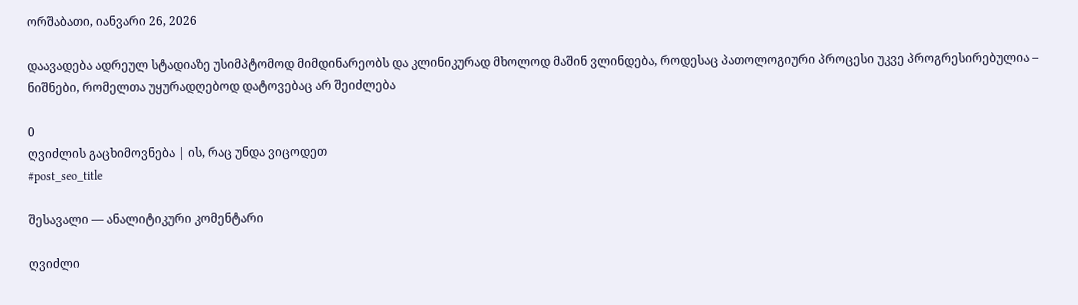ორშაბათი, იანვარი 26, 2026

დაავადება ადრეულ სტადიაზე უსიმპტომოდ მიმდინარეობს და კლინიკურად მხოლოდ მაშინ ვლინდება, როდესაც პათოლოგიური პროცესი უკვე პროგრესირებულია – ნიშნები, რომელთა უყურადღებოდ დატოვებაც არ შეიძლება

0
ღვიძლის გაცხიმოვნება | ის, რაც უნდა ვიცოდეთ
#post_seo_title

შესავალი — ანალიტიკური კომენტარი

ღვიძლი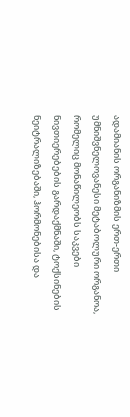ადამიანის ორგანიზმის ერთ-ერთი უმნიშვნელოვანესი მეტაბოლური ორგანოა, რომელიც მონაწილეობს საკვები ნივთიერებების გარდაქმნაში, ტოქსინების ნეიტრალიზებაში, ჰორმონებისა და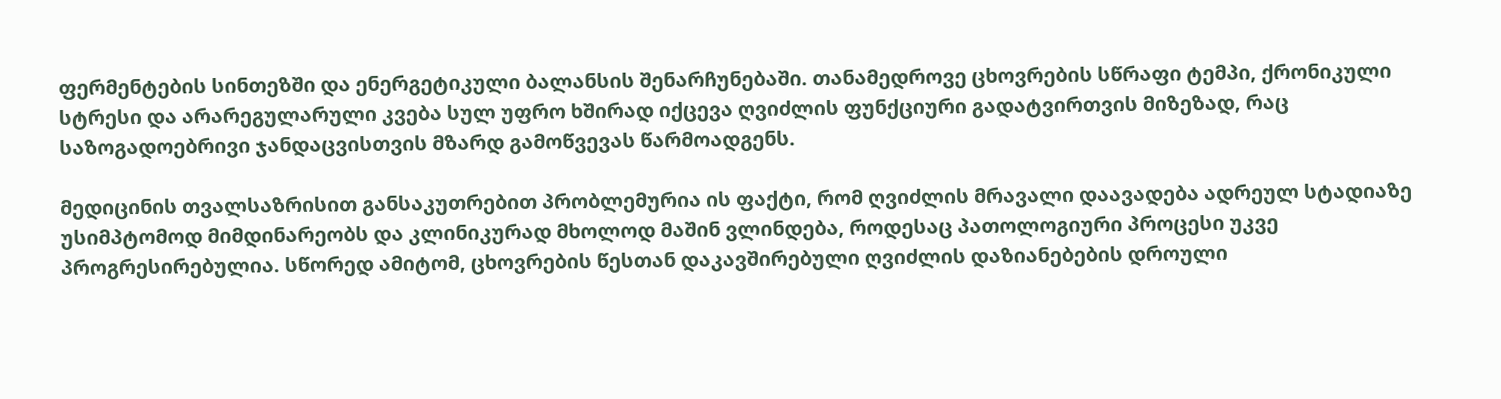ფერმენტების სინთეზში და ენერგეტიკული ბალანსის შენარჩუნებაში. თანამედროვე ცხოვრების სწრაფი ტემპი, ქრონიკული სტრესი და არარეგულარული კვება სულ უფრო ხშირად იქცევა ღვიძლის ფუნქციური გადატვირთვის მიზეზად, რაც საზოგადოებრივი ჯანდაცვისთვის მზარდ გამოწვევას წარმოადგენს.

მედიცინის თვალსაზრისით განსაკუთრებით პრობლემურია ის ფაქტი, რომ ღვიძლის მრავალი დაავადება ადრეულ სტადიაზე უსიმპტომოდ მიმდინარეობს და კლინიკურად მხოლოდ მაშინ ვლინდება, როდესაც პათოლოგიური პროცესი უკვე პროგრესირებულია. სწორედ ამიტომ, ცხოვრების წესთან დაკავშირებული ღვიძლის დაზიანებების დროული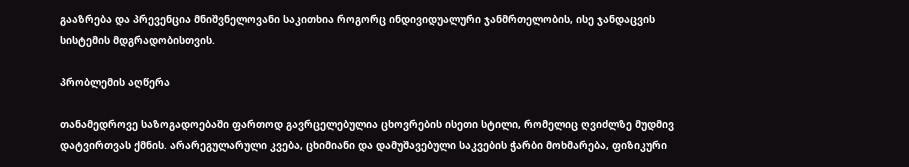გააზრება და პრევენცია მნიშვნელოვანი საკითხია როგორც ინდივიდუალური ჯანმრთელობის, ისე ჯანდაცვის სისტემის მდგრადობისთვის.

პრობლემის აღწერა

თანამედროვე საზოგადოებაში ფართოდ გავრცელებულია ცხოვრების ისეთი სტილი, რომელიც ღვიძლზე მუდმივ დატვირთვას ქმნის. არარეგულარული კვება, ცხიმიანი და დამუშავებული საკვების ჭარბი მოხმარება, ფიზიკური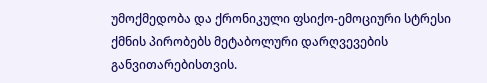უმოქმედობა და ქრონიკული ფსიქო-ემოციური სტრესი ქმნის პირობებს მეტაბოლური დარღვევების განვითარებისთვის.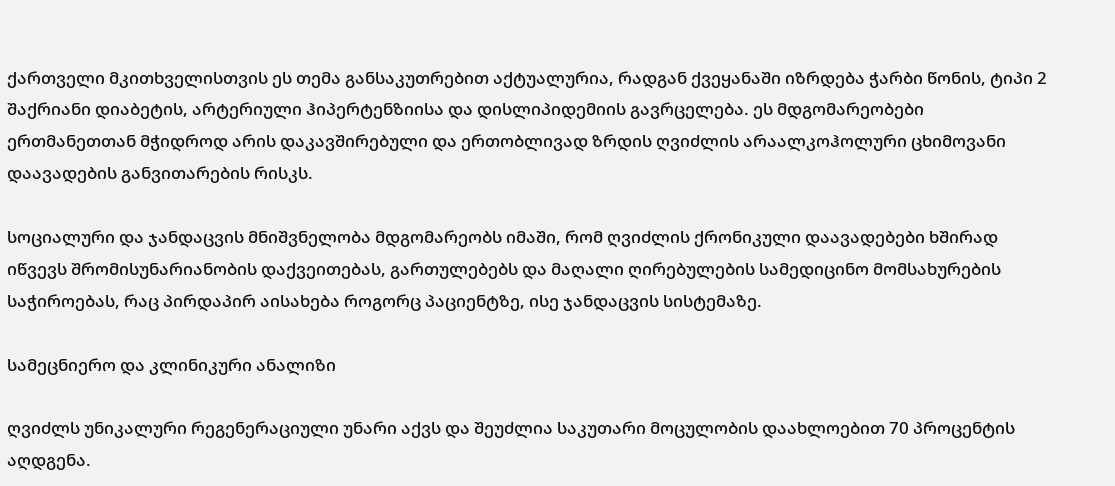ქართველი მკითხველისთვის ეს თემა განსაკუთრებით აქტუალურია, რადგან ქვეყანაში იზრდება ჭარბი წონის, ტიპი 2 შაქრიანი დიაბეტის, არტერიული ჰიპერტენზიისა და დისლიპიდემიის გავრცელება. ეს მდგომარეობები ერთმანეთთან მჭიდროდ არის დაკავშირებული და ერთობლივად ზრდის ღვიძლის არაალკოჰოლური ცხიმოვანი დაავადების განვითარების რისკს.

სოციალური და ჯანდაცვის მნიშვნელობა მდგომარეობს იმაში, რომ ღვიძლის ქრონიკული დაავადებები ხშირად იწვევს შრომისუნარიანობის დაქვეითებას, გართულებებს და მაღალი ღირებულების სამედიცინო მომსახურების საჭიროებას, რაც პირდაპირ აისახება როგორც პაციენტზე, ისე ჯანდაცვის სისტემაზე.

სამეცნიერო და კლინიკური ანალიზი

ღვიძლს უნიკალური რეგენერაციული უნარი აქვს და შეუძლია საკუთარი მოცულობის დაახლოებით 70 პროცენტის აღდგენა.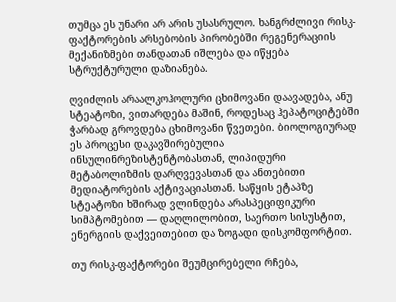თუმცა ეს უნარი არ არის უსასრულო. ხანგრძლივი რისკ-ფაქტორების არსებობის პირობებში რეგენერაციის მექანიზმები თანდათან იშლება და იწყება სტრუქტურული დაზიანება.

ღვიძლის არაალკოჰოლური ცხიმოვანი დაავადება, ანუ სტეატოზი, ვითარდება მაშინ, როდესაც ჰეპატოციტებში ჭარბად გროვდება ცხიმოვანი წვეთები. ბიოლოგიურად ეს პროცესი დაკავშირებულია ინსულინრეზისტენტობასთან, ლიპიდური მეტაბოლიზმის დარღვევასთან და ანთებითი მედიატორების აქტივაციასთან. საწყის ეტაპზე სტეატოზი ხშირად ვლინდება არასპეციფიკური სიმპტომებით — დაღლილობით, საერთო სისუსტით, ენერგიის დაქვეითებით და ზოგადი დისკომფორტით.

თუ რისკ-ფაქტორები შეუმცირებელი რჩება,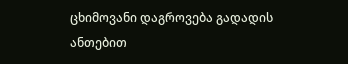ცხიმოვანი დაგროვება გადადის ანთებით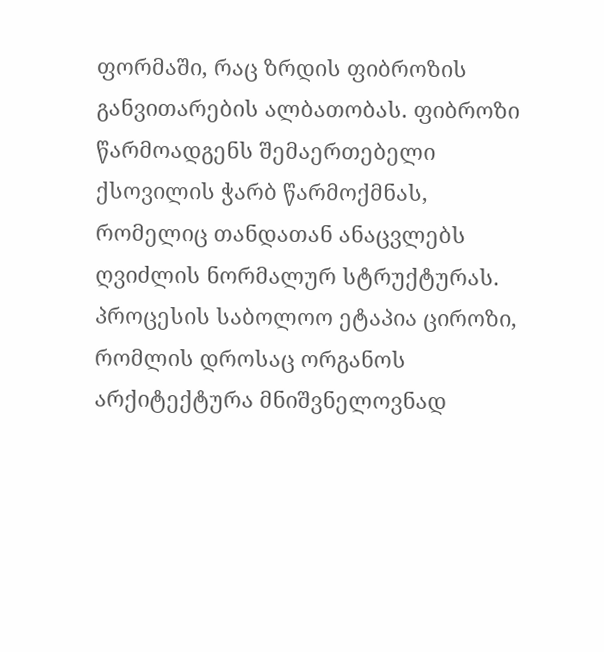ფორმაში, რაც ზრდის ფიბროზის განვითარების ალბათობას. ფიბროზი წარმოადგენს შემაერთებელი ქსოვილის ჭარბ წარმოქმნას, რომელიც თანდათან ანაცვლებს ღვიძლის ნორმალურ სტრუქტურას. პროცესის საბოლოო ეტაპია ციროზი, რომლის დროსაც ორგანოს არქიტექტურა მნიშვნელოვნად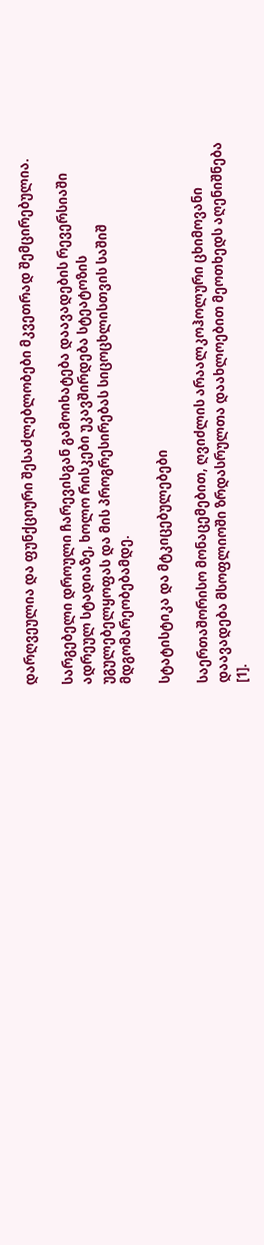დარღვეულია და ფუნქციური შესაძლებლობები მკვეთრად შემცირებულია.

სარგებელი დროული ჩარევისგან გამოიხატება დაავადების რევერსიაში ადრეულ სტადიაზე, ხოლო რისკები უკავშირდება სტეატოზის უგულებელყოფას და მის პროგრესირებას სიცოცხლისთვის საშიშ მდგომარეობებამდე.

სტატისტიკა და მტკიცებულებები

საერთაშორისო მონაცემებით, ღვიძლის არაალკოჰოლური ცხიმოვანი დაავადება მსოფლიოში ზრდასრულთა დაახლოებით მეოთხედს აღენიშნება [1].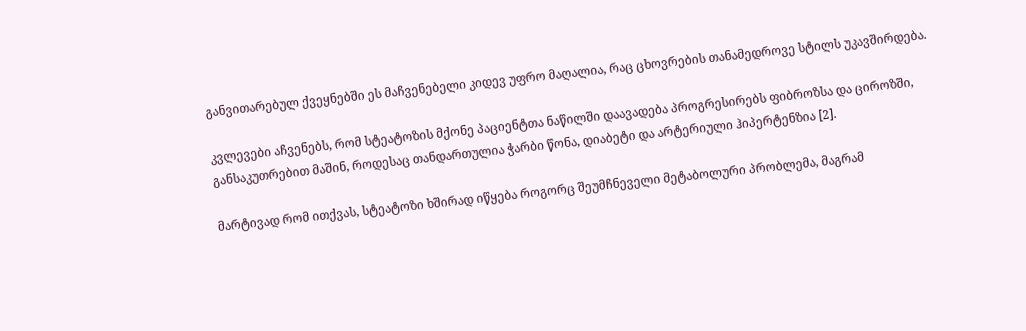განვითარებულ ქვეყნებში ეს მაჩვენებელი კიდევ უფრო მაღალია, რაც ცხოვრების თანამედროვე სტილს უკავშირდება.

კვლევები აჩვენებს, რომ სტეატოზის მქონე პაციენტთა ნაწილში დაავადება პროგრესირებს ფიბროზსა და ციროზში, განსაკუთრებით მაშინ, როდესაც თანდართულია ჭარბი წონა, დიაბეტი და არტერიული ჰიპერტენზია [2].

მარტივად რომ ითქვას, სტეატოზი ხშირად იწყება როგორც შეუმჩნეველი მეტაბოლური პრობლემა, მაგრამ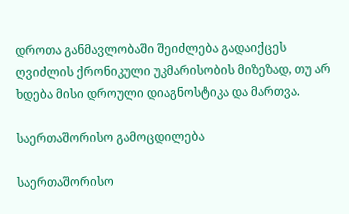დროთა განმავლობაში შეიძლება გადაიქცეს ღვიძლის ქრონიკული უკმარისობის მიზეზად, თუ არ ხდება მისი დროული დიაგნოსტიკა და მართვა.

საერთაშორისო გამოცდილება

საერთაშორისო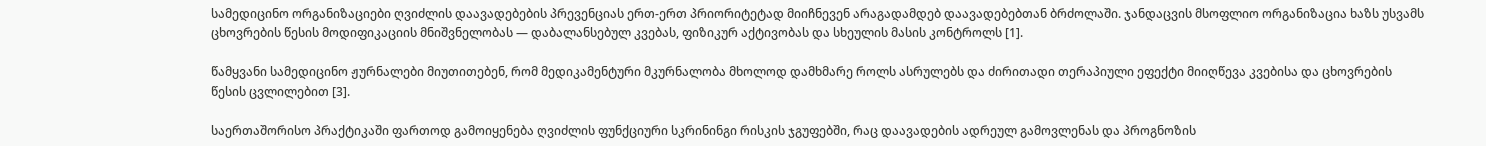სამედიცინო ორგანიზაციები ღვიძლის დაავადებების პრევენციას ერთ-ერთ პრიორიტეტად მიიჩნევენ არაგადამდებ დაავადებებთან ბრძოლაში. ჯანდაცვის მსოფლიო ორგანიზაცია ხაზს უსვამს ცხოვრების წესის მოდიფიკაციის მნიშვნელობას — დაბალანსებულ კვებას, ფიზიკურ აქტივობას და სხეულის მასის კონტროლს [1].

წამყვანი სამედიცინო ჟურნალები მიუთითებენ, რომ მედიკამენტური მკურნალობა მხოლოდ დამხმარე როლს ასრულებს და ძირითადი თერაპიული ეფექტი მიიღწევა კვებისა და ცხოვრების წესის ცვლილებით [3].

საერთაშორისო პრაქტიკაში ფართოდ გამოიყენება ღვიძლის ფუნქციური სკრინინგი რისკის ჯგუფებში, რაც დაავადების ადრეულ გამოვლენას და პროგნოზის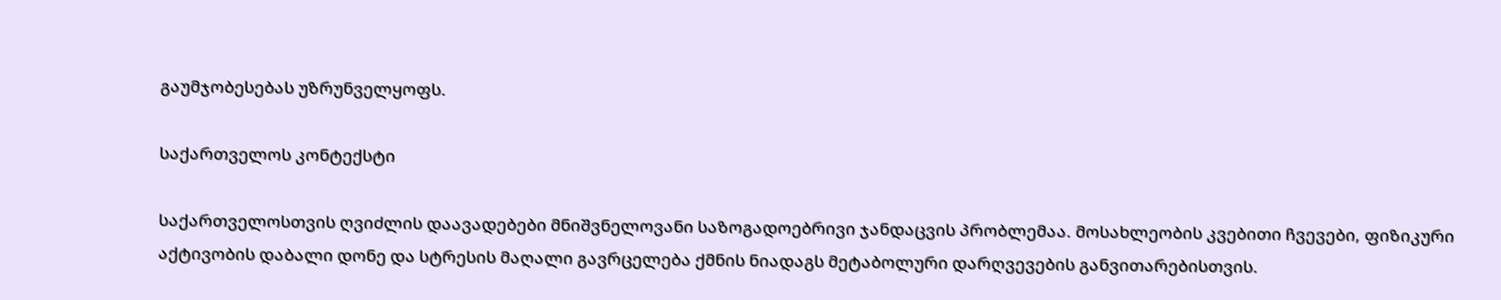გაუმჯობესებას უზრუნველყოფს.

საქართველოს კონტექსტი

საქართველოსთვის ღვიძლის დაავადებები მნიშვნელოვანი საზოგადოებრივი ჯანდაცვის პრობლემაა. მოსახლეობის კვებითი ჩვევები, ფიზიკური აქტივობის დაბალი დონე და სტრესის მაღალი გავრცელება ქმნის ნიადაგს მეტაბოლური დარღვევების განვითარებისთვის.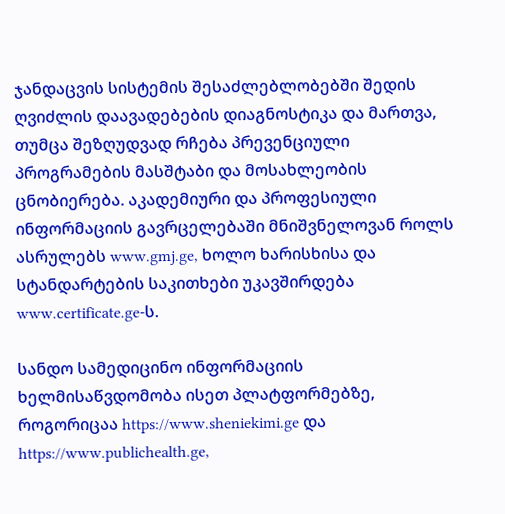ჯანდაცვის სისტემის შესაძლებლობებში შედის ღვიძლის დაავადებების დიაგნოსტიკა და მართვა, თუმცა შეზღუდვად რჩება პრევენციული პროგრამების მასშტაბი და მოსახლეობის ცნობიერება. აკადემიური და პროფესიული ინფორმაციის გავრცელებაში მნიშვნელოვან როლს ასრულებს www.gmj.ge, ხოლო ხარისხისა და სტანდარტების საკითხები უკავშირდება www.certificate.ge-ს.

სანდო სამედიცინო ინფორმაციის ხელმისაწვდომობა ისეთ პლატფორმებზე, როგორიცაა https://www.sheniekimi.ge და https://www.publichealth.ge,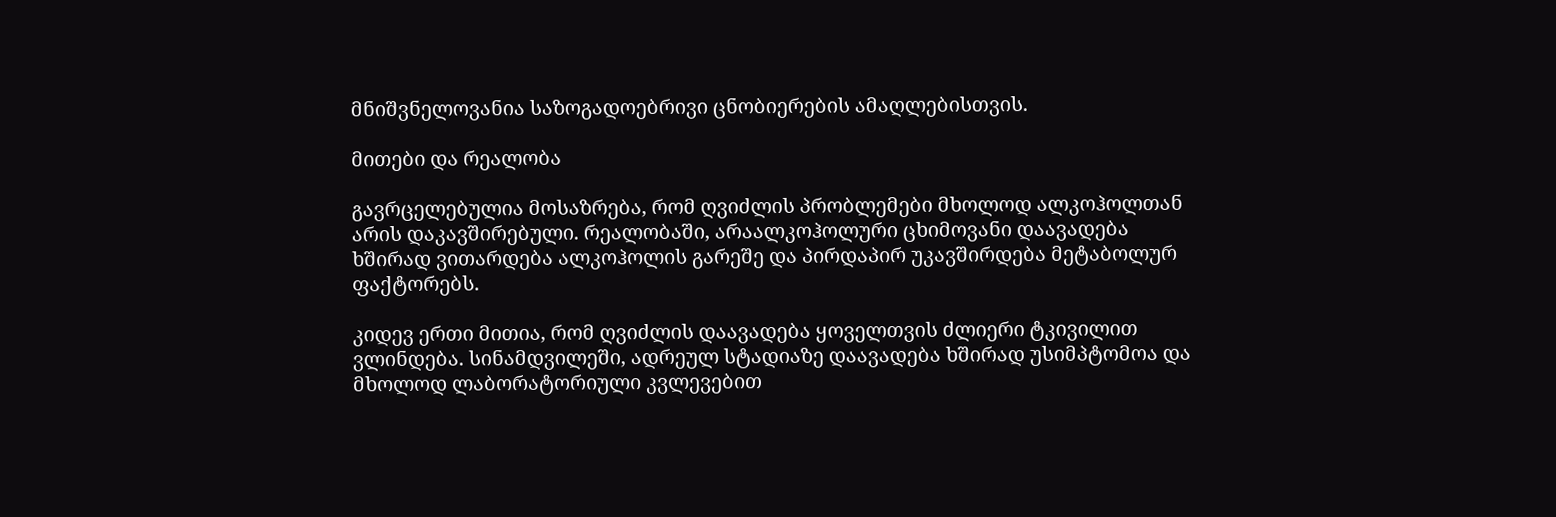მნიშვნელოვანია საზოგადოებრივი ცნობიერების ამაღლებისთვის.

მითები და რეალობა

გავრცელებულია მოსაზრება, რომ ღვიძლის პრობლემები მხოლოდ ალკოჰოლთან არის დაკავშირებული. რეალობაში, არაალკოჰოლური ცხიმოვანი დაავადება ხშირად ვითარდება ალკოჰოლის გარეშე და პირდაპირ უკავშირდება მეტაბოლურ ფაქტორებს.

კიდევ ერთი მითია, რომ ღვიძლის დაავადება ყოველთვის ძლიერი ტკივილით ვლინდება. სინამდვილეში, ადრეულ სტადიაზე დაავადება ხშირად უსიმპტომოა და მხოლოდ ლაბორატორიული კვლევებით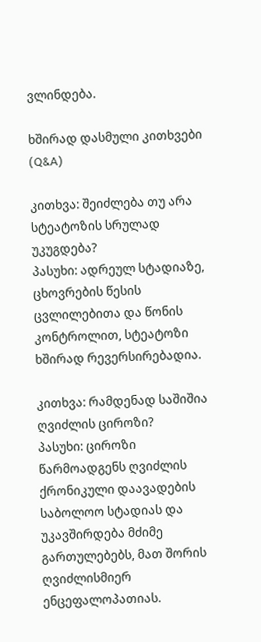ვლინდება.

ხშირად დასმული კითხვები (Q&A)

კითხვა: შეიძლება თუ არა სტეატოზის სრულად უკუგდება?
პასუხი: ადრეულ სტადიაზე, ცხოვრების წესის ცვლილებითა და წონის კონტროლით, სტეატოზი ხშირად რევერსირებადია.

კითხვა: რამდენად საშიშია ღვიძლის ციროზი?
პასუხი: ციროზი წარმოადგენს ღვიძლის ქრონიკული დაავადების საბოლოო სტადიას და უკავშირდება მძიმე გართულებებს, მათ შორის ღვიძლისმიერ ენცეფალოპათიას.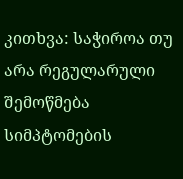კითხვა: საჭიროა თუ არა რეგულარული შემოწმება სიმპტომების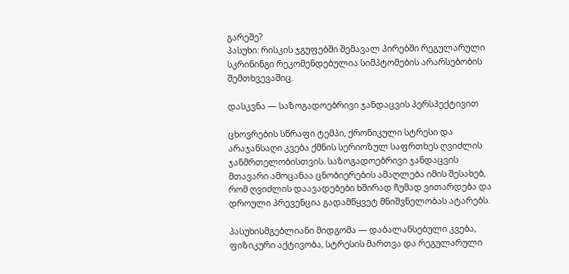გარეშე?
პასუხი: რისკის ჯგუფებში შემავალ პირებში რეგულარული სკრინინგი რეკომენდებულია სიმპტომების არარსებობის შემთხვევაშიც.

დასკვნა — საზოგადოებრივი ჯანდაცვის პერსპექტივით

ცხოვრების სწრაფი ტემპი, ქრონიკული სტრესი და არაჯანსაღი კვება ქმნის სერიოზულ საფრთხეს ღვიძლის ჯანმრთელობისთვის. საზოგადოებრივი ჯანდაცვის მთავარი ამოცანაა ცნობიერების ამაღლება იმის შესახებ, რომ ღვიძლის დაავადებები ხშირად ჩუმად ვითარდება და დროული პრევენცია გადამწყვეტ მნიშვნელობას ატარებს.

პასუხისმგებლიანი მიდგომა — დაბალანსებული კვება, ფიზიკური აქტივობა, სტრესის მართვა და რეგულარული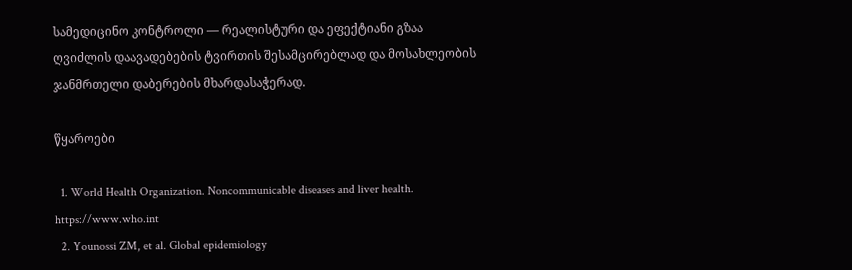სამედიცინო კონტროლი — რეალისტური და ეფექტიანი გზაა ღვიძლის დაავადებების ტვირთის შესამცირებლად და მოსახლეობის ჯანმრთელი დაბერების მხარდასაჭერად.

წყაროები

  1. World Health Organization. Noncommunicable diseases and liver health. https://www.who.int
  2. Younossi ZM, et al. Global epidemiology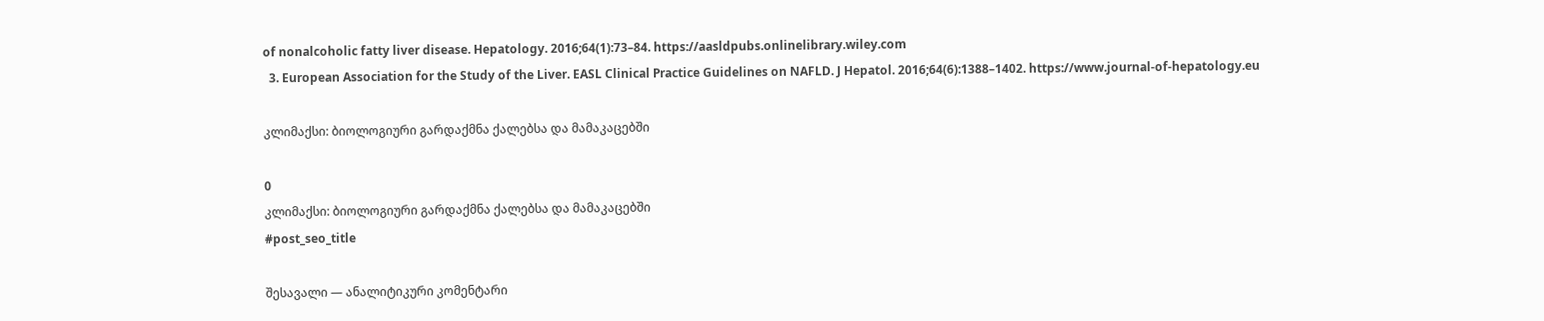of nonalcoholic fatty liver disease. Hepatology. 2016;64(1):73–84. https://aasldpubs.onlinelibrary.wiley.com
  3. European Association for the Study of the Liver. EASL Clinical Practice Guidelines on NAFLD. J Hepatol. 2016;64(6):1388–1402. https://www.journal-of-hepatology.eu

კლიმაქსი: ბიოლოგიური გარდაქმნა ქალებსა და მამაკაცებში

0
კლიმაქსი: ბიოლოგიური გარდაქმნა ქალებსა და მამაკაცებში
#post_seo_title

შესავალი — ანალიტიკური კომენტარი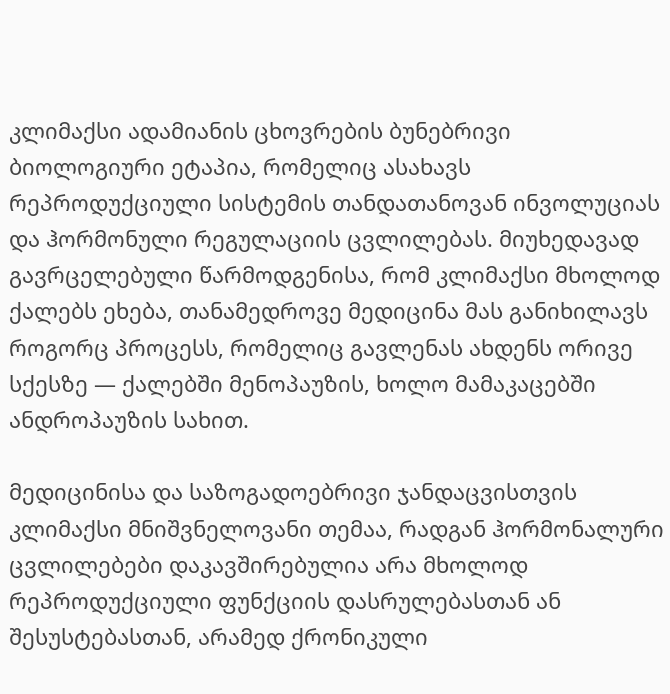კლიმაქსი ადამიანის ცხოვრების ბუნებრივი ბიოლოგიური ეტაპია, რომელიც ასახავს რეპროდუქციული სისტემის თანდათანოვან ინვოლუციას და ჰორმონული რეგულაციის ცვლილებას. მიუხედავად გავრცელებული წარმოდგენისა, რომ კლიმაქსი მხოლოდ ქალებს ეხება, თანამედროვე მედიცინა მას განიხილავს როგორც პროცესს, რომელიც გავლენას ახდენს ორივე სქესზე — ქალებში მენოპაუზის, ხოლო მამაკაცებში ანდროპაუზის სახით.

მედიცინისა და საზოგადოებრივი ჯანდაცვისთვის კლიმაქსი მნიშვნელოვანი თემაა, რადგან ჰორმონალური ცვლილებები დაკავშირებულია არა მხოლოდ რეპროდუქციული ფუნქციის დასრულებასთან ან შესუსტებასთან, არამედ ქრონიკული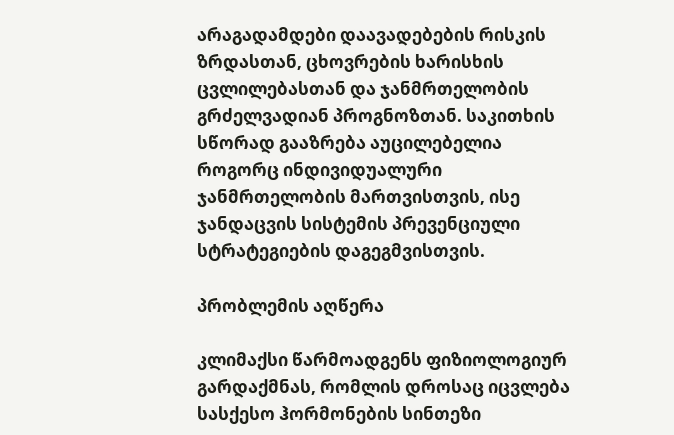არაგადამდები დაავადებების რისკის ზრდასთან, ცხოვრების ხარისხის ცვლილებასთან და ჯანმრთელობის გრძელვადიან პროგნოზთან. საკითხის სწორად გააზრება აუცილებელია როგორც ინდივიდუალური ჯანმრთელობის მართვისთვის, ისე ჯანდაცვის სისტემის პრევენციული სტრატეგიების დაგეგმვისთვის.

პრობლემის აღწერა

კლიმაქსი წარმოადგენს ფიზიოლოგიურ გარდაქმნას, რომლის დროსაც იცვლება სასქესო ჰორმონების სინთეზი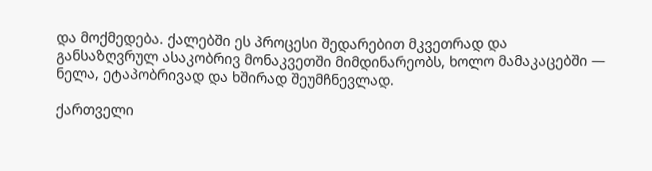და მოქმედება. ქალებში ეს პროცესი შედარებით მკვეთრად და განსაზღვრულ ასაკობრივ მონაკვეთში მიმდინარეობს, ხოლო მამაკაცებში — ნელა, ეტაპობრივად და ხშირად შეუმჩნევლად.

ქართველი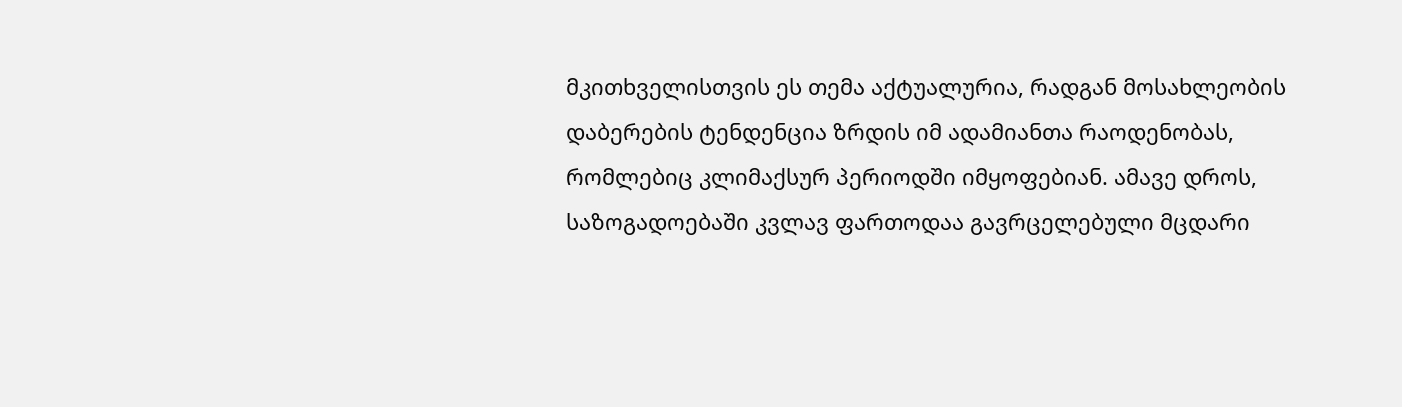მკითხველისთვის ეს თემა აქტუალურია, რადგან მოსახლეობის დაბერების ტენდენცია ზრდის იმ ადამიანთა რაოდენობას, რომლებიც კლიმაქსურ პერიოდში იმყოფებიან. ამავე დროს, საზოგადოებაში კვლავ ფართოდაა გავრცელებული მცდარი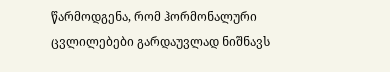წარმოდგენა, რომ ჰორმონალური ცვლილებები გარდაუვლად ნიშნავს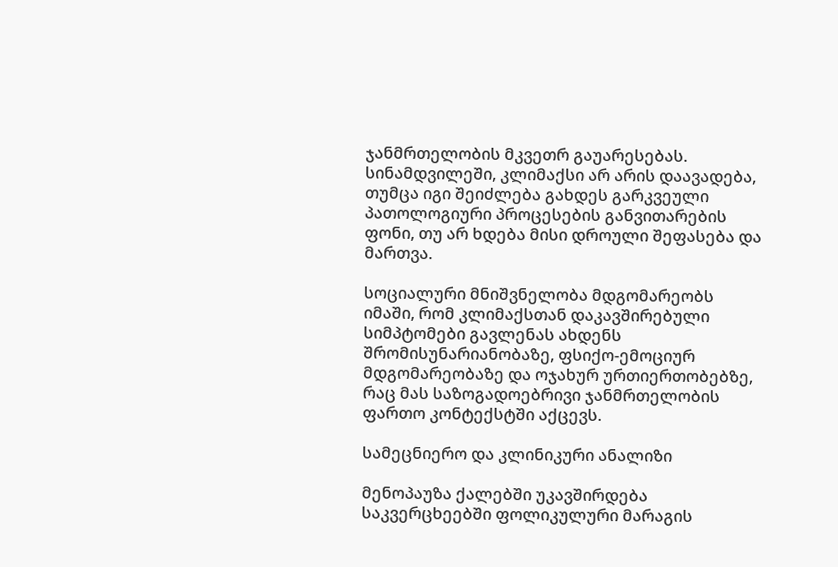ჯანმრთელობის მკვეთრ გაუარესებას. სინამდვილეში, კლიმაქსი არ არის დაავადება, თუმცა იგი შეიძლება გახდეს გარკვეული პათოლოგიური პროცესების განვითარების ფონი, თუ არ ხდება მისი დროული შეფასება და მართვა.

სოციალური მნიშვნელობა მდგომარეობს იმაში, რომ კლიმაქსთან დაკავშირებული სიმპტომები გავლენას ახდენს შრომისუნარიანობაზე, ფსიქო-ემოციურ მდგომარეობაზე და ოჯახურ ურთიერთობებზე, რაც მას საზოგადოებრივი ჯანმრთელობის ფართო კონტექსტში აქცევს.

სამეცნიერო და კლინიკური ანალიზი

მენოპაუზა ქალებში უკავშირდება საკვერცხეებში ფოლიკულური მარაგის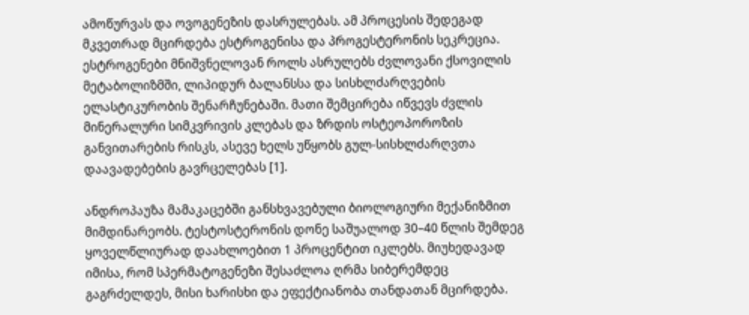ამოწურვას და ოვოგენეზის დასრულებას. ამ პროცესის შედეგად მკვეთრად მცირდება ესტროგენისა და პროგესტერონის სეკრეცია. ესტროგენები მნიშვნელოვან როლს ასრულებს ძვლოვანი ქსოვილის მეტაბოლიზმში, ლიპიდურ ბალანსსა და სისხლძარღვების ელასტიკურობის შენარჩუნებაში. მათი შემცირება იწვევს ძვლის მინერალური სიმკვრივის კლებას და ზრდის ოსტეოპოროზის განვითარების რისკს, ასევე ხელს უწყობს გულ-სისხლძარღვთა დაავადებების გავრცელებას [1].

ანდროპაუზა მამაკაცებში განსხვავებული ბიოლოგიური მექანიზმით მიმდინარეობს. ტესტოსტერონის დონე საშუალოდ 30–40 წლის შემდეგ ყოველწლიურად დაახლოებით 1 პროცენტით იკლებს. მიუხედავად იმისა, რომ სპერმატოგენეზი შესაძლოა ღრმა სიბერემდეც გაგრძელდეს, მისი ხარისხი და ეფექტიანობა თანდათან მცირდება.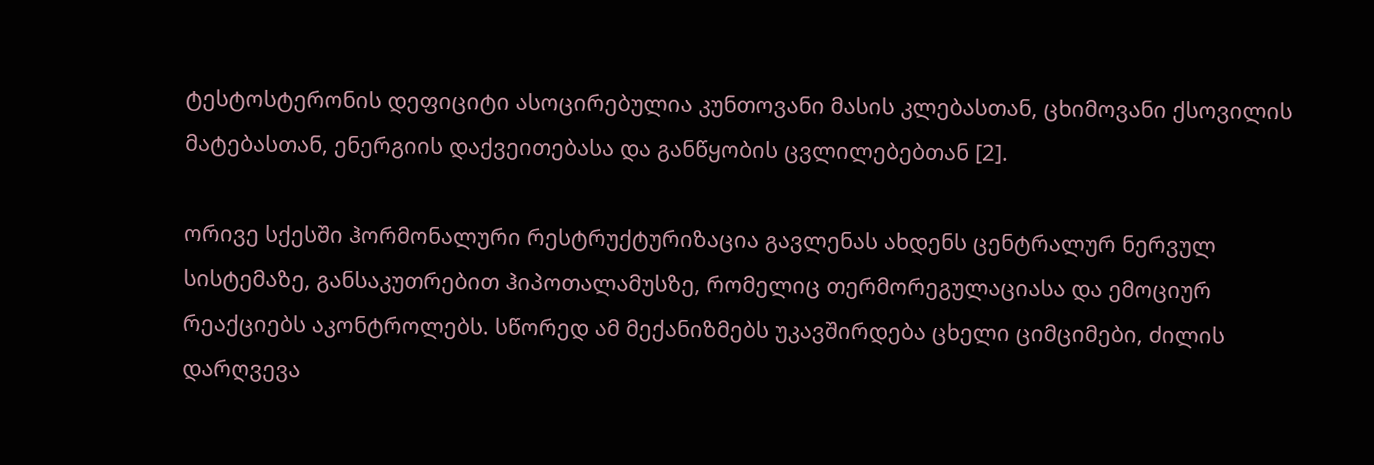ტესტოსტერონის დეფიციტი ასოცირებულია კუნთოვანი მასის კლებასთან, ცხიმოვანი ქსოვილის მატებასთან, ენერგიის დაქვეითებასა და განწყობის ცვლილებებთან [2].

ორივე სქესში ჰორმონალური რესტრუქტურიზაცია გავლენას ახდენს ცენტრალურ ნერვულ სისტემაზე, განსაკუთრებით ჰიპოთალამუსზე, რომელიც თერმორეგულაციასა და ემოციურ რეაქციებს აკონტროლებს. სწორედ ამ მექანიზმებს უკავშირდება ცხელი ციმციმები, ძილის დარღვევა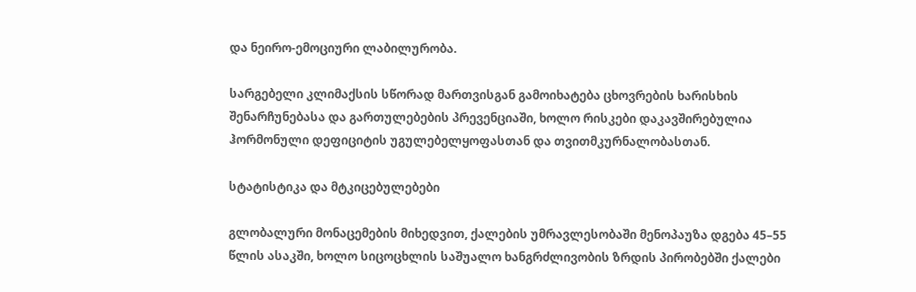და ნეირო-ემოციური ლაბილურობა.

სარგებელი კლიმაქსის სწორად მართვისგან გამოიხატება ცხოვრების ხარისხის შენარჩუნებასა და გართულებების პრევენციაში, ხოლო რისკები დაკავშირებულია ჰორმონული დეფიციტის უგულებელყოფასთან და თვითმკურნალობასთან.

სტატისტიკა და მტკიცებულებები

გლობალური მონაცემების მიხედვით, ქალების უმრავლესობაში მენოპაუზა დგება 45–55 წლის ასაკში, ხოლო სიცოცხლის საშუალო ხანგრძლივობის ზრდის პირობებში ქალები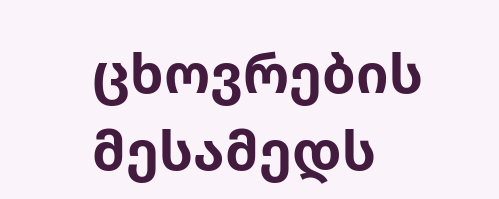ცხოვრების მესამედს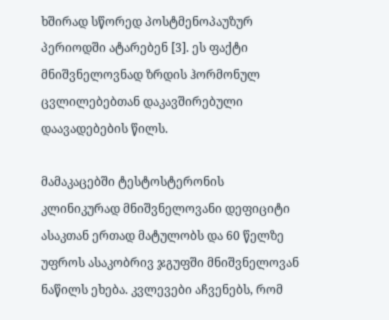ხშირად სწორედ პოსტმენოპაუზურ პერიოდში ატარებენ [3]. ეს ფაქტი მნიშვნელოვნად ზრდის ჰორმონულ ცვლილებებთან დაკავშირებული დაავადებების წილს.

მამაკაცებში ტესტოსტერონის კლინიკურად მნიშვნელოვანი დეფიციტი ასაკთან ერთად მატულობს და 60 წელზე უფროს ასაკობრივ ჯგუფში მნიშვნელოვან ნაწილს ეხება. კვლევები აჩვენებს, რომ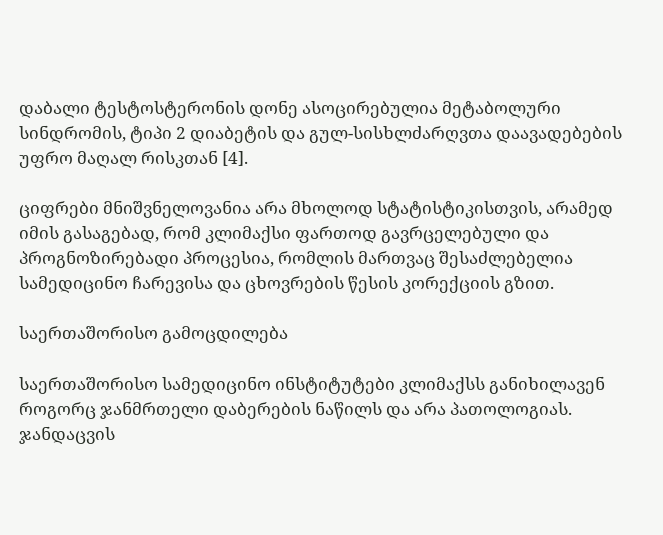დაბალი ტესტოსტერონის დონე ასოცირებულია მეტაბოლური სინდრომის, ტიპი 2 დიაბეტის და გულ-სისხლძარღვთა დაავადებების უფრო მაღალ რისკთან [4].

ციფრები მნიშვნელოვანია არა მხოლოდ სტატისტიკისთვის, არამედ იმის გასაგებად, რომ კლიმაქსი ფართოდ გავრცელებული და პროგნოზირებადი პროცესია, რომლის მართვაც შესაძლებელია სამედიცინო ჩარევისა და ცხოვრების წესის კორექციის გზით.

საერთაშორისო გამოცდილება

საერთაშორისო სამედიცინო ინსტიტუტები კლიმაქსს განიხილავენ როგორც ჯანმრთელი დაბერების ნაწილს და არა პათოლოგიას. ჯანდაცვის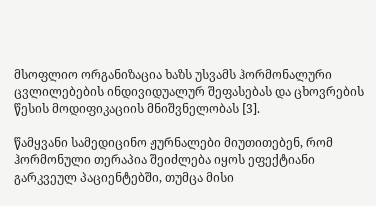მსოფლიო ორგანიზაცია ხაზს უსვამს ჰორმონალური ცვლილებების ინდივიდუალურ შეფასებას და ცხოვრების წესის მოდიფიკაციის მნიშვნელობას [3].

წამყვანი სამედიცინო ჟურნალები მიუთითებენ, რომ ჰორმონული თერაპია შეიძლება იყოს ეფექტიანი გარკვეულ პაციენტებში, თუმცა მისი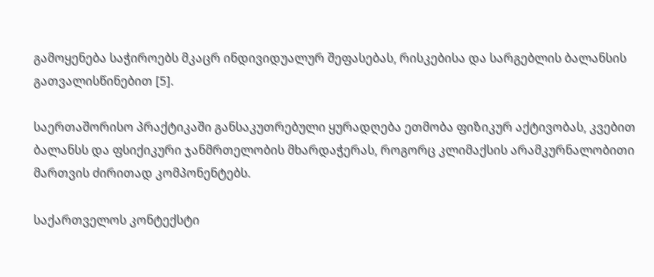გამოყენება საჭიროებს მკაცრ ინდივიდუალურ შეფასებას, რისკებისა და სარგებლის ბალანსის გათვალისწინებით [5].

საერთაშორისო პრაქტიკაში განსაკუთრებული ყურადღება ეთმობა ფიზიკურ აქტივობას, კვებით ბალანსს და ფსიქიკური ჯანმრთელობის მხარდაჭერას, როგორც კლიმაქსის არამკურნალობითი მართვის ძირითად კომპონენტებს.

საქართველოს კონტექსტი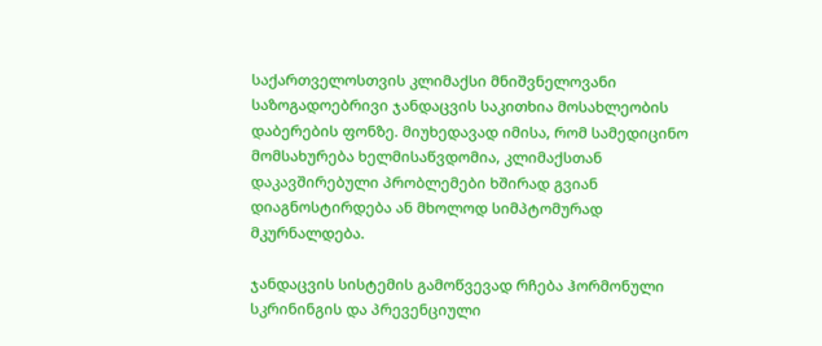საქართველოსთვის კლიმაქსი მნიშვნელოვანი საზოგადოებრივი ჯანდაცვის საკითხია მოსახლეობის დაბერების ფონზე. მიუხედავად იმისა, რომ სამედიცინო მომსახურება ხელმისაწვდომია, კლიმაქსთან დაკავშირებული პრობლემები ხშირად გვიან დიაგნოსტირდება ან მხოლოდ სიმპტომურად მკურნალდება.

ჯანდაცვის სისტემის გამოწვევად რჩება ჰორმონული სკრინინგის და პრევენციული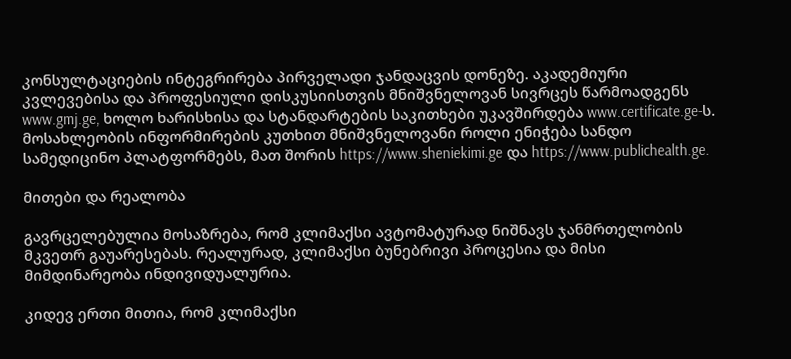კონსულტაციების ინტეგრირება პირველადი ჯანდაცვის დონეზე. აკადემიური კვლევებისა და პროფესიული დისკუსიისთვის მნიშვნელოვან სივრცეს წარმოადგენს www.gmj.ge, ხოლო ხარისხისა და სტანდარტების საკითხები უკავშირდება www.certificate.ge-ს. მოსახლეობის ინფორმირების კუთხით მნიშვნელოვანი როლი ენიჭება სანდო სამედიცინო პლატფორმებს, მათ შორის https://www.sheniekimi.ge და https://www.publichealth.ge.

მითები და რეალობა

გავრცელებულია მოსაზრება, რომ კლიმაქსი ავტომატურად ნიშნავს ჯანმრთელობის მკვეთრ გაუარესებას. რეალურად, კლიმაქსი ბუნებრივი პროცესია და მისი მიმდინარეობა ინდივიდუალურია.

კიდევ ერთი მითია, რომ კლიმაქსი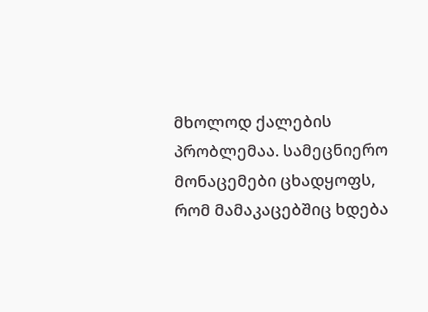მხოლოდ ქალების პრობლემაა. სამეცნიერო მონაცემები ცხადყოფს, რომ მამაკაცებშიც ხდება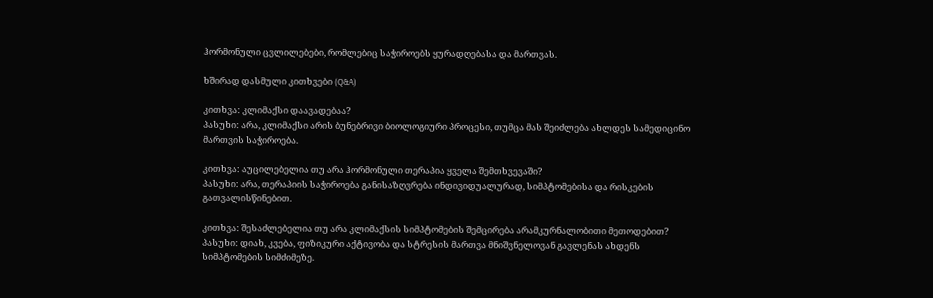ჰორმონული ცვლილებები, რომლებიც საჭიროებს ყურადღებასა და მართვას.

ხშირად დასმული კითხვები (Q&A)

კითხვა: კლიმაქსი დაავადებაა?
პასუხი: არა, კლიმაქსი არის ბუნებრივი ბიოლოგიური პროცესი, თუმცა მას შეიძლება ახლდეს სამედიცინო მართვის საჭიროება.

კითხვა: აუცილებელია თუ არა ჰორმონული თერაპია ყველა შემთხვევაში?
პასუხი: არა, თერაპიის საჭიროება განისაზღვრება ინდივიდუალურად, სიმპტომებისა და რისკების გათვალისწინებით.

კითხვა: შესაძლებელია თუ არა კლიმაქსის სიმპტომების შემცირება არამკურნალობითი მეთოდებით?
პასუხი: დიახ, კვება, ფიზიკური აქტივობა და სტრესის მართვა მნიშვნელოვან გავლენას ახდენს სიმპტომების სიმძიმეზე.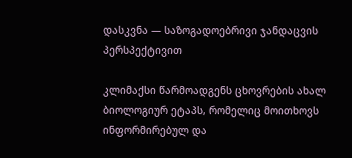დასკვნა — საზოგადოებრივი ჯანდაცვის პერსპექტივით

კლიმაქსი წარმოადგენს ცხოვრების ახალ ბიოლოგიურ ეტაპს, რომელიც მოითხოვს ინფორმირებულ და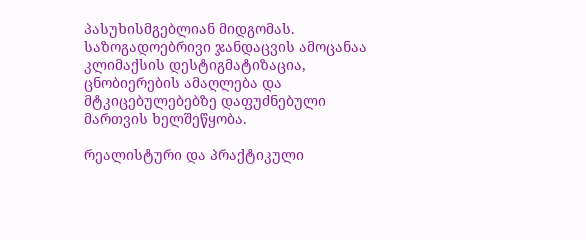პასუხისმგებლიან მიდგომას. საზოგადოებრივი ჯანდაცვის ამოცანაა კლიმაქსის დესტიგმატიზაცია, ცნობიერების ამაღლება და მტკიცებულებებზე დაფუძნებული მართვის ხელშეწყობა.

რეალისტური და პრაქტიკული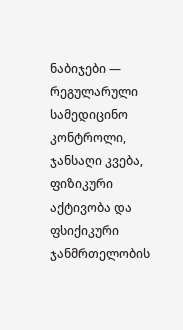ნაბიჯები — რეგულარული სამედიცინო კონტროლი, ჯანსაღი კვება, ფიზიკური აქტივობა და ფსიქიკური ჯანმრთელობის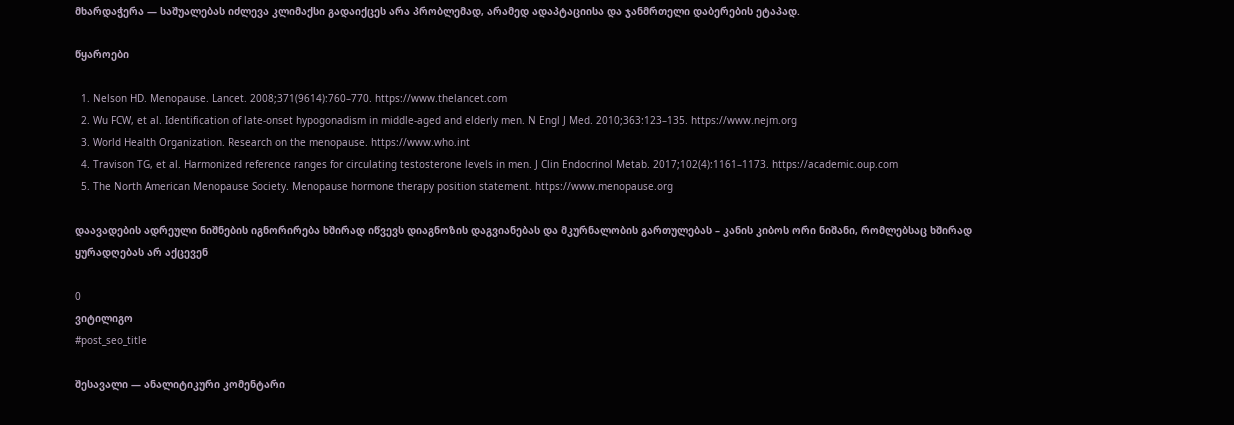მხარდაჭერა — საშუალებას იძლევა კლიმაქსი გადაიქცეს არა პრობლემად, არამედ ადაპტაციისა და ჯანმრთელი დაბერების ეტაპად.

წყაროები

  1. Nelson HD. Menopause. Lancet. 2008;371(9614):760–770. https://www.thelancet.com
  2. Wu FCW, et al. Identification of late-onset hypogonadism in middle-aged and elderly men. N Engl J Med. 2010;363:123–135. https://www.nejm.org
  3. World Health Organization. Research on the menopause. https://www.who.int
  4. Travison TG, et al. Harmonized reference ranges for circulating testosterone levels in men. J Clin Endocrinol Metab. 2017;102(4):1161–1173. https://academic.oup.com
  5. The North American Menopause Society. Menopause hormone therapy position statement. https://www.menopause.org

დაავადების ადრეული ნიშნების იგნორირება ხშირად იწვევს დიაგნოზის დაგვიანებას და მკურნალობის გართულებას – კანის კიბოს ორი ნიშანი, რომლებსაც ხშირად ყურადღებას არ აქცევენ

0
ვიტილიგო
#post_seo_title

შესავალი — ანალიტიკური კომენტარი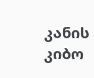კანის კიბო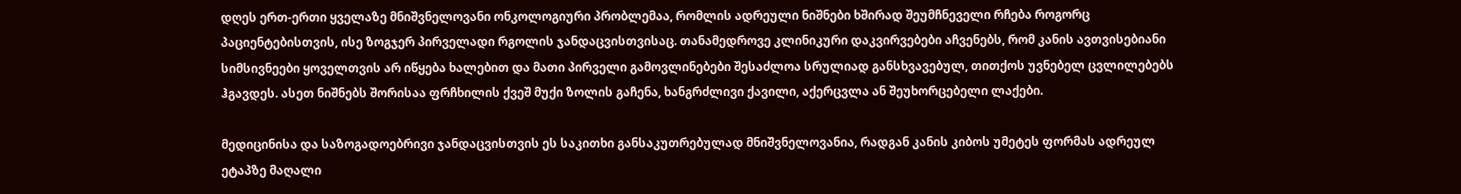დღეს ერთ-ერთი ყველაზე მნიშვნელოვანი ონკოლოგიური პრობლემაა, რომლის ადრეული ნიშნები ხშირად შეუმჩნეველი რჩება როგორც პაციენტებისთვის, ისე ზოგჯერ პირველადი რგოლის ჯანდაცვისთვისაც. თანამედროვე კლინიკური დაკვირვებები აჩვენებს, რომ კანის ავთვისებიანი სიმსივნეები ყოველთვის არ იწყება ხალებით და მათი პირველი გამოვლინებები შესაძლოა სრულიად განსხვავებულ, თითქოს უვნებელ ცვლილებებს ჰგავდეს. ასეთ ნიშნებს შორისაა ფრჩხილის ქვეშ მუქი ზოლის გაჩენა, ხანგრძლივი ქავილი, აქერცვლა ან შეუხორცებელი ლაქები.

მედიცინისა და საზოგადოებრივი ჯანდაცვისთვის ეს საკითხი განსაკუთრებულად მნიშვნელოვანია, რადგან კანის კიბოს უმეტეს ფორმას ადრეულ ეტაპზე მაღალი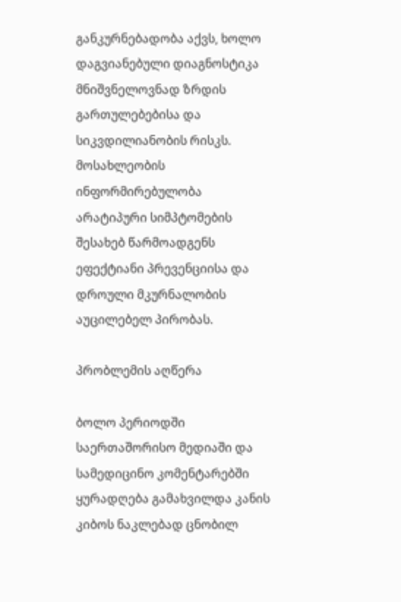განკურნებადობა აქვს, ხოლო დაგვიანებული დიაგნოსტიკა მნიშვნელოვნად ზრდის გართულებებისა და სიკვდილიანობის რისკს. მოსახლეობის ინფორმირებულობა არატიპური სიმპტომების შესახებ წარმოადგენს ეფექტიანი პრევენციისა და დროული მკურნალობის აუცილებელ პირობას.

პრობლემის აღწერა

ბოლო პერიოდში საერთაშორისო მედიაში და სამედიცინო კომენტარებში ყურადღება გამახვილდა კანის კიბოს ნაკლებად ცნობილ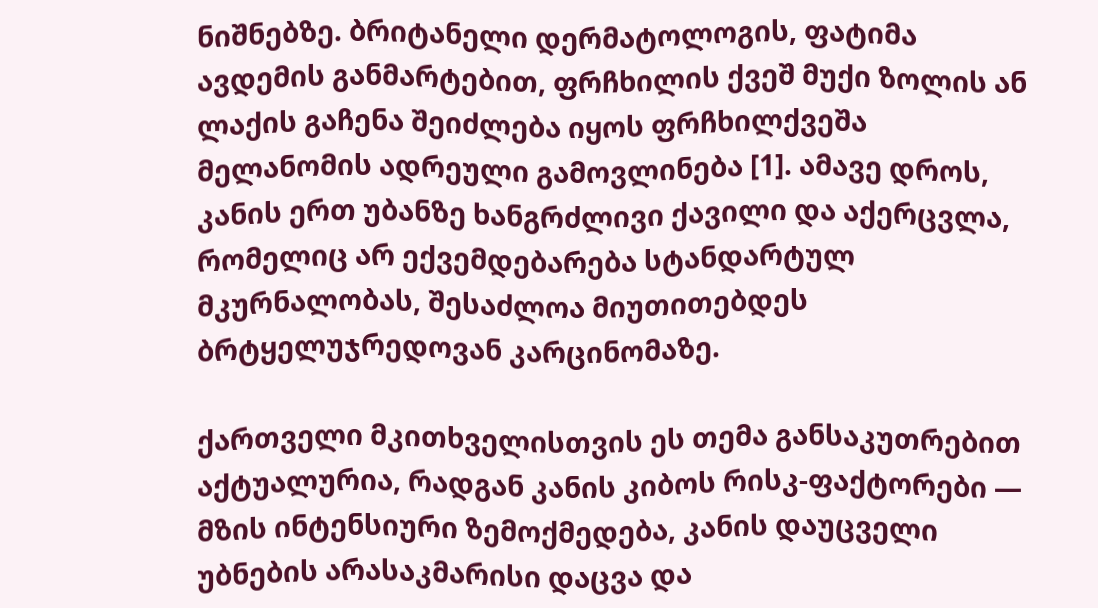ნიშნებზე. ბრიტანელი დერმატოლოგის, ფატიმა ავდემის განმარტებით, ფრჩხილის ქვეშ მუქი ზოლის ან ლაქის გაჩენა შეიძლება იყოს ფრჩხილქვეშა მელანომის ადრეული გამოვლინება [1]. ამავე დროს, კანის ერთ უბანზე ხანგრძლივი ქავილი და აქერცვლა, რომელიც არ ექვემდებარება სტანდარტულ მკურნალობას, შესაძლოა მიუთითებდეს ბრტყელუჯრედოვან კარცინომაზე.

ქართველი მკითხველისთვის ეს თემა განსაკუთრებით აქტუალურია, რადგან კანის კიბოს რისკ-ფაქტორები — მზის ინტენსიური ზემოქმედება, კანის დაუცველი უბნების არასაკმარისი დაცვა და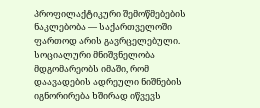პროფილაქტიკური შემოწმებების ნაკლებობა — საქართველოში ფართოდ არის გავრცელებული. სოციალური მნიშვნელობა მდგომარეობს იმაში, რომ დაავადების ადრეული ნიშნების იგნორირება ხშირად იწვევს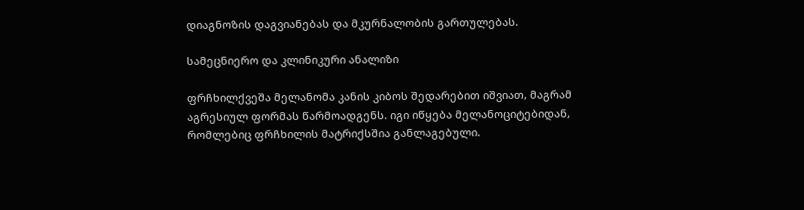დიაგნოზის დაგვიანებას და მკურნალობის გართულებას.

სამეცნიერო და კლინიკური ანალიზი

ფრჩხილქვეშა მელანომა კანის კიბოს შედარებით იშვიათ, მაგრამ აგრესიულ ფორმას წარმოადგენს. იგი იწყება მელანოციტებიდან, რომლებიც ფრჩხილის მატრიქსშია განლაგებული.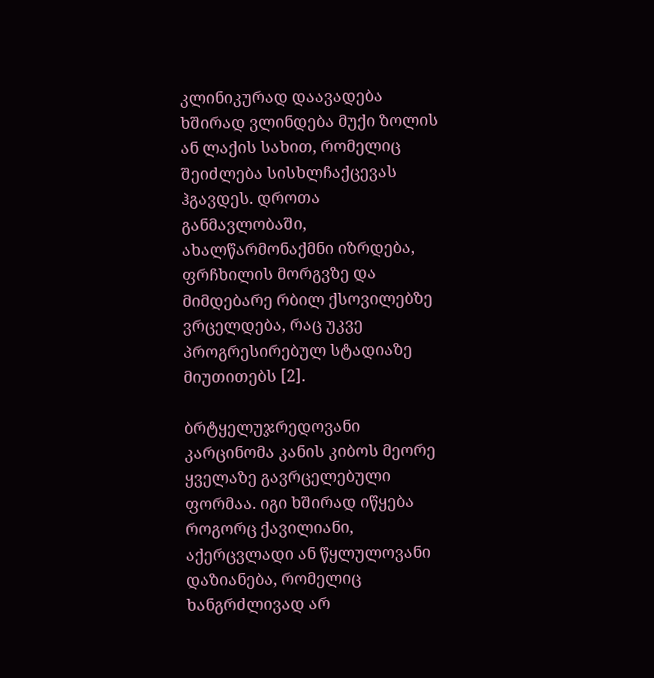კლინიკურად დაავადება ხშირად ვლინდება მუქი ზოლის ან ლაქის სახით, რომელიც შეიძლება სისხლჩაქცევას ჰგავდეს. დროთა განმავლობაში, ახალწარმონაქმნი იზრდება, ფრჩხილის მორგვზე და მიმდებარე რბილ ქსოვილებზე ვრცელდება, რაც უკვე პროგრესირებულ სტადიაზე მიუთითებს [2].

ბრტყელუჯრედოვანი კარცინომა კანის კიბოს მეორე ყველაზე გავრცელებული ფორმაა. იგი ხშირად იწყება როგორც ქავილიანი, აქერცვლადი ან წყლულოვანი დაზიანება, რომელიც ხანგრძლივად არ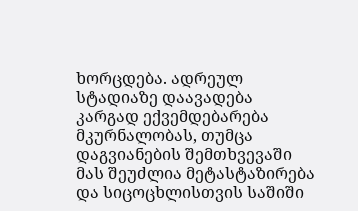ხორცდება. ადრეულ სტადიაზე დაავადება კარგად ექვემდებარება მკურნალობას, თუმცა დაგვიანების შემთხვევაში მას შეუძლია მეტასტაზირება და სიცოცხლისთვის საშიში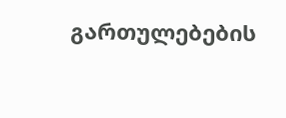გართულებების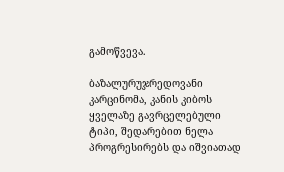გამოწვევა.

ბაზალურუჯრედოვანი კარცინომა, კანის კიბოს ყველაზე გავრცელებული ტიპი, შედარებით ნელა პროგრესირებს და იშვიათად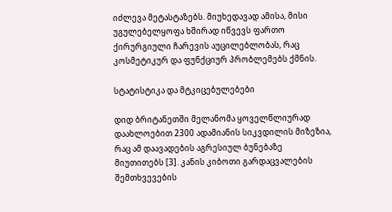იძლევა მეტასტაზებს. მიუხედავად ამისა, მისი უგულებელყოფა ხშირად იწვევს ფართო ქირურგიული ჩარევის აუცილებლობას, რაც კოსმეტიკურ და ფუნქციურ პრობლემებს ქმნის.

სტატისტიკა და მტკიცებულებები

დიდ ბრიტანეთში მელანომა ყოველწლიურად დაახლოებით 2300 ადამიანის სიკვდილის მიზეზია, რაც ამ დაავადების აგრესიულ ბუნებაზე მიუთითებს [3]. კანის კიბოთი გარდაცვალების შემთხვევების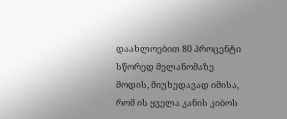დაახლოებით 80 პროცენტი სწორედ მელანომაზე მოდის, მიუხედავად იმისა, რომ ის ყველა კანის კიბოს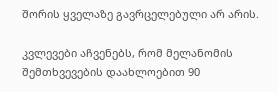შორის ყველაზე გავრცელებული არ არის.

კვლევები აჩვენებს, რომ მელანომის შემთხვევების დაახლოებით 90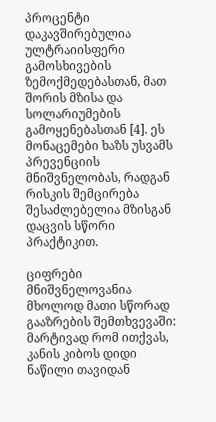პროცენტი დაკავშირებულია ულტრაიისფერი გამოსხივების ზემოქმედებასთან, მათ შორის მზისა და სოლარიუმების გამოყენებასთან [4]. ეს მონაცემები ხაზს უსვამს პრევენციის მნიშვნელობას, რადგან რისკის შემცირება შესაძლებელია მზისგან დაცვის სწორი პრაქტიკით.

ციფრები მნიშვნელოვანია მხოლოდ მათი სწორად გააზრების შემთხვევაში: მარტივად რომ ითქვას, კანის კიბოს დიდი ნაწილი თავიდან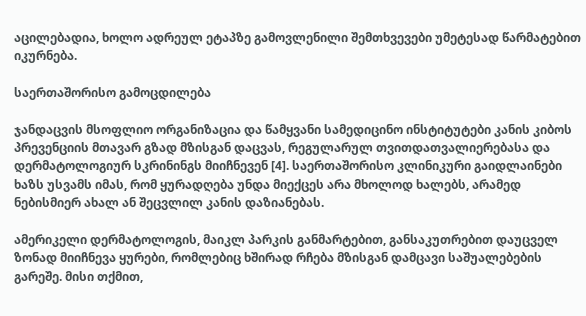აცილებადია, ხოლო ადრეულ ეტაპზე გამოვლენილი შემთხვევები უმეტესად წარმატებით იკურნება.

საერთაშორისო გამოცდილება

ჯანდაცვის მსოფლიო ორგანიზაცია და წამყვანი სამედიცინო ინსტიტუტები კანის კიბოს პრევენციის მთავარ გზად მზისგან დაცვას, რეგულარულ თვითდათვალიერებასა და დერმატოლოგიურ სკრინინგს მიიჩნევენ [4]. საერთაშორისო კლინიკური გაიდლაინები ხაზს უსვამს იმას, რომ ყურადღება უნდა მიექცეს არა მხოლოდ ხალებს, არამედ ნებისმიერ ახალ ან შეცვლილ კანის დაზიანებას.

ამერიკელი დერმატოლოგის, მაიკლ პარკის განმარტებით, განსაკუთრებით დაუცველ ზონად მიიჩნევა ყურები, რომლებიც ხშირად რჩება მზისგან დამცავი საშუალებების გარეშე. მისი თქმით,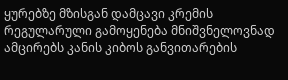ყურებზე მზისგან დამცავი კრემის რეგულარული გამოყენება მნიშვნელოვნად ამცირებს კანის კიბოს განვითარების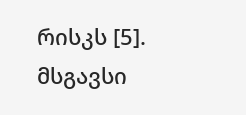რისკს [5]. მსგავსი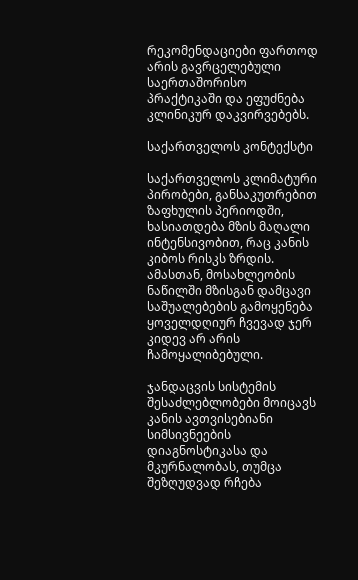რეკომენდაციები ფართოდ არის გავრცელებული საერთაშორისო პრაქტიკაში და ეფუძნება კლინიკურ დაკვირვებებს.

საქართველოს კონტექსტი

საქართველოს კლიმატური პირობები, განსაკუთრებით ზაფხულის პერიოდში, ხასიათდება მზის მაღალი ინტენსივობით, რაც კანის კიბოს რისკს ზრდის. ამასთან, მოსახლეობის ნაწილში მზისგან დამცავი საშუალებების გამოყენება ყოველდღიურ ჩვევად ჯერ კიდევ არ არის ჩამოყალიბებული.

ჯანდაცვის სისტემის შესაძლებლობები მოიცავს კანის ავთვისებიანი სიმსივნეების დიაგნოსტიკასა და მკურნალობას, თუმცა შეზღუდვად რჩება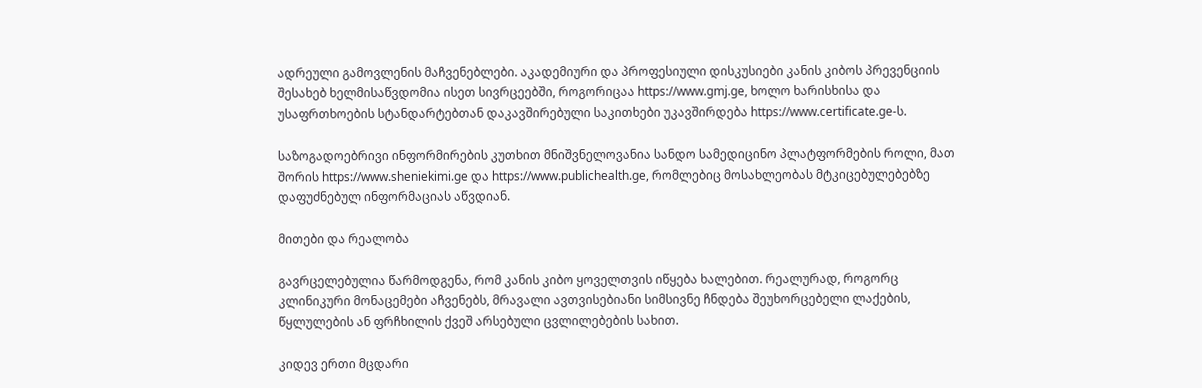ადრეული გამოვლენის მაჩვენებლები. აკადემიური და პროფესიული დისკუსიები კანის კიბოს პრევენციის შესახებ ხელმისაწვდომია ისეთ სივრცეებში, როგორიცაა https://www.gmj.ge, ხოლო ხარისხისა და უსაფრთხოების სტანდარტებთან დაკავშირებული საკითხები უკავშირდება https://www.certificate.ge-ს.

საზოგადოებრივი ინფორმირების კუთხით მნიშვნელოვანია სანდო სამედიცინო პლატფორმების როლი, მათ შორის https://www.sheniekimi.ge და https://www.publichealth.ge, რომლებიც მოსახლეობას მტკიცებულებებზე დაფუძნებულ ინფორმაციას აწვდიან.

მითები და რეალობა

გავრცელებულია წარმოდგენა, რომ კანის კიბო ყოველთვის იწყება ხალებით. რეალურად, როგორც კლინიკური მონაცემები აჩვენებს, მრავალი ავთვისებიანი სიმსივნე ჩნდება შეუხორცებელი ლაქების, წყლულების ან ფრჩხილის ქვეშ არსებული ცვლილებების სახით.

კიდევ ერთი მცდარი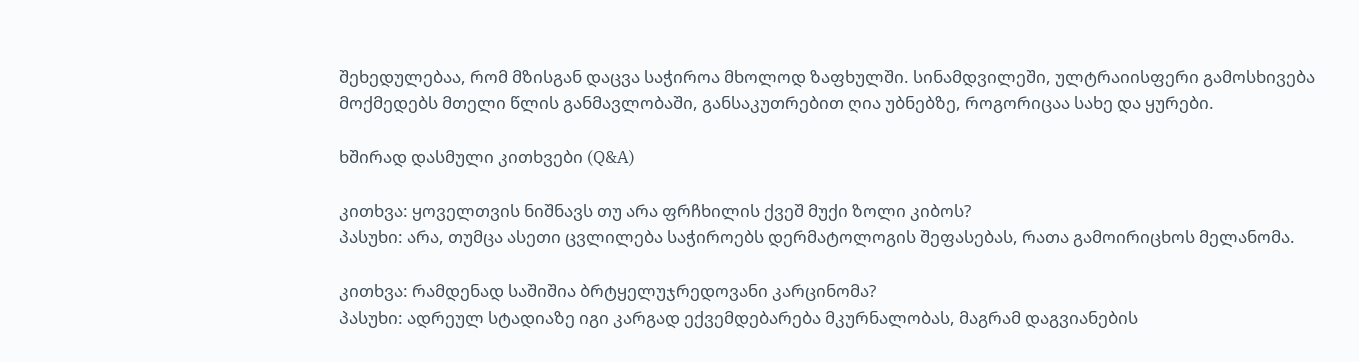შეხედულებაა, რომ მზისგან დაცვა საჭიროა მხოლოდ ზაფხულში. სინამდვილეში, ულტრაიისფერი გამოსხივება მოქმედებს მთელი წლის განმავლობაში, განსაკუთრებით ღია უბნებზე, როგორიცაა სახე და ყურები.

ხშირად დასმული კითხვები (Q&A)

კითხვა: ყოველთვის ნიშნავს თუ არა ფრჩხილის ქვეშ მუქი ზოლი კიბოს?
პასუხი: არა, თუმცა ასეთი ცვლილება საჭიროებს დერმატოლოგის შეფასებას, რათა გამოირიცხოს მელანომა.

კითხვა: რამდენად საშიშია ბრტყელუჯრედოვანი კარცინომა?
პასუხი: ადრეულ სტადიაზე იგი კარგად ექვემდებარება მკურნალობას, მაგრამ დაგვიანების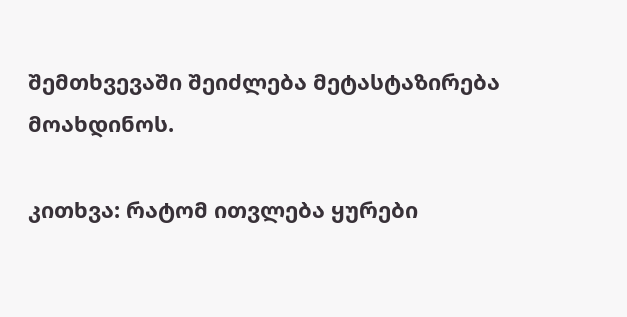შემთხვევაში შეიძლება მეტასტაზირება მოახდინოს.

კითხვა: რატომ ითვლება ყურები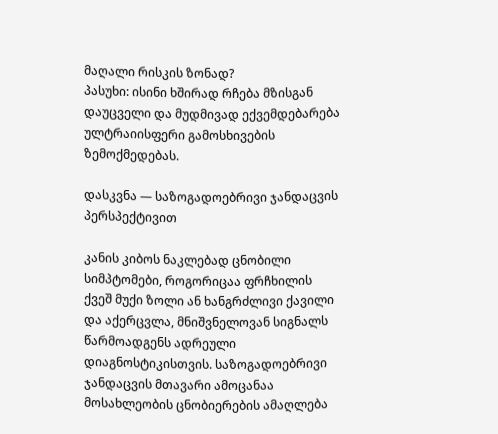მაღალი რისკის ზონად?
პასუხი: ისინი ხშირად რჩება მზისგან დაუცველი და მუდმივად ექვემდებარება ულტრაიისფერი გამოსხივების ზემოქმედებას.

დასკვნა — საზოგადოებრივი ჯანდაცვის პერსპექტივით

კანის კიბოს ნაკლებად ცნობილი სიმპტომები, როგორიცაა ფრჩხილის ქვეშ მუქი ზოლი ან ხანგრძლივი ქავილი და აქერცვლა, მნიშვნელოვან სიგნალს წარმოადგენს ადრეული დიაგნოსტიკისთვის. საზოგადოებრივი ჯანდაცვის მთავარი ამოცანაა მოსახლეობის ცნობიერების ამაღლება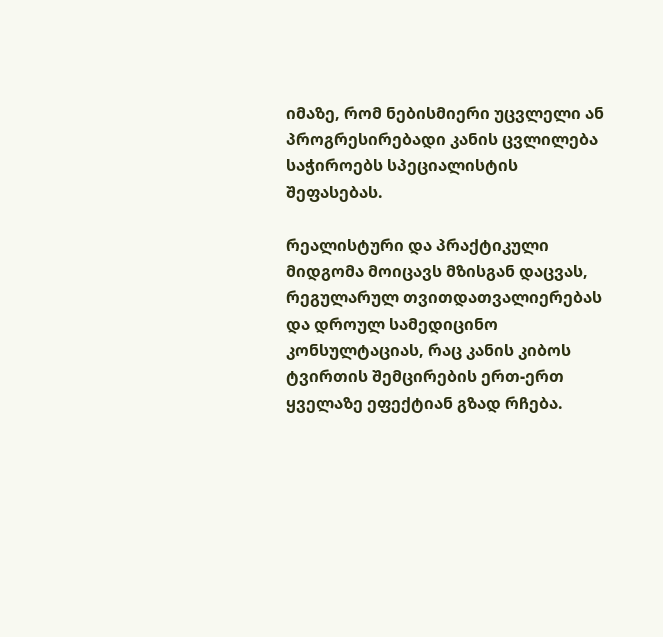იმაზე, რომ ნებისმიერი უცვლელი ან პროგრესირებადი კანის ცვლილება საჭიროებს სპეციალისტის შეფასებას.

რეალისტური და პრაქტიკული მიდგომა მოიცავს მზისგან დაცვას, რეგულარულ თვითდათვალიერებას და დროულ სამედიცინო კონსულტაციას, რაც კანის კიბოს ტვირთის შემცირების ერთ-ერთ ყველაზე ეფექტიან გზად რჩება.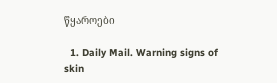წყაროები

  1. Daily Mail. Warning signs of skin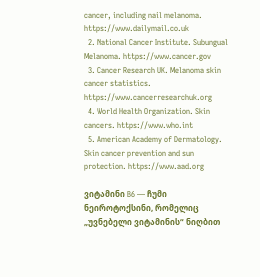cancer, including nail melanoma. https://www.dailymail.co.uk
  2. National Cancer Institute. Subungual Melanoma. https://www.cancer.gov
  3. Cancer Research UK. Melanoma skin cancer statistics. https://www.cancerresearchuk.org
  4. World Health Organization. Skin cancers. https://www.who.int
  5. American Academy of Dermatology. Skin cancer prevention and sun protection. https://www.aad.org

ვიტამინი B6 — ჩუმი ნეიროტოქსინი, რომელიც „უვნებელი ვიტამინის“ ნიღბით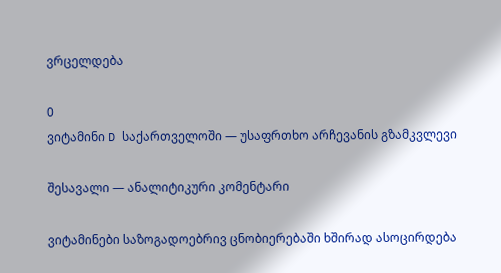ვრცელდება

0
ვიტამინი D საქართველოში — უსაფრთხო არჩევანის გზამკვლევი

შესავალი — ანალიტიკური კომენტარი

ვიტამინები საზოგადოებრივ ცნობიერებაში ხშირად ასოცირდება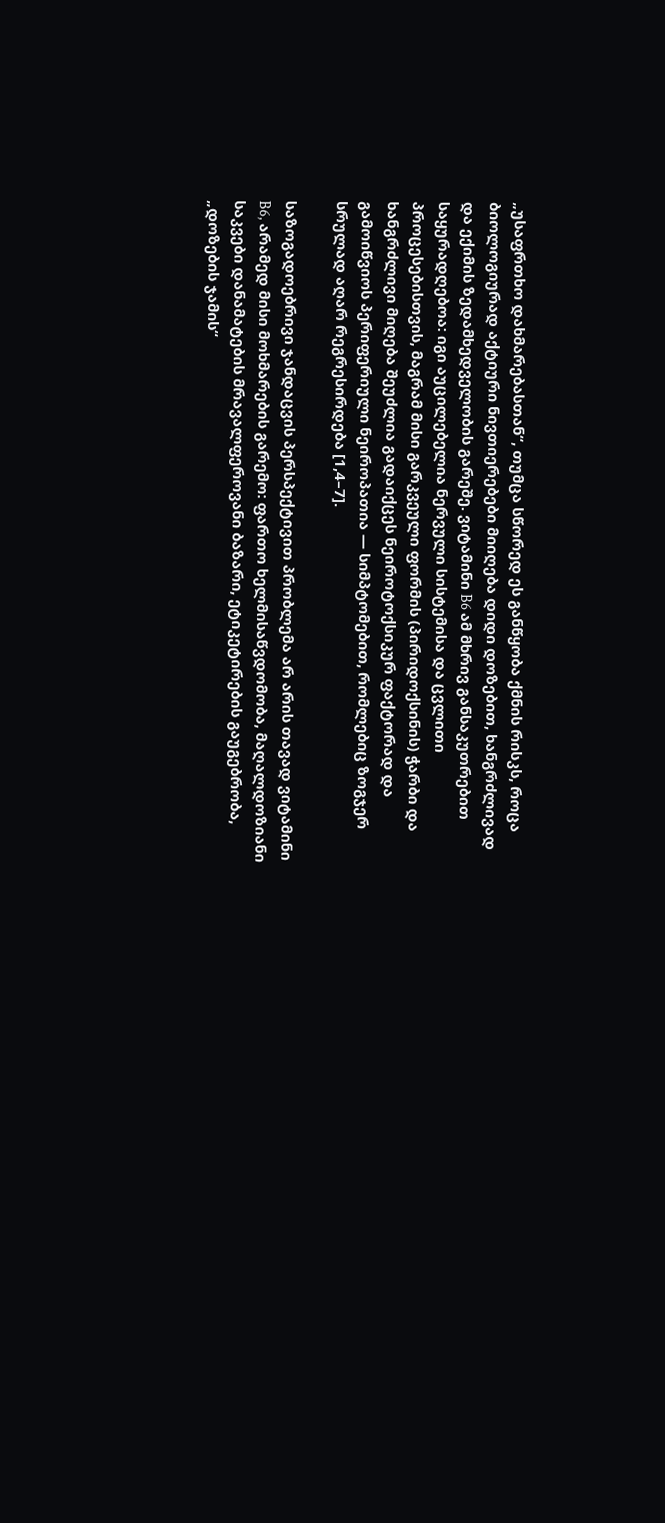„უსაფრთხო დახმარებასთან“, თუმცა სწორედ ეს განწყობა ქმნის რისკს, როცა ბიოლოგიურად აქტიური ნივთიერებები მიიღება დიდი დოზებით, ხანგრძლივად და ექიმის ზედამხედველობის გარეშე. ვიტამინი B6 ამ მხრივ განსაკუთრებით საყურადღებოა: იგი აუცილებელია ნერვული სისტემისა და ცვლითი პროცესებისთვის, მაგრამ მისი გარკვეული ფორმის (პირიდოქსინის) ჭარბი და ხანგრძლივი მიღება შეუძლია გადაიქცეს ნეიროტოქსიკურ ფაქტორად და გამოიწვიოს პერიფერიული ნეიროპათია — სიმპტომებით, რომლებიც ზოგჯერ სრულად აღარ რეგრესირდება [1,4–7].

საზოგადოებრივი ჯანდაცვის პერსპექტივით პრობლემა არ არის თავად ვიტამინი B6, არამედ მისი მოხმარების გარემო: ფართო ხელმისაწვდომობა, მაღალდოზიანი საკვები დანამატების მრავალფეროვანი ბაზარი, ეტიკეტირების გაუგებრობა, „დოზების ჯამის“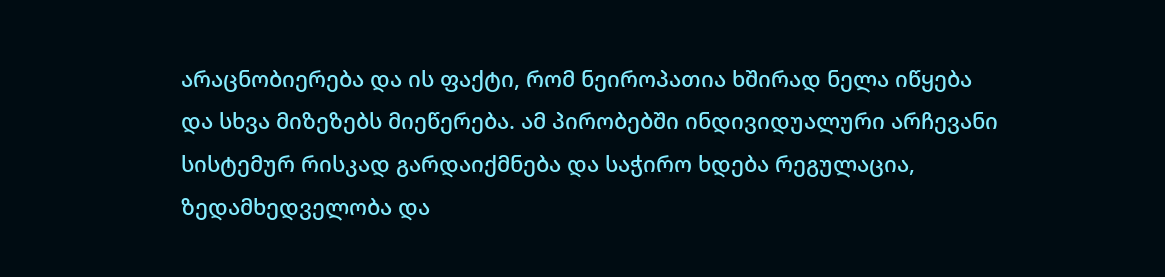არაცნობიერება და ის ფაქტი, რომ ნეიროპათია ხშირად ნელა იწყება და სხვა მიზეზებს მიეწერება. ამ პირობებში ინდივიდუალური არჩევანი სისტემურ რისკად გარდაიქმნება და საჭირო ხდება რეგულაცია, ზედამხედველობა და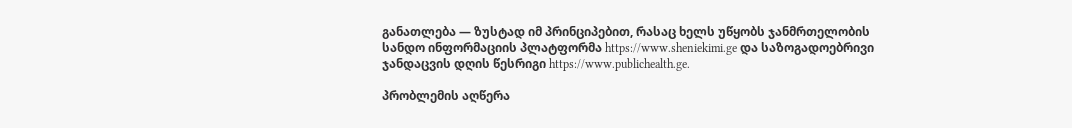განათლება — ზუსტად იმ პრინციპებით, რასაც ხელს უწყობს ჯანმრთელობის სანდო ინფორმაციის პლატფორმა https://www.sheniekimi.ge და საზოგადოებრივი ჯანდაცვის დღის წესრიგი https://www.publichealth.ge.

პრობლემის აღწერა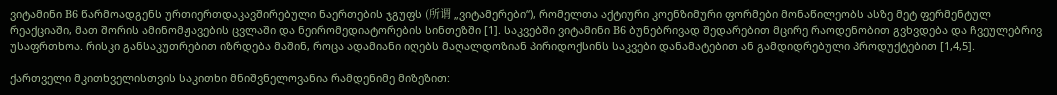ვიტამინი B6 წარმოადგენს ურთიერთდაკავშირებული ნაერთების ჯგუფს (所谓 „ვიტამერები“), რომელთა აქტიური კოენზიმური ფორმები მონაწილეობს ასზე მეტ ფერმენტულ რეაქციაში, მათ შორის ამინომჟავების ცვლაში და ნეირომედიატორების სინთეზში [1]. საკვებში ვიტამინი B6 ბუნებრივად შედარებით მცირე რაოდენობით გვხვდება და ჩვეულებრივ უსაფრთხოა. რისკი განსაკუთრებით იზრდება მაშინ, როცა ადამიანი იღებს მაღალდოზიან პირიდოქსინს საკვები დანამატებით ან გამდიდრებული პროდუქტებით [1,4,5].

ქართველი მკითხველისთვის საკითხი მნიშვნელოვანია რამდენიმე მიზეზით: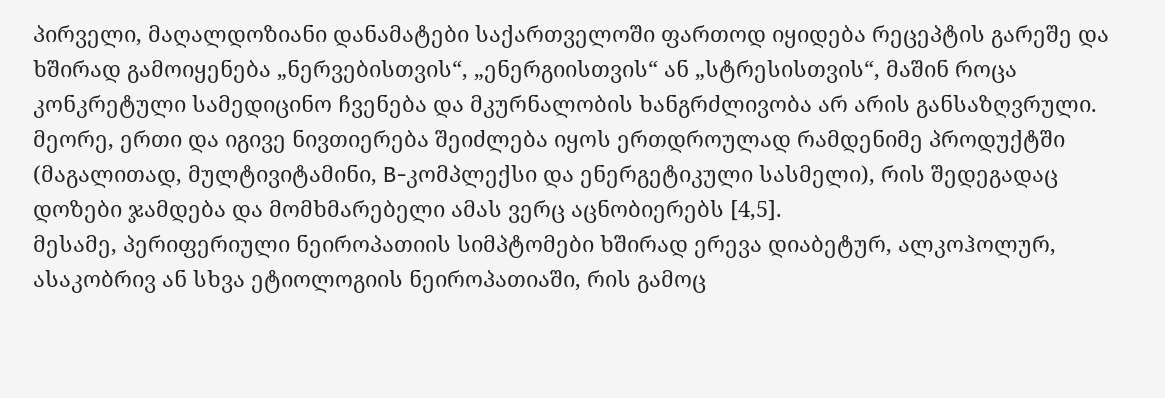პირველი, მაღალდოზიანი დანამატები საქართველოში ფართოდ იყიდება რეცეპტის გარეშე და ხშირად გამოიყენება „ნერვებისთვის“, „ენერგიისთვის“ ან „სტრესისთვის“, მაშინ როცა კონკრეტული სამედიცინო ჩვენება და მკურნალობის ხანგრძლივობა არ არის განსაზღვრული.
მეორე, ერთი და იგივე ნივთიერება შეიძლება იყოს ერთდროულად რამდენიმე პროდუქტში (მაგალითად, მულტივიტამინი, B-კომპლექსი და ენერგეტიკული სასმელი), რის შედეგადაც დოზები ჯამდება და მომხმარებელი ამას ვერც აცნობიერებს [4,5].
მესამე, პერიფერიული ნეიროპათიის სიმპტომები ხშირად ერევა დიაბეტურ, ალკოჰოლურ, ასაკობრივ ან სხვა ეტიოლოგიის ნეიროპათიაში, რის გამოც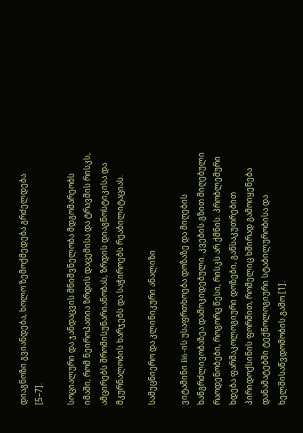დიაგნოზი გვიანდება, ხოლო ზემოქმედება გრძელდება [5–7].

სოციალური და ჯანდაცვის მნიშვნელობა მდგომარეობს იმაში, რომ ნეიროპათია ზრდის დაცემისა და ტრავმის რისკს, ამცირებს შრომისუნარიანობას, ზრდის დიაგნოსტიკისა და მკურნალობის ხარჯებს და საჭიროებს რეაბილიტაციას.

სამეცნიერო და კლინიკური ანალიზი

ვიტამინი B6-ის უსაფრთხოება დოზაზე და მიღების ხანგრძლივობაზეა დამოკიდებული. კვების გზით მიღებული რაოდენობები, როგორც წესი, რისკს არ ქმნის. პრობლემური ხდება ფარმაკოლოგიური დოზები, განსაკუთრებით პირიდოქსინის ფორმით, რომელიც ხშირად გამოიყენება დანამატებში ტექნოლოგიური სტაბილურობისა და ხელმისაწვდომობის გამო [1].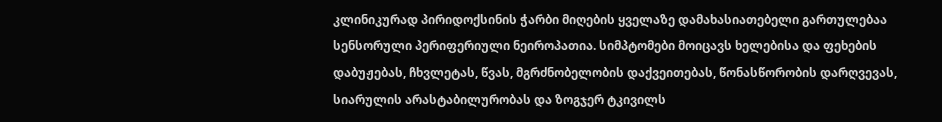კლინიკურად პირიდოქსინის ჭარბი მიღების ყველაზე დამახასიათებელი გართულებაა სენსორული პერიფერიული ნეიროპათია. სიმპტომები მოიცავს ხელებისა და ფეხების დაბუჟებას, ჩხვლეტას, წვას, მგრძნობელობის დაქვეითებას, წონასწორობის დარღვევას, სიარულის არასტაბილურობას და ზოგჯერ ტკივილს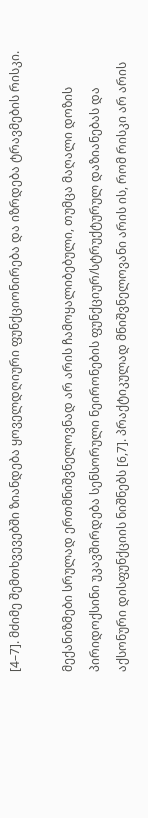[4–7]. მძიმე შემთხვევებში ზიანდება ყოველდღიური ფუნქციონირება და იზრდება ტრავმების რისკი.

მექანიზმები სრულად ერთმნიშვნელოვნად არ არის ჩამოყალიბებული, თუმცა მაღალი დოზის პირიდოქსინი უკავშირდება სენსორული ნეირონების ფუნქციურ/სტრუქტურულ დაზიანებას და აქსონური დისფუნქციის ნიშნებს [6,7]. პრაქტიკულად მნიშვნელოვანი არის ის, რომ რისკი არ არის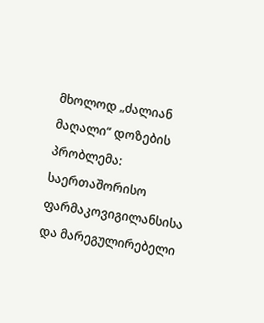მხოლოდ „ძალიან მაღალი“ დოზების პრობლემა: საერთაშორისო ფარმაკოვიგილანსისა და მარეგულირებელი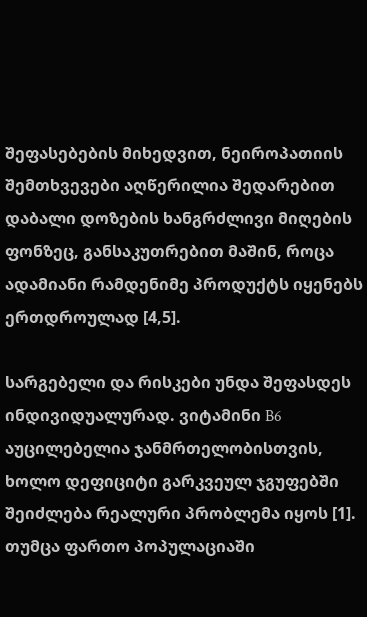შეფასებების მიხედვით, ნეიროპათიის შემთხვევები აღწერილია შედარებით დაბალი დოზების ხანგრძლივი მიღების ფონზეც, განსაკუთრებით მაშინ, როცა ადამიანი რამდენიმე პროდუქტს იყენებს ერთდროულად [4,5].

სარგებელი და რისკები უნდა შეფასდეს ინდივიდუალურად. ვიტამინი B6 აუცილებელია ჯანმრთელობისთვის, ხოლო დეფიციტი გარკვეულ ჯგუფებში შეიძლება რეალური პრობლემა იყოს [1]. თუმცა ფართო პოპულაციაში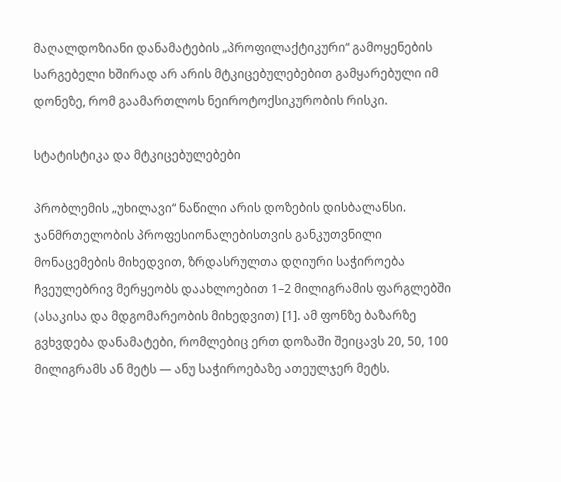მაღალდოზიანი დანამატების „პროფილაქტიკური“ გამოყენების სარგებელი ხშირად არ არის მტკიცებულებებით გამყარებული იმ დონეზე, რომ გაამართლოს ნეიროტოქსიკურობის რისკი.

სტატისტიკა და მტკიცებულებები

პრობლემის „უხილავი“ ნაწილი არის დოზების დისბალანსი. ჯანმრთელობის პროფესიონალებისთვის განკუთვნილი მონაცემების მიხედვით, ზრდასრულთა დღიური საჭიროება ჩვეულებრივ მერყეობს დაახლოებით 1–2 მილიგრამის ფარგლებში (ასაკისა და მდგომარეობის მიხედვით) [1]. ამ ფონზე ბაზარზე გვხვდება დანამატები, რომლებიც ერთ დოზაში შეიცავს 20, 50, 100 მილიგრამს ან მეტს — ანუ საჭიროებაზე ათეულჯერ მეტს.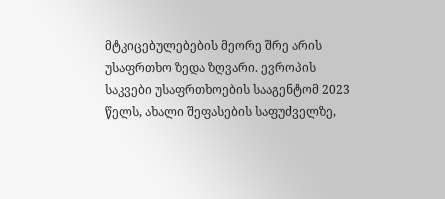მტკიცებულებების მეორე შრე არის უსაფრთხო ზედა ზღვარი. ევროპის საკვები უსაფრთხოების სააგენტომ 2023 წელს, ახალი შეფასების საფუძველზე,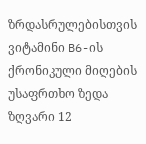ზრდასრულებისთვის ვიტამინი B6-ის ქრონიკული მიღების უსაფრთხო ზედა ზღვარი 12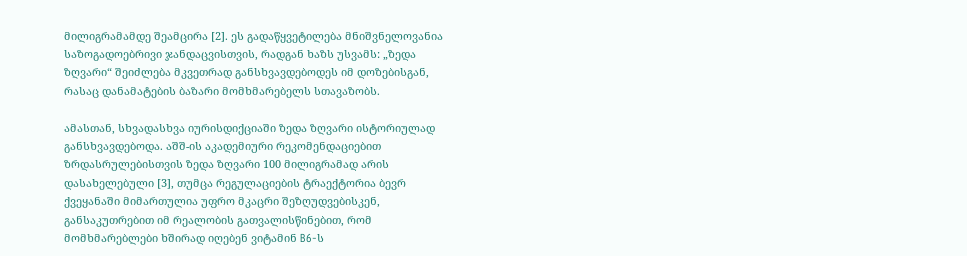მილიგრამამდე შეამცირა [2]. ეს გადაწყვეტილება მნიშვნელოვანია საზოგადოებრივი ჯანდაცვისთვის, რადგან ხაზს უსვამს: „ზედა ზღვარი“ შეიძლება მკვეთრად განსხვავდებოდეს იმ დოზებისგან, რასაც დანამატების ბაზარი მომხმარებელს სთავაზობს.

ამასთან, სხვადასხვა იურისდიქციაში ზედა ზღვარი ისტორიულად განსხვავდებოდა. აშშ-ის აკადემიური რეკომენდაციებით ზრდასრულებისთვის ზედა ზღვარი 100 მილიგრამად არის დასახელებული [3], თუმცა რეგულაციების ტრაექტორია ბევრ ქვეყანაში მიმართულია უფრო მკაცრი შეზღუდვებისკენ, განსაკუთრებით იმ რეალობის გათვალისწინებით, რომ მომხმარებლები ხშირად იღებენ ვიტამინ B6-ს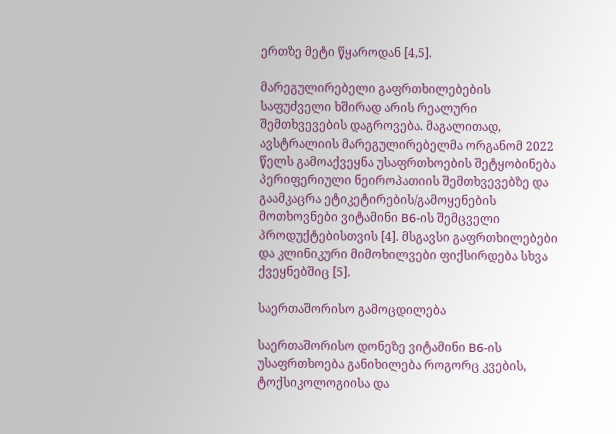ერთზე მეტი წყაროდან [4,5].

მარეგულირებელი გაფრთხილებების საფუძველი ხშირად არის რეალური შემთხვევების დაგროვება. მაგალითად, ავსტრალიის მარეგულირებელმა ორგანომ 2022 წელს გამოაქვეყნა უსაფრთხოების შეტყობინება პერიფერიული ნეიროპათიის შემთხვევებზე და გაამკაცრა ეტიკეტირების/გამოყენების მოთხოვნები ვიტამინი B6-ის შემცველი პროდუქტებისთვის [4]. მსგავსი გაფრთხილებები და კლინიკური მიმოხილვები ფიქსირდება სხვა ქვეყნებშიც [5].

საერთაშორისო გამოცდილება

საერთაშორისო დონეზე ვიტამინი B6-ის უსაფრთხოება განიხილება როგორც კვების, ტოქსიკოლოგიისა და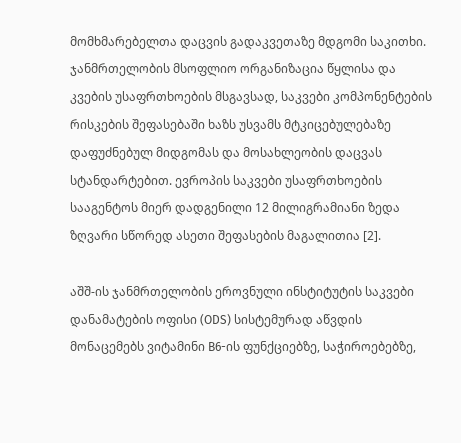მომხმარებელთა დაცვის გადაკვეთაზე მდგომი საკითხი. ჯანმრთელობის მსოფლიო ორგანიზაცია წყლისა და კვების უსაფრთხოების მსგავსად, საკვები კომპონენტების რისკების შეფასებაში ხაზს უსვამს მტკიცებულებაზე დაფუძნებულ მიდგომას და მოსახლეობის დაცვას სტანდარტებით. ევროპის საკვები უსაფრთხოების სააგენტოს მიერ დადგენილი 12 მილიგრამიანი ზედა ზღვარი სწორედ ასეთი შეფასების მაგალითია [2].

აშშ-ის ჯანმრთელობის ეროვნული ინსტიტუტის საკვები დანამატების ოფისი (ODS) სისტემურად აწვდის მონაცემებს ვიტამინი B6-ის ფუნქციებზე, საჭიროებებზე,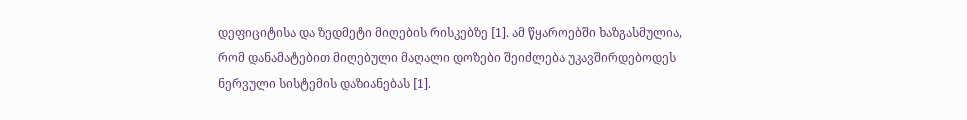დეფიციტისა და ზედმეტი მიღების რისკებზე [1]. ამ წყაროებში ხაზგასმულია, რომ დანამატებით მიღებული მაღალი დოზები შეიძლება უკავშირდებოდეს ნერვული სისტემის დაზიანებას [1].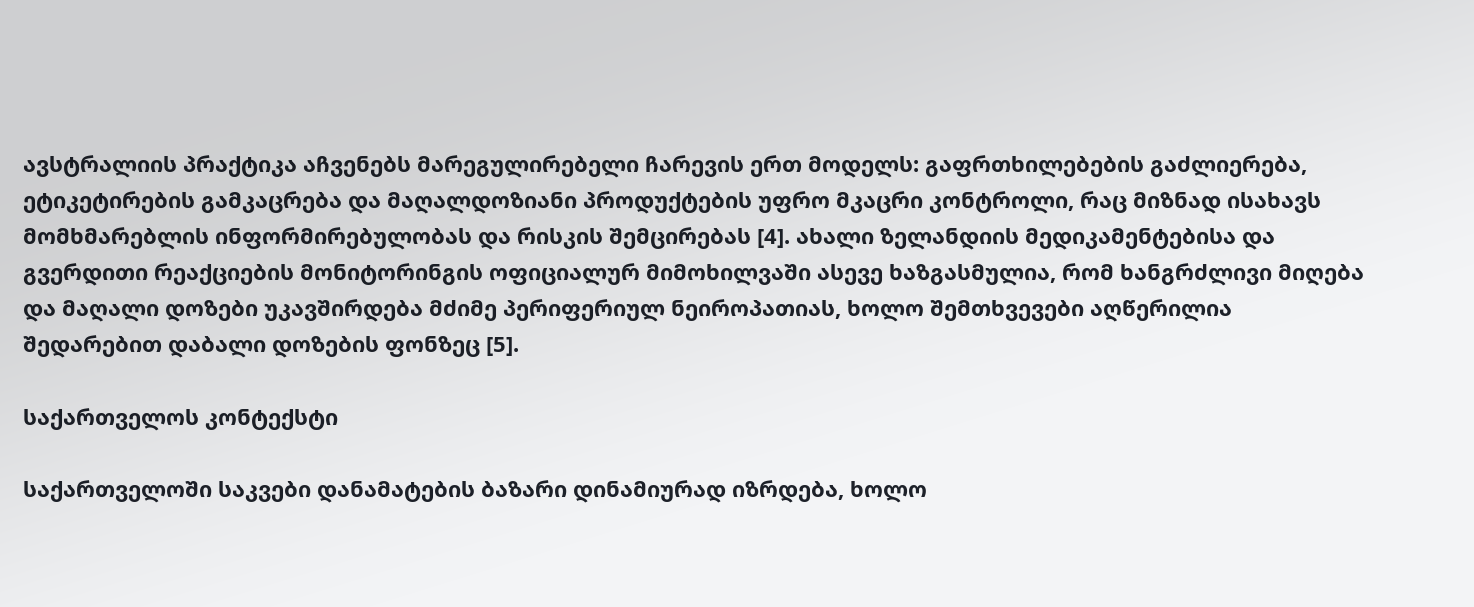ავსტრალიის პრაქტიკა აჩვენებს მარეგულირებელი ჩარევის ერთ მოდელს: გაფრთხილებების გაძლიერება, ეტიკეტირების გამკაცრება და მაღალდოზიანი პროდუქტების უფრო მკაცრი კონტროლი, რაც მიზნად ისახავს მომხმარებლის ინფორმირებულობას და რისკის შემცირებას [4]. ახალი ზელანდიის მედიკამენტებისა და გვერდითი რეაქციების მონიტორინგის ოფიციალურ მიმოხილვაში ასევე ხაზგასმულია, რომ ხანგრძლივი მიღება და მაღალი დოზები უკავშირდება მძიმე პერიფერიულ ნეიროპათიას, ხოლო შემთხვევები აღწერილია შედარებით დაბალი დოზების ფონზეც [5].

საქართველოს კონტექსტი

საქართველოში საკვები დანამატების ბაზარი დინამიურად იზრდება, ხოლო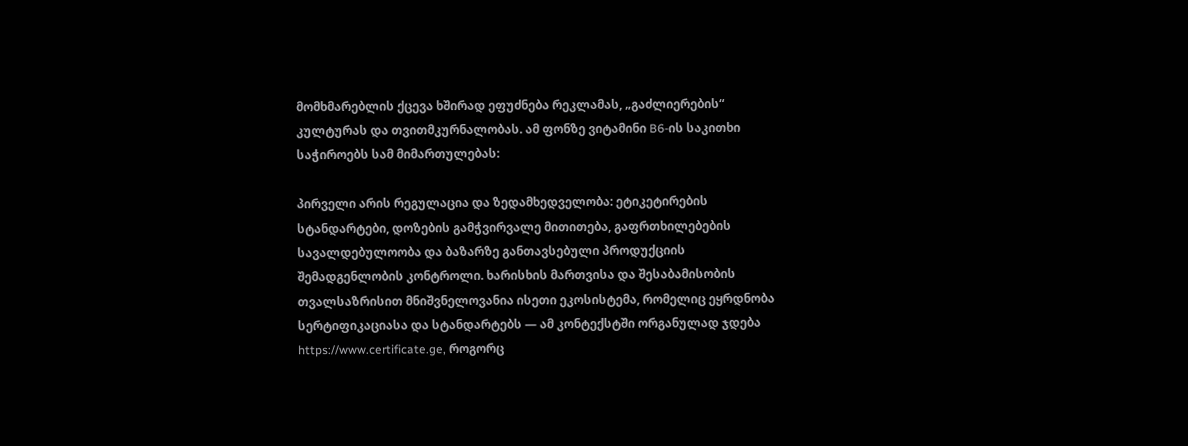მომხმარებლის ქცევა ხშირად ეფუძნება რეკლამას, „გაძლიერების“ კულტურას და თვითმკურნალობას. ამ ფონზე ვიტამინი B6-ის საკითხი საჭიროებს სამ მიმართულებას:

პირველი არის რეგულაცია და ზედამხედველობა: ეტიკეტირების სტანდარტები, დოზების გამჭვირვალე მითითება, გაფრთხილებების სავალდებულოობა და ბაზარზე განთავსებული პროდუქციის შემადგენლობის კონტროლი. ხარისხის მართვისა და შესაბამისობის თვალსაზრისით მნიშვნელოვანია ისეთი ეკოსისტემა, რომელიც ეყრდნობა სერტიფიკაციასა და სტანდარტებს — ამ კონტექსტში ორგანულად ჯდება https://www.certificate.ge, როგორც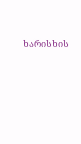ხარისხის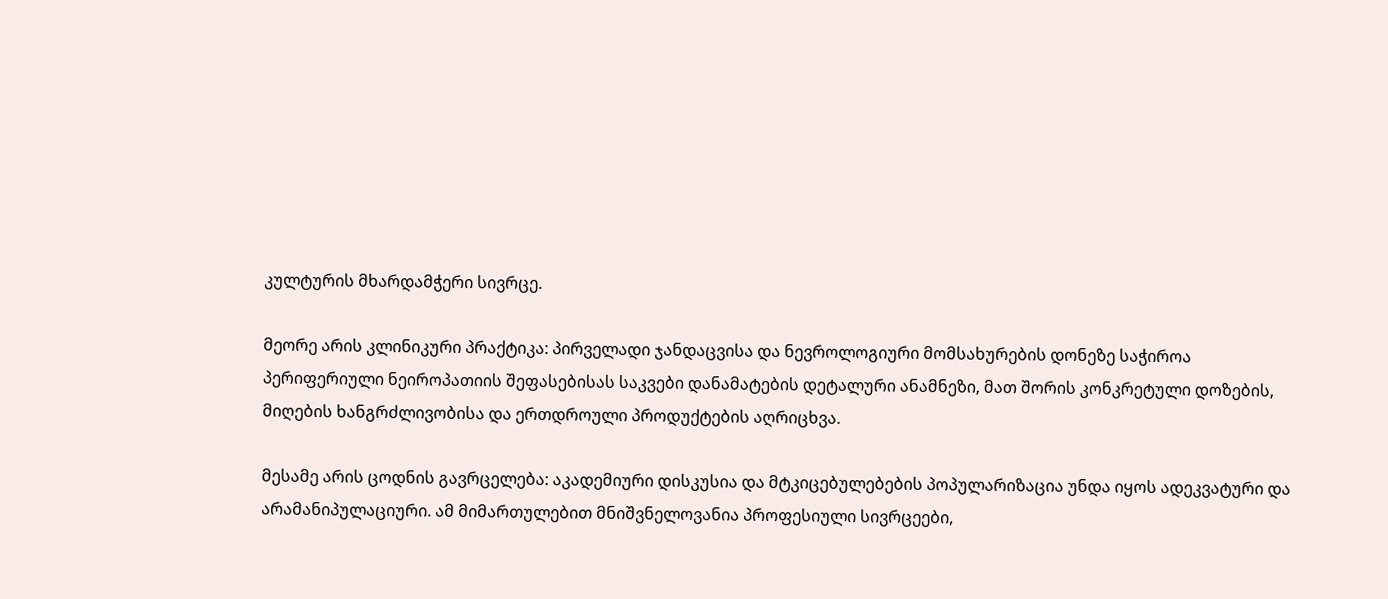კულტურის მხარდამჭერი სივრცე.

მეორე არის კლინიკური პრაქტიკა: პირველადი ჯანდაცვისა და ნევროლოგიური მომსახურების დონეზე საჭიროა პერიფერიული ნეიროპათიის შეფასებისას საკვები დანამატების დეტალური ანამნეზი, მათ შორის კონკრეტული დოზების, მიღების ხანგრძლივობისა და ერთდროული პროდუქტების აღრიცხვა.

მესამე არის ცოდნის გავრცელება: აკადემიური დისკუსია და მტკიცებულებების პოპულარიზაცია უნდა იყოს ადეკვატური და არამანიპულაციური. ამ მიმართულებით მნიშვნელოვანია პროფესიული სივრცეები,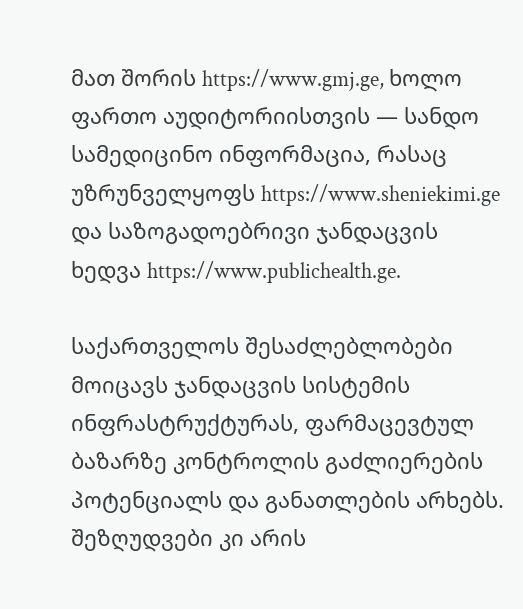მათ შორის https://www.gmj.ge, ხოლო ფართო აუდიტორიისთვის — სანდო სამედიცინო ინფორმაცია, რასაც უზრუნველყოფს https://www.sheniekimi.ge და საზოგადოებრივი ჯანდაცვის ხედვა https://www.publichealth.ge.

საქართველოს შესაძლებლობები მოიცავს ჯანდაცვის სისტემის ინფრასტრუქტურას, ფარმაცევტულ ბაზარზე კონტროლის გაძლიერების პოტენციალს და განათლების არხებს. შეზღუდვები კი არის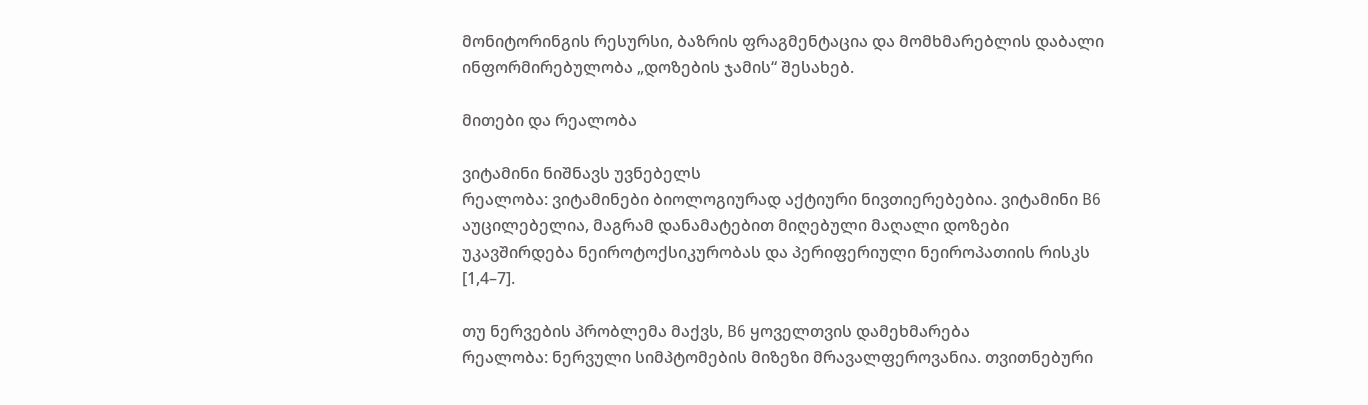მონიტორინგის რესურსი, ბაზრის ფრაგმენტაცია და მომხმარებლის დაბალი ინფორმირებულობა „დოზების ჯამის“ შესახებ.

მითები და რეალობა

ვიტამინი ნიშნავს უვნებელს
რეალობა: ვიტამინები ბიოლოგიურად აქტიური ნივთიერებებია. ვიტამინი B6 აუცილებელია, მაგრამ დანამატებით მიღებული მაღალი დოზები უკავშირდება ნეიროტოქსიკურობას და პერიფერიული ნეიროპათიის რისკს [1,4–7].

თუ ნერვების პრობლემა მაქვს, B6 ყოველთვის დამეხმარება
რეალობა: ნერვული სიმპტომების მიზეზი მრავალფეროვანია. თვითნებური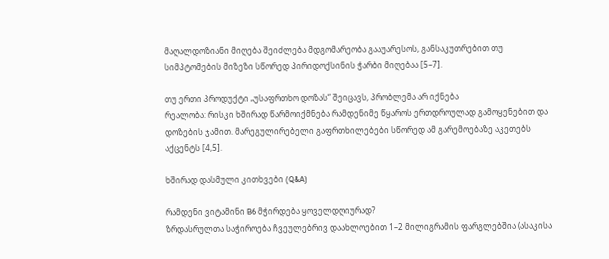მაღალდოზიანი მიღება შეიძლება მდგომარეობა გააუარესოს, განსაკუთრებით თუ სიმპტომების მიზეზი სწორედ პირიდოქსინის ჭარბი მიღებაა [5–7].

თუ ერთი პროდუქტი „უსაფრთხო დოზას“ შეიცავს, პრობლემა არ იქნება
რეალობა: რისკი ხშირად წარმოიქმნება რამდენიმე წყაროს ერთდროულად გამოყენებით და დოზების ჯამით. მარეგულირებელი გაფრთხილებები სწორედ ამ გარემოებაზე აკეთებს აქცენტს [4,5].

ხშირად დასმული კითხვები (Q&A)

რამდენი ვიტამინი B6 მჭირდება ყოველდღიურად?
ზრდასრულთა საჭიროება ჩვეულებრივ დაახლოებით 1–2 მილიგრამის ფარგლებშია (ასაკისა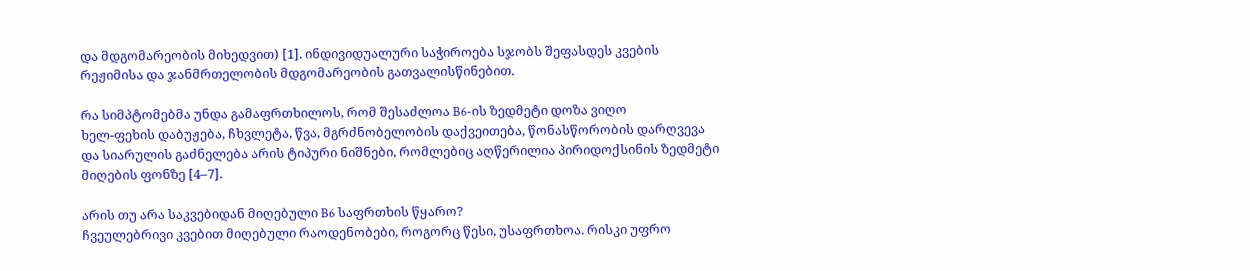და მდგომარეობის მიხედვით) [1]. ინდივიდუალური საჭიროება სჯობს შეფასდეს კვების რეჟიმისა და ჯანმრთელობის მდგომარეობის გათვალისწინებით.

რა სიმპტომებმა უნდა გამაფრთხილოს, რომ შესაძლოა B6-ის ზედმეტი დოზა ვიღო
ხელ-ფეხის დაბუჟება, ჩხვლეტა, წვა, მგრძნობელობის დაქვეითება, წონასწორობის დარღვევა და სიარულის გაძნელება არის ტიპური ნიშნები, რომლებიც აღწერილია პირიდოქსინის ზედმეტი მიღების ფონზე [4–7].

არის თუ არა საკვებიდან მიღებული B6 საფრთხის წყარო?
ჩვეულებრივი კვებით მიღებული რაოდენობები, როგორც წესი, უსაფრთხოა. რისკი უფრო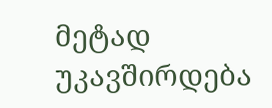მეტად უკავშირდება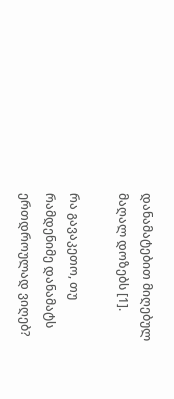დანამატებით მიღებულ მაღალ დოზებს [1].

რა გავაკეთო, თუ რამდენიმე დანამატს ერთდროულად ვიღებ?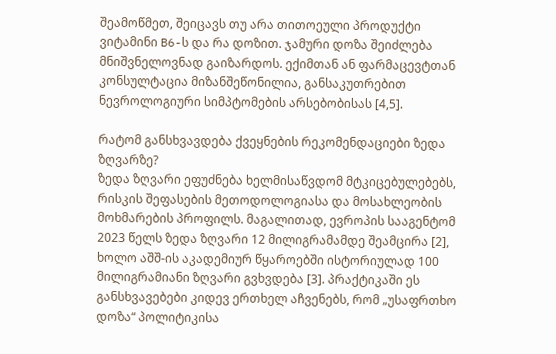შეამოწმეთ, შეიცავს თუ არა თითოეული პროდუქტი ვიტამინი B6-ს და რა დოზით. ჯამური დოზა შეიძლება მნიშვნელოვნად გაიზარდოს. ექიმთან ან ფარმაცევტთან კონსულტაცია მიზანშეწონილია, განსაკუთრებით ნევროლოგიური სიმპტომების არსებობისას [4,5].

რატომ განსხვავდება ქვეყნების რეკომენდაციები ზედა ზღვარზე?
ზედა ზღვარი ეფუძნება ხელმისაწვდომ მტკიცებულებებს, რისკის შეფასების მეთოდოლოგიასა და მოსახლეობის მოხმარების პროფილს. მაგალითად, ევროპის სააგენტომ 2023 წელს ზედა ზღვარი 12 მილიგრამამდე შეამცირა [2], ხოლო აშშ-ის აკადემიურ წყაროებში ისტორიულად 100 მილიგრამიანი ზღვარი გვხვდება [3]. პრაქტიკაში ეს განსხვავებები კიდევ ერთხელ აჩვენებს, რომ „უსაფრთხო დოზა“ პოლიტიკისა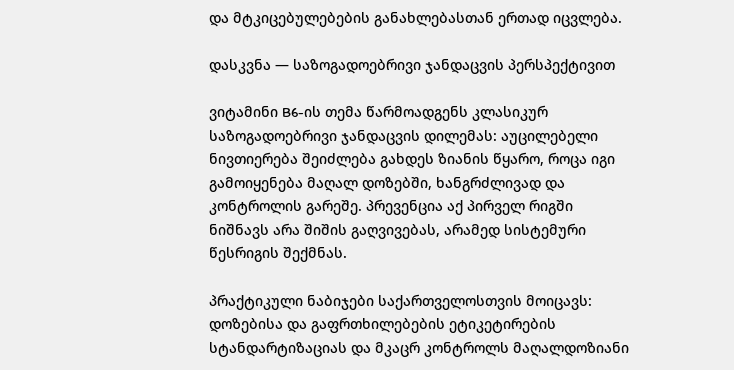და მტკიცებულებების განახლებასთან ერთად იცვლება.

დასკვნა — საზოგადოებრივი ჯანდაცვის პერსპექტივით

ვიტამინი B6-ის თემა წარმოადგენს კლასიკურ საზოგადოებრივი ჯანდაცვის დილემას: აუცილებელი ნივთიერება შეიძლება გახდეს ზიანის წყარო, როცა იგი გამოიყენება მაღალ დოზებში, ხანგრძლივად და კონტროლის გარეშე. პრევენცია აქ პირველ რიგში ნიშნავს არა შიშის გაღვივებას, არამედ სისტემური წესრიგის შექმნას.

პრაქტიკული ნაბიჯები საქართველოსთვის მოიცავს:
დოზებისა და გაფრთხილებების ეტიკეტირების სტანდარტიზაციას და მკაცრ კონტროლს მაღალდოზიანი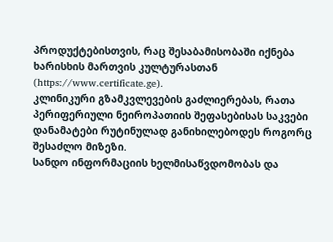პროდუქტებისთვის, რაც შესაბამისობაში იქნება ხარისხის მართვის კულტურასთან (https://www.certificate.ge).
კლინიკური გზამკვლევების გაძლიერებას, რათა პერიფერიული ნეიროპათიის შეფასებისას საკვები დანამატები რუტინულად განიხილებოდეს როგორც შესაძლო მიზეზი.
სანდო ინფორმაციის ხელმისაწვდომობას და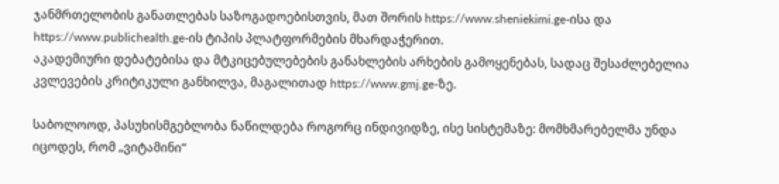ჯანმრთელობის განათლებას საზოგადოებისთვის, მათ შორის https://www.sheniekimi.ge-ისა და https://www.publichealth.ge-ის ტიპის პლატფორმების მხარდაჭერით.
აკადემიური დებატებისა და მტკიცებულებების განახლების არხების გამოყენებას, სადაც შესაძლებელია კვლევების კრიტიკული განხილვა, მაგალითად https://www.gmj.ge-ზე.

საბოლოოდ, პასუხისმგებლობა ნაწილდება როგორც ინდივიდზე, ისე სისტემაზე: მომხმარებელმა უნდა იცოდეს, რომ „ვიტამინი“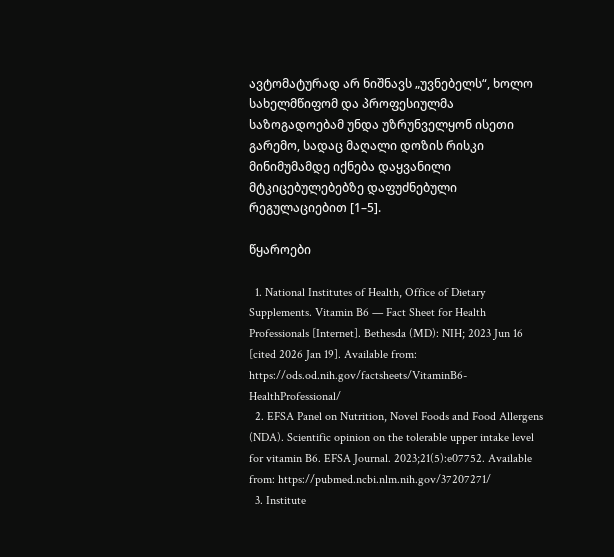ავტომატურად არ ნიშნავს „უვნებელს“, ხოლო სახელმწიფომ და პროფესიულმა საზოგადოებამ უნდა უზრუნველყონ ისეთი გარემო, სადაც მაღალი დოზის რისკი მინიმუმამდე იქნება დაყვანილი მტკიცებულებებზე დაფუძნებული რეგულაციებით [1–5].

წყაროები

  1. National Institutes of Health, Office of Dietary Supplements. Vitamin B6 — Fact Sheet for Health Professionals [Internet]. Bethesda (MD): NIH; 2023 Jun 16 [cited 2026 Jan 19]. Available from: https://ods.od.nih.gov/factsheets/VitaminB6-HealthProfessional/
  2. EFSA Panel on Nutrition, Novel Foods and Food Allergens (NDA). Scientific opinion on the tolerable upper intake level for vitamin B6. EFSA Journal. 2023;21(5):e07752. Available from: https://pubmed.ncbi.nlm.nih.gov/37207271/
  3. Institute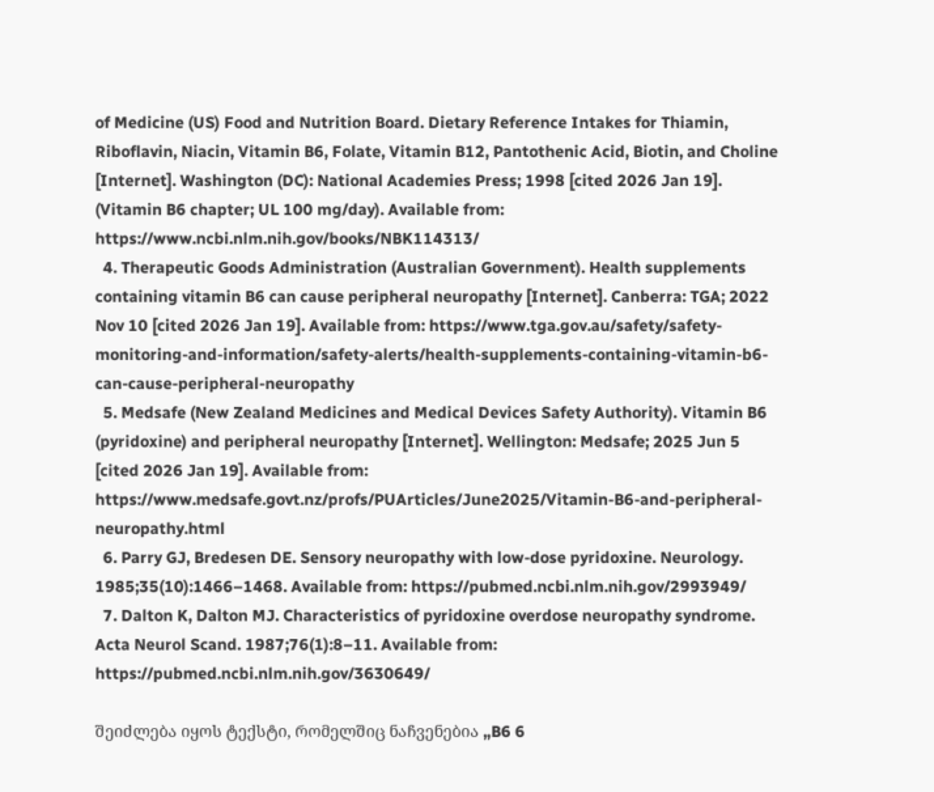of Medicine (US) Food and Nutrition Board. Dietary Reference Intakes for Thiamin, Riboflavin, Niacin, Vitamin B6, Folate, Vitamin B12, Pantothenic Acid, Biotin, and Choline [Internet]. Washington (DC): National Academies Press; 1998 [cited 2026 Jan 19]. (Vitamin B6 chapter; UL 100 mg/day). Available from: https://www.ncbi.nlm.nih.gov/books/NBK114313/
  4. Therapeutic Goods Administration (Australian Government). Health supplements containing vitamin B6 can cause peripheral neuropathy [Internet]. Canberra: TGA; 2022 Nov 10 [cited 2026 Jan 19]. Available from: https://www.tga.gov.au/safety/safety-monitoring-and-information/safety-alerts/health-supplements-containing-vitamin-b6-can-cause-peripheral-neuropathy
  5. Medsafe (New Zealand Medicines and Medical Devices Safety Authority). Vitamin B6 (pyridoxine) and peripheral neuropathy [Internet]. Wellington: Medsafe; 2025 Jun 5 [cited 2026 Jan 19]. Available from: https://www.medsafe.govt.nz/profs/PUArticles/June2025/Vitamin-B6-and-peripheral-neuropathy.html
  6. Parry GJ, Bredesen DE. Sensory neuropathy with low-dose pyridoxine. Neurology. 1985;35(10):1466–1468. Available from: https://pubmed.ncbi.nlm.nih.gov/2993949/
  7. Dalton K, Dalton MJ. Characteristics of pyridoxine overdose neuropathy syndrome. Acta Neurol Scand. 1987;76(1):8–11. Available from: https://pubmed.ncbi.nlm.nih.gov/3630649/

შეიძლება იყოს ტექსტი, რომელშიც ნაჩვენებია „B6 6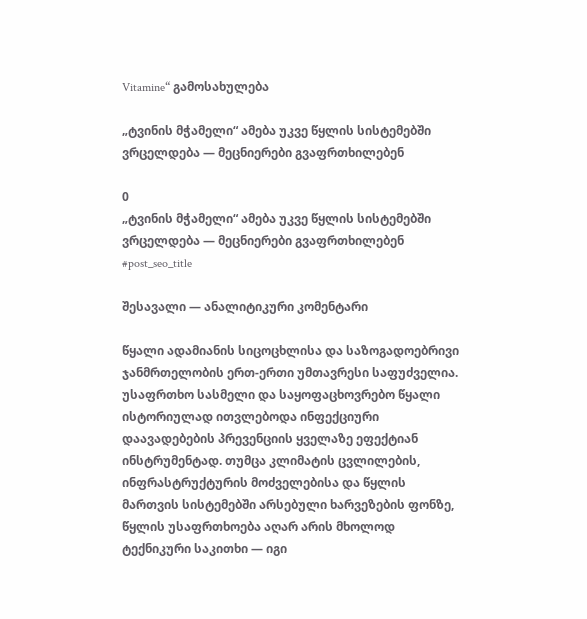Vitamine“ გამოსახულება

„ტვინის მჭამელი“ ამება უკვე წყლის სისტემებში ვრცელდება — მეცნიერები გვაფრთხილებენ

0
„ტვინის მჭამელი“ ამება უკვე წყლის სისტემებში ვრცელდება — მეცნიერები გვაფრთხილებენ
#post_seo_title

შესავალი — ანალიტიკური კომენტარი

წყალი ადამიანის სიცოცხლისა და საზოგადოებრივი ჯანმრთელობის ერთ-ერთი უმთავრესი საფუძველია. უსაფრთხო სასმელი და საყოფაცხოვრებო წყალი ისტორიულად ითვლებოდა ინფექციური დაავადებების პრევენციის ყველაზე ეფექტიან ინსტრუმენტად. თუმცა კლიმატის ცვლილების, ინფრასტრუქტურის მოძველებისა და წყლის მართვის სისტემებში არსებული ხარვეზების ფონზე, წყლის უსაფრთხოება აღარ არის მხოლოდ ტექნიკური საკითხი — იგი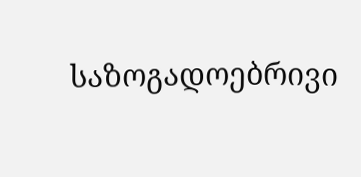საზოგადოებრივი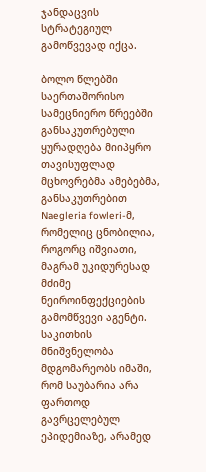ჯანდაცვის სტრატეგიულ გამოწვევად იქცა.

ბოლო წლებში საერთაშორისო სამეცნიერო წრეებში განსაკუთრებული ყურადღება მიიპყრო თავისუფლად მცხოვრებმა ამებებმა, განსაკუთრებით Naegleria fowleri-მ, რომელიც ცნობილია, როგორც იშვიათი, მაგრამ უკიდურესად მძიმე ნეიროინფექციების გამომწვევი აგენტი. საკითხის მნიშვნელობა მდგომარეობს იმაში, რომ საუბარია არა ფართოდ გავრცელებულ ეპიდემიაზე, არამედ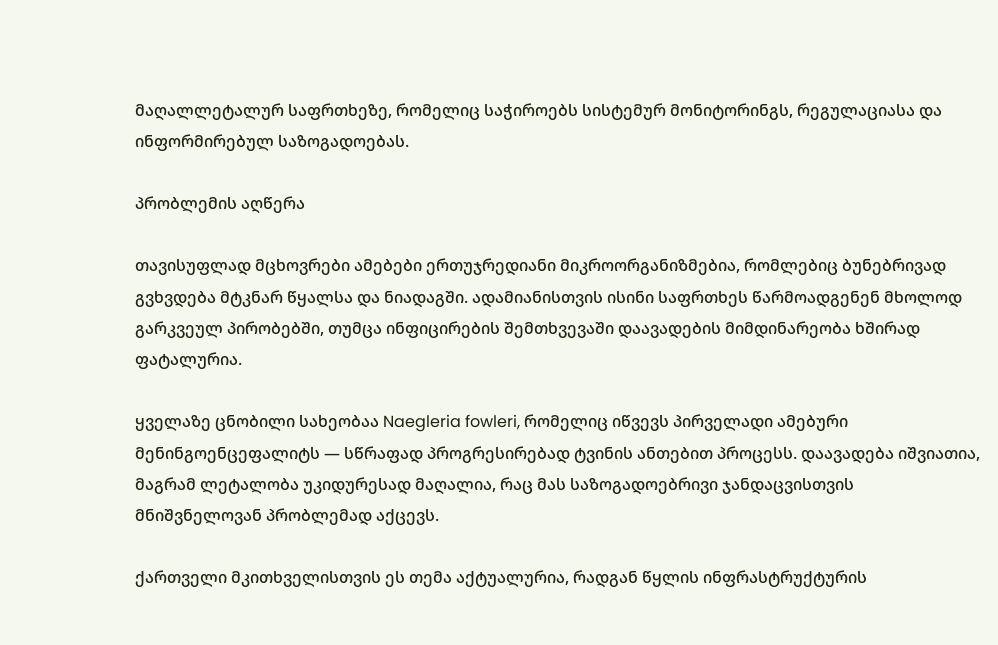მაღალლეტალურ საფრთხეზე, რომელიც საჭიროებს სისტემურ მონიტორინგს, რეგულაციასა და ინფორმირებულ საზოგადოებას.

პრობლემის აღწერა

თავისუფლად მცხოვრები ამებები ერთუჯრედიანი მიკროორგანიზმებია, რომლებიც ბუნებრივად გვხვდება მტკნარ წყალსა და ნიადაგში. ადამიანისთვის ისინი საფრთხეს წარმოადგენენ მხოლოდ გარკვეულ პირობებში, თუმცა ინფიცირების შემთხვევაში დაავადების მიმდინარეობა ხშირად ფატალურია.

ყველაზე ცნობილი სახეობაა Naegleria fowleri, რომელიც იწვევს პირველადი ამებური მენინგოენცეფალიტს — სწრაფად პროგრესირებად ტვინის ანთებით პროცესს. დაავადება იშვიათია, მაგრამ ლეტალობა უკიდურესად მაღალია, რაც მას საზოგადოებრივი ჯანდაცვისთვის მნიშვნელოვან პრობლემად აქცევს.

ქართველი მკითხველისთვის ეს თემა აქტუალურია, რადგან წყლის ინფრასტრუქტურის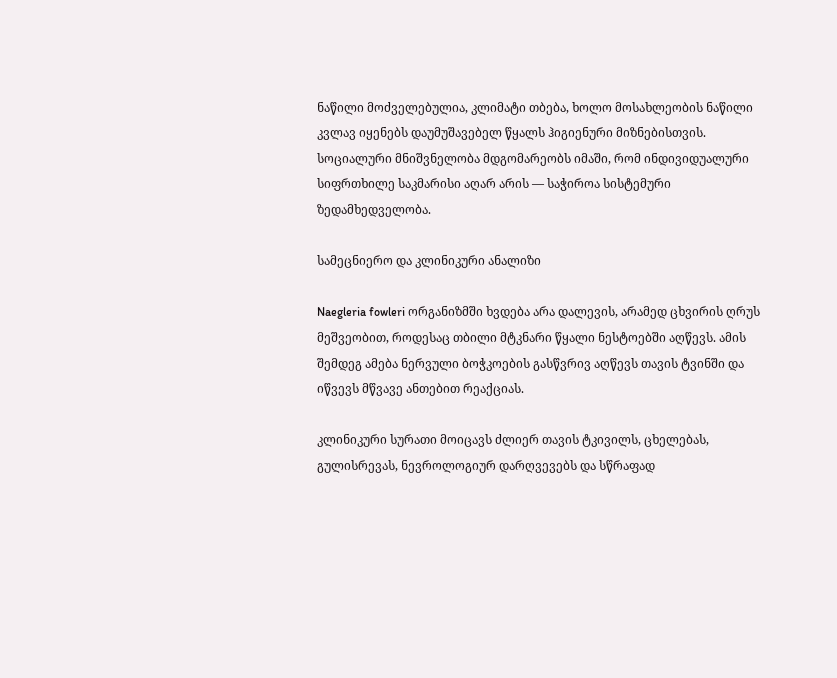ნაწილი მოძველებულია, კლიმატი თბება, ხოლო მოსახლეობის ნაწილი კვლავ იყენებს დაუმუშავებელ წყალს ჰიგიენური მიზნებისთვის. სოციალური მნიშვნელობა მდგომარეობს იმაში, რომ ინდივიდუალური სიფრთხილე საკმარისი აღარ არის — საჭიროა სისტემური ზედამხედველობა.

სამეცნიერო და კლინიკური ანალიზი

Naegleria fowleri ორგანიზმში ხვდება არა დალევის, არამედ ცხვირის ღრუს მეშვეობით, როდესაც თბილი მტკნარი წყალი ნესტოებში აღწევს. ამის შემდეგ ამება ნერვული ბოჭკოების გასწვრივ აღწევს თავის ტვინში და იწვევს მწვავე ანთებით რეაქციას.

კლინიკური სურათი მოიცავს ძლიერ თავის ტკივილს, ცხელებას, გულისრევას, ნევროლოგიურ დარღვევებს და სწრაფად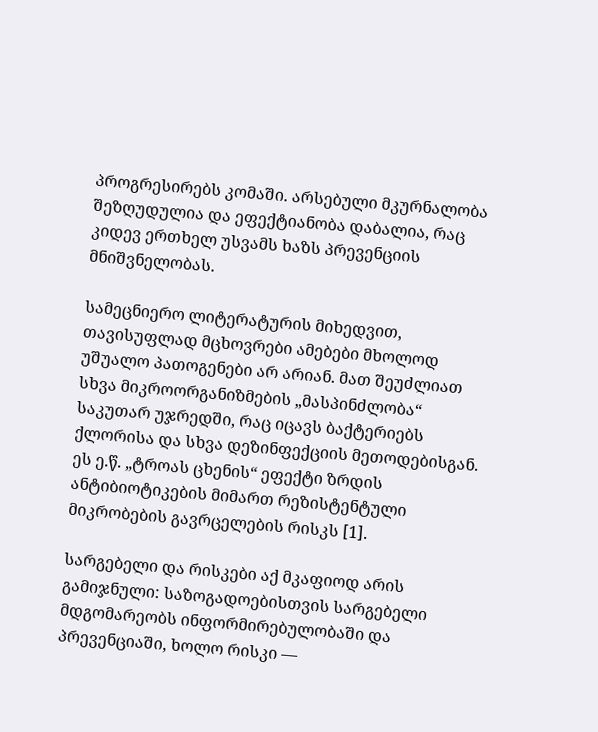პროგრესირებს კომაში. არსებული მკურნალობა შეზღუდულია და ეფექტიანობა დაბალია, რაც კიდევ ერთხელ უსვამს ხაზს პრევენციის მნიშვნელობას.

სამეცნიერო ლიტერატურის მიხედვით, თავისუფლად მცხოვრები ამებები მხოლოდ უშუალო პათოგენები არ არიან. მათ შეუძლიათ სხვა მიკროორგანიზმების „მასპინძლობა“ საკუთარ უჯრედში, რაც იცავს ბაქტერიებს ქლორისა და სხვა დეზინფექციის მეთოდებისგან. ეს ე.წ. „ტროას ცხენის“ ეფექტი ზრდის ანტიბიოტიკების მიმართ რეზისტენტული მიკრობების გავრცელების რისკს [1].

სარგებელი და რისკები აქ მკაფიოდ არის გამიჯნული: საზოგადოებისთვის სარგებელი მდგომარეობს ინფორმირებულობაში და პრევენციაში, ხოლო რისკი —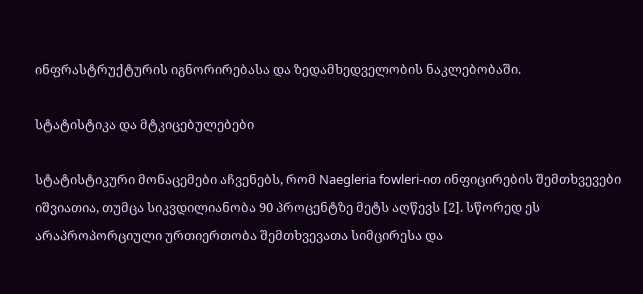ინფრასტრუქტურის იგნორირებასა და ზედამხედველობის ნაკლებობაში.

სტატისტიკა და მტკიცებულებები

სტატისტიკური მონაცემები აჩვენებს, რომ Naegleria fowleri-ით ინფიცირების შემთხვევები იშვიათია, თუმცა სიკვდილიანობა 90 პროცენტზე მეტს აღწევს [2]. სწორედ ეს არაპროპორციული ურთიერთობა შემთხვევათა სიმცირესა და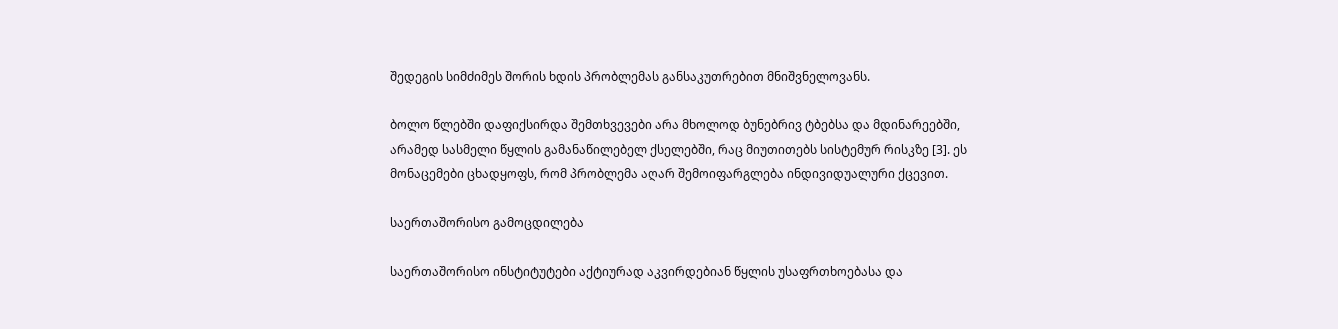შედეგის სიმძიმეს შორის ხდის პრობლემას განსაკუთრებით მნიშვნელოვანს.

ბოლო წლებში დაფიქსირდა შემთხვევები არა მხოლოდ ბუნებრივ ტბებსა და მდინარეებში, არამედ სასმელი წყლის გამანაწილებელ ქსელებში, რაც მიუთითებს სისტემურ რისკზე [3]. ეს მონაცემები ცხადყოფს, რომ პრობლემა აღარ შემოიფარგლება ინდივიდუალური ქცევით.

საერთაშორისო გამოცდილება

საერთაშორისო ინსტიტუტები აქტიურად აკვირდებიან წყლის უსაფრთხოებასა და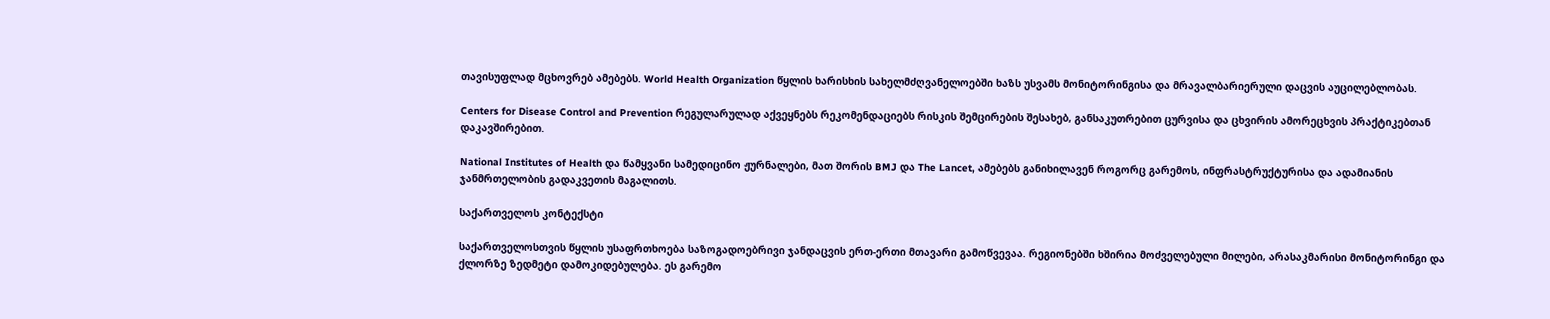თავისუფლად მცხოვრებ ამებებს. World Health Organization წყლის ხარისხის სახელმძღვანელოებში ხაზს უსვამს მონიტორინგისა და მრავალბარიერული დაცვის აუცილებლობას.

Centers for Disease Control and Prevention რეგულარულად აქვეყნებს რეკომენდაციებს რისკის შემცირების შესახებ, განსაკუთრებით ცურვისა და ცხვირის ამორეცხვის პრაქტიკებთან დაკავშირებით.

National Institutes of Health და წამყვანი სამედიცინო ჟურნალები, მათ შორის BMJ და The Lancet, ამებებს განიხილავენ როგორც გარემოს, ინფრასტრუქტურისა და ადამიანის ჯანმრთელობის გადაკვეთის მაგალითს.

საქართველოს კონტექსტი

საქართველოსთვის წყლის უსაფრთხოება საზოგადოებრივი ჯანდაცვის ერთ-ერთი მთავარი გამოწვევაა. რეგიონებში ხშირია მოძველებული მილები, არასაკმარისი მონიტორინგი და ქლორზე ზედმეტი დამოკიდებულება. ეს გარემო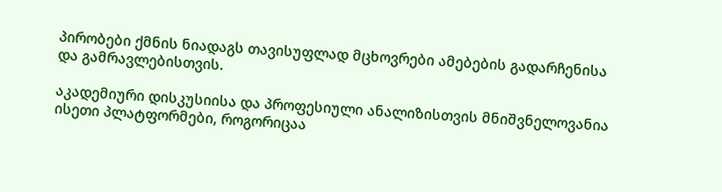პირობები ქმნის ნიადაგს თავისუფლად მცხოვრები ამებების გადარჩენისა და გამრავლებისთვის.

აკადემიური დისკუსიისა და პროფესიული ანალიზისთვის მნიშვნელოვანია ისეთი პლატფორმები, როგორიცაა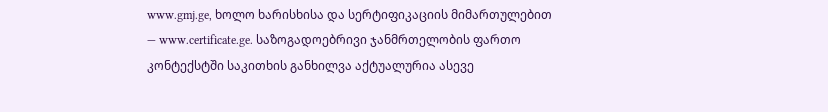www.gmj.ge, ხოლო ხარისხისა და სერტიფიკაციის მიმართულებით — www.certificate.ge. საზოგადოებრივი ჯანმრთელობის ფართო კონტექსტში საკითხის განხილვა აქტუალურია ასევე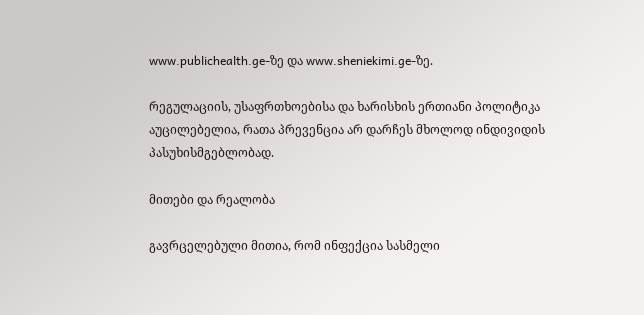www.publichealth.ge-ზე და www.sheniekimi.ge-ზე.

რეგულაციის, უსაფრთხოებისა და ხარისხის ერთიანი პოლიტიკა აუცილებელია, რათა პრევენცია არ დარჩეს მხოლოდ ინდივიდის პასუხისმგებლობად.

მითები და რეალობა

გავრცელებული მითია, რომ ინფექცია სასმელი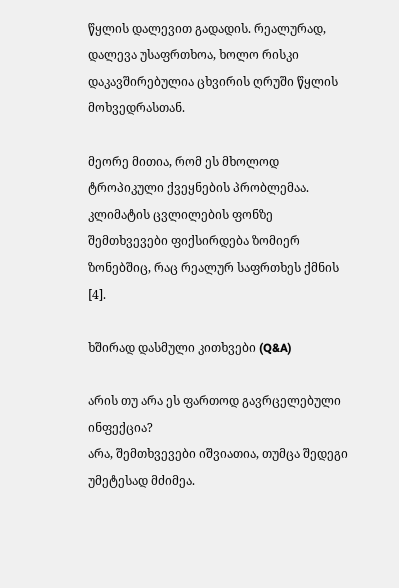წყლის დალევით გადადის. რეალურად, დალევა უსაფრთხოა, ხოლო რისკი დაკავშირებულია ცხვირის ღრუში წყლის მოხვედრასთან.

მეორე მითია, რომ ეს მხოლოდ ტროპიკული ქვეყნების პრობლემაა. კლიმატის ცვლილების ფონზე შემთხვევები ფიქსირდება ზომიერ ზონებშიც, რაც რეალურ საფრთხეს ქმნის [4].

ხშირად დასმული კითხვები (Q&A)

არის თუ არა ეს ფართოდ გავრცელებული ინფექცია?
არა, შემთხვევები იშვიათია, თუმცა შედეგი უმეტესად მძიმეა.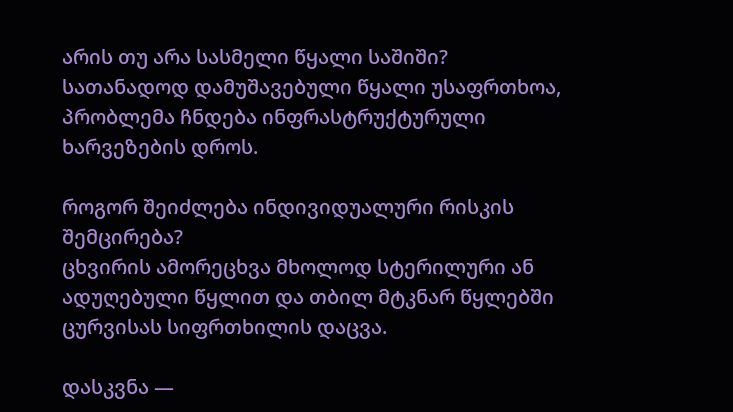არის თუ არა სასმელი წყალი საშიში?
სათანადოდ დამუშავებული წყალი უსაფრთხოა, პრობლემა ჩნდება ინფრასტრუქტურული ხარვეზების დროს.

როგორ შეიძლება ინდივიდუალური რისკის შემცირება?
ცხვირის ამორეცხვა მხოლოდ სტერილური ან ადუღებული წყლით და თბილ მტკნარ წყლებში ცურვისას სიფრთხილის დაცვა.

დასკვნა —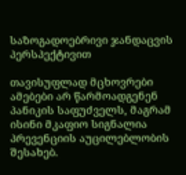საზოგადოებრივი ჯანდაცვის პერსპექტივით

თავისუფლად მცხოვრები ამებები არ წარმოადგენენ პანიკის საფუძველს, მაგრამ ისინი მკაფიო სიგნალია პრევენციის აუცილებლობის შესახებ.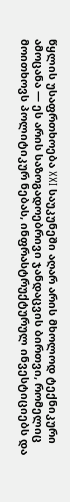წყლის უსაფრთხოება XXI საუკუნეში აღარ არის მხოლოდ ტექნიკური ამოცანა — ეს არის საზოგადოებრივი ჯანდაცვის ბირთვი, რომელიც მოითხოვს პოლიტიკურ ნებას, ინფრასტრუქტურულ ინვესტიციებს და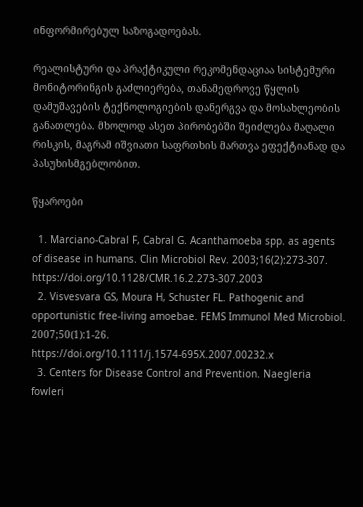ინფორმირებულ საზოგადოებას.

რეალისტური და პრაქტიკული რეკომენდაციაა სისტემური მონიტორინგის გაძლიერება, თანამედროვე წყლის დამუშავების ტექნოლოგიების დანერგვა და მოსახლეობის განათლება. მხოლოდ ასეთ პირობებში შეიძლება მაღალი რისკის, მაგრამ იშვიათი საფრთხის მართვა ეფექტიანად და პასუხისმგებლობით.

წყაროები

  1. Marciano-Cabral F, Cabral G. Acanthamoeba spp. as agents of disease in humans. Clin Microbiol Rev. 2003;16(2):273-307. https://doi.org/10.1128/CMR.16.2.273-307.2003
  2. Visvesvara GS, Moura H, Schuster FL. Pathogenic and opportunistic free-living amoebae. FEMS Immunol Med Microbiol. 2007;50(1):1-26. https://doi.org/10.1111/j.1574-695X.2007.00232.x
  3. Centers for Disease Control and Prevention. Naegleria fowleri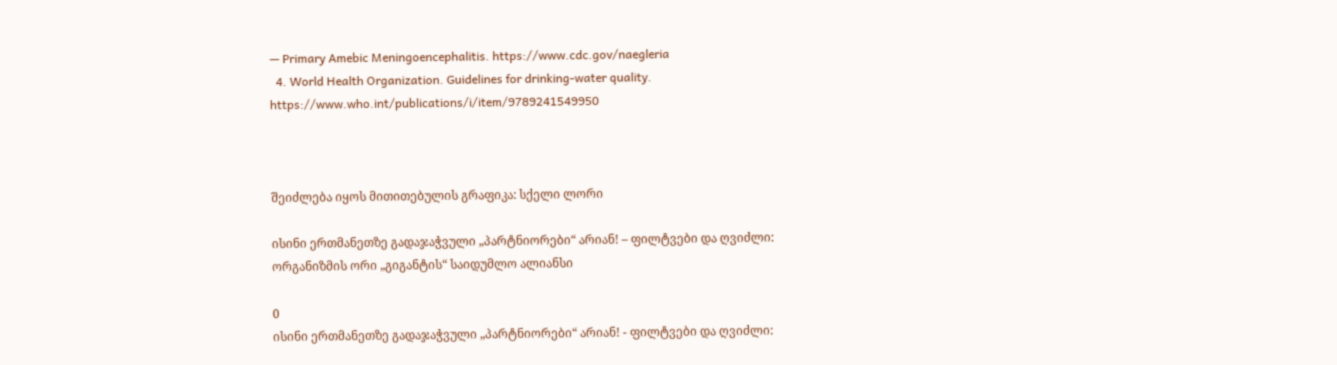— Primary Amebic Meningoencephalitis. https://www.cdc.gov/naegleria
  4. World Health Organization. Guidelines for drinking-water quality. https://www.who.int/publications/i/item/9789241549950



შეიძლება იყოს მითითებულის გრაფიკა: სქელი ლორი

ისინი ერთმანეთზე გადაჯაჭვული „პარტნიორები“ არიან! – ფილტვები და ღვიძლი: ორგანიზმის ორი „გიგანტის“ საიდუმლო ალიანსი

0
ისინი ერთმანეთზე გადაჯაჭვული „პარტნიორები“ არიან! - ფილტვები და ღვიძლი: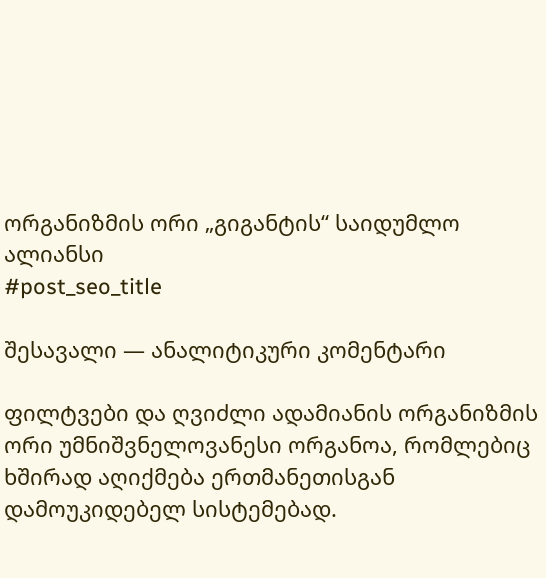ორგანიზმის ორი „გიგანტის“ საიდუმლო ალიანსი
#post_seo_title

შესავალი — ანალიტიკური კომენტარი

ფილტვები და ღვიძლი ადამიანის ორგანიზმის ორი უმნიშვნელოვანესი ორგანოა, რომლებიც ხშირად აღიქმება ერთმანეთისგან დამოუკიდებელ სისტემებად.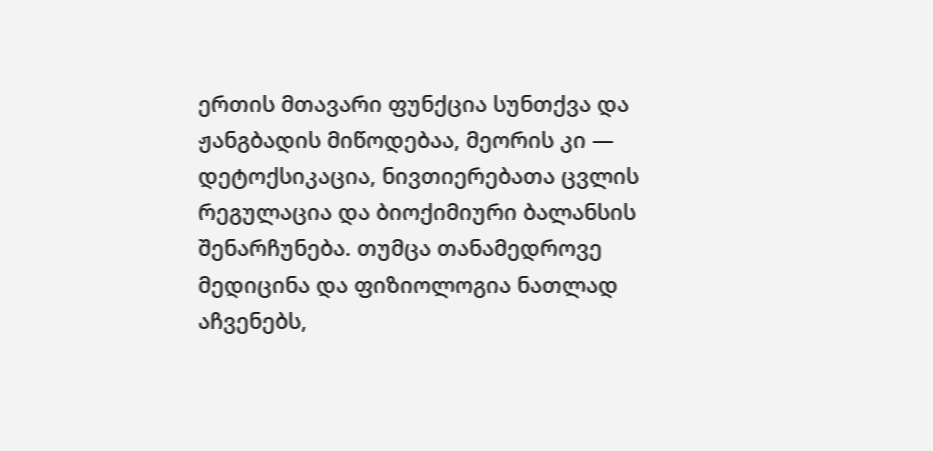ერთის მთავარი ფუნქცია სუნთქვა და ჟანგბადის მიწოდებაა, მეორის კი — დეტოქსიკაცია, ნივთიერებათა ცვლის რეგულაცია და ბიოქიმიური ბალანსის შენარჩუნება. თუმცა თანამედროვე მედიცინა და ფიზიოლოგია ნათლად აჩვენებს,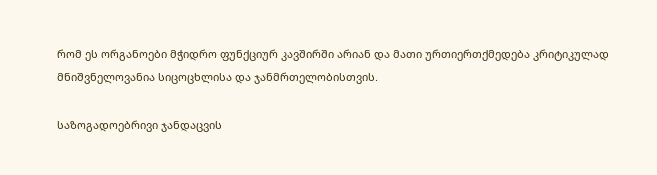რომ ეს ორგანოები მჭიდრო ფუნქციურ კავშირში არიან და მათი ურთიერთქმედება კრიტიკულად მნიშვნელოვანია სიცოცხლისა და ჯანმრთელობისთვის.

საზოგადოებრივი ჯანდაცვის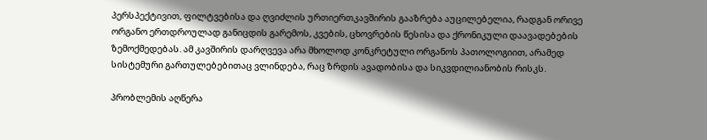პერსპექტივით, ფილტვებისა და ღვიძლის ურთიერთკავშირის გააზრება აუცილებელია, რადგან ორივე ორგანო ერთდროულად განიცდის გარემოს, კვების, ცხოვრების წესისა და ქრონიკული დაავადებების ზემოქმედებას. ამ კავშირის დარღვევა არა მხოლოდ კონკრეტული ორგანოს პათოლოგიით, არამედ სისტემური გართულებებითაც ვლინდება, რაც ზრდის ავადობისა და სიკვდილიანობის რისკს.

პრობლემის აღწერა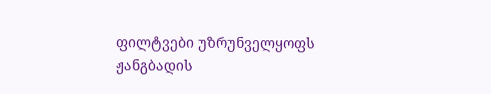ფილტვები უზრუნველყოფს ჟანგბადის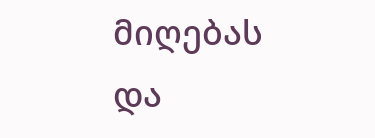მიღებას და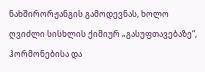ნახშირორჟანგის გამოდევნას, ხოლო ღვიძლი სისხლის ქიმიურ „გასუფთავებაზე“, ჰორმონებისა და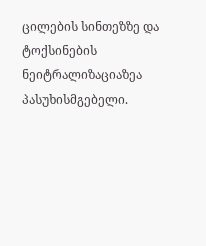ცილების სინთეზზე და ტოქსინების ნეიტრალიზაციაზეა პასუხისმგებელი.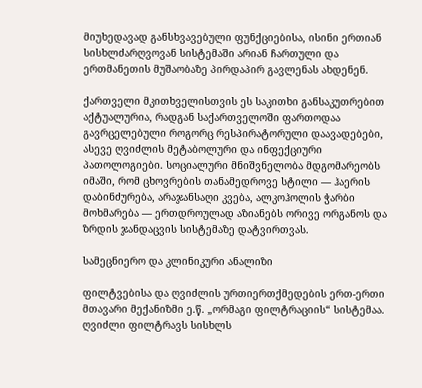მიუხედავად განსხვავებული ფუნქციებისა, ისინი ერთიან სისხლძარღვოვან სისტემაში არიან ჩართული და ერთმანეთის მუშაობაზე პირდაპირ გავლენას ახდენენ.

ქართველი მკითხველისთვის ეს საკითხი განსაკუთრებით აქტუალურია, რადგან საქართველოში ფართოდაა გავრცელებული როგორც რესპირატორული დაავადებები, ასევე ღვიძლის მეტაბოლური და ინფექციური პათოლოგიები. სოციალური მნიშვნელობა მდგომარეობს იმაში, რომ ცხოვრების თანამედროვე სტილი — ჰაერის დაბინძურება, არაჯანსაღი კვება, ალკოჰოლის ჭარბი მოხმარება — ერთდროულად აზიანებს ორივე ორგანოს და ზრდის ჯანდაცვის სისტემაზე დატვირთვას.

სამეცნიერო და კლინიკური ანალიზი

ფილტვებისა და ღვიძლის ურთიერთქმედების ერთ-ერთი მთავარი მექანიზმი ე.წ. „ორმაგი ფილტრაციის“ სისტემაა. ღვიძლი ფილტრავს სისხლს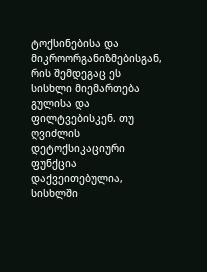ტოქსინებისა და მიკროორგანიზმებისგან, რის შემდეგაც ეს სისხლი მიემართება გულისა და ფილტვებისკენ. თუ ღვიძლის დეტოქსიკაციური ფუნქცია დაქვეითებულია, სისხლში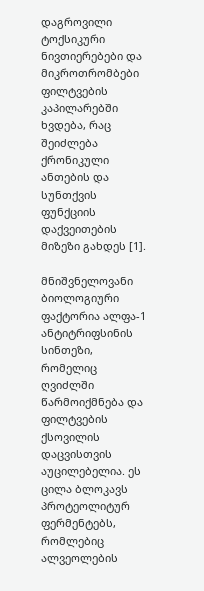დაგროვილი ტოქსიკური ნივთიერებები და მიკროთრომბები ფილტვების კაპილარებში ხვდება, რაც შეიძლება ქრონიკული ანთების და სუნთქვის ფუნქციის დაქვეითების მიზეზი გახდეს [1].

მნიშვნელოვანი ბიოლოგიური ფაქტორია ალფა-1 ანტიტრიფსინის სინთეზი, რომელიც ღვიძლში წარმოიქმნება და ფილტვების ქსოვილის დაცვისთვის აუცილებელია. ეს ცილა ბლოკავს პროტეოლიტურ ფერმენტებს, რომლებიც ალვეოლების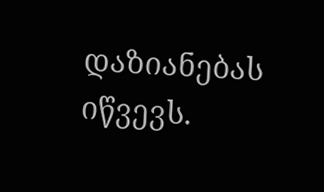დაზიანებას იწვევს.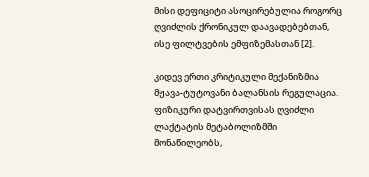მისი დეფიციტი ასოცირებულია როგორც ღვიძლის ქრონიკულ დაავადებებთან, ისე ფილტვების ემფიზემასთან [2].

კიდევ ერთი კრიტიკული მექანიზმია მჟავა-ტუტოვანი ბალანსის რეგულაცია. ფიზიკური დატვირთვისას ღვიძლი ლაქტატის მეტაბოლიზმში მონაწილეობს,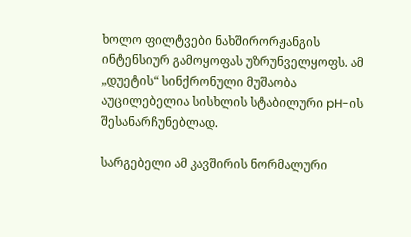ხოლო ფილტვები ნახშირორჟანგის ინტენსიურ გამოყოფას უზრუნველყოფს. ამ „დუეტის“ სინქრონული მუშაობა აუცილებელია სისხლის სტაბილური pH-ის შესანარჩუნებლად.

სარგებელი ამ კავშირის ნორმალური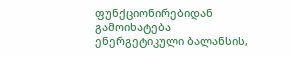ფუნქციონირებიდან გამოიხატება ენერგეტიკული ბალანსის,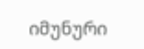იმუნური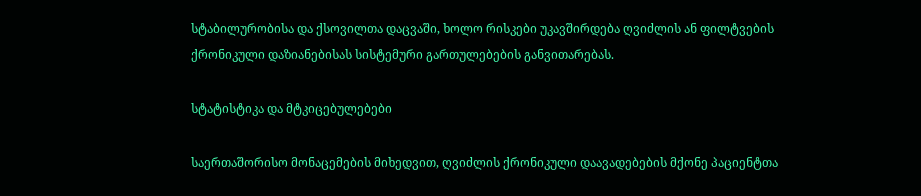სტაბილურობისა და ქსოვილთა დაცვაში, ხოლო რისკები უკავშირდება ღვიძლის ან ფილტვების ქრონიკული დაზიანებისას სისტემური გართულებების განვითარებას.

სტატისტიკა და მტკიცებულებები

საერთაშორისო მონაცემების მიხედვით, ღვიძლის ქრონიკული დაავადებების მქონე პაციენტთა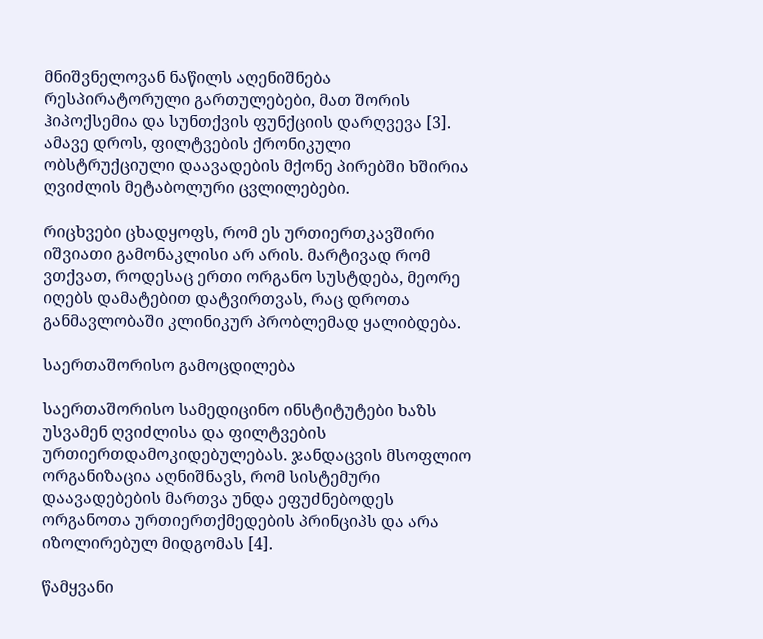მნიშვნელოვან ნაწილს აღენიშნება რესპირატორული გართულებები, მათ შორის ჰიპოქსემია და სუნთქვის ფუნქციის დარღვევა [3]. ამავე დროს, ფილტვების ქრონიკული ობსტრუქციული დაავადების მქონე პირებში ხშირია ღვიძლის მეტაბოლური ცვლილებები.

რიცხვები ცხადყოფს, რომ ეს ურთიერთკავშირი იშვიათი გამონაკლისი არ არის. მარტივად რომ ვთქვათ, როდესაც ერთი ორგანო სუსტდება, მეორე იღებს დამატებით დატვირთვას, რაც დროთა განმავლობაში კლინიკურ პრობლემად ყალიბდება.

საერთაშორისო გამოცდილება

საერთაშორისო სამედიცინო ინსტიტუტები ხაზს უსვამენ ღვიძლისა და ფილტვების ურთიერთდამოკიდებულებას. ჯანდაცვის მსოფლიო ორგანიზაცია აღნიშნავს, რომ სისტემური დაავადებების მართვა უნდა ეფუძნებოდეს ორგანოთა ურთიერთქმედების პრინციპს და არა იზოლირებულ მიდგომას [4].

წამყვანი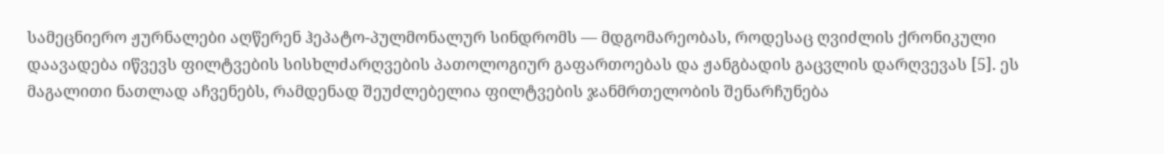სამეცნიერო ჟურნალები აღწერენ ჰეპატო-პულმონალურ სინდრომს — მდგომარეობას, როდესაც ღვიძლის ქრონიკული დაავადება იწვევს ფილტვების სისხლძარღვების პათოლოგიურ გაფართოებას და ჟანგბადის გაცვლის დარღვევას [5]. ეს მაგალითი ნათლად აჩვენებს, რამდენად შეუძლებელია ფილტვების ჯანმრთელობის შენარჩუნება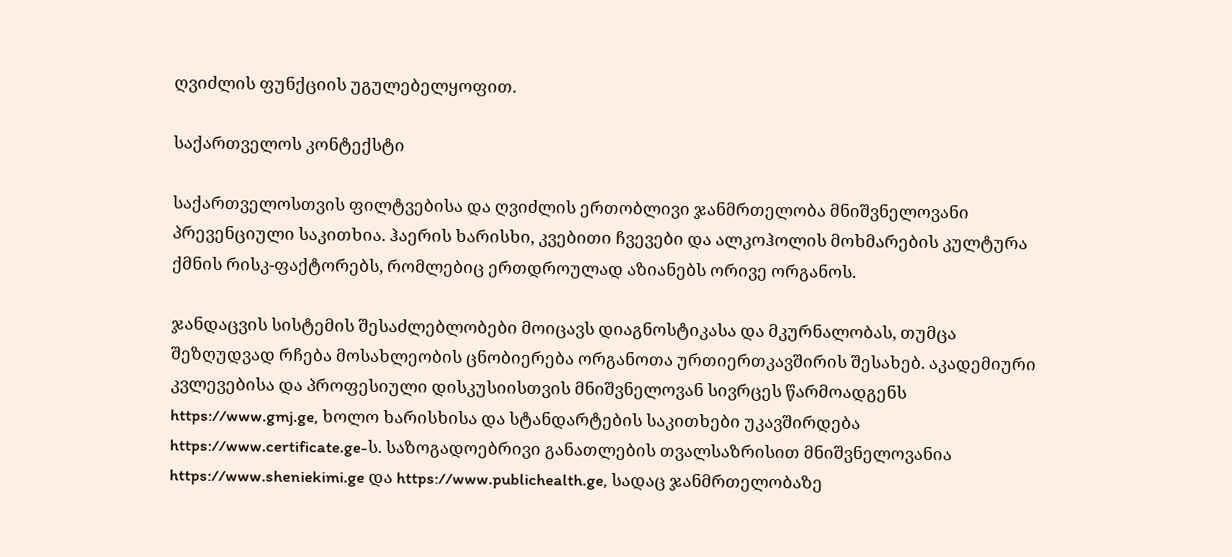ღვიძლის ფუნქციის უგულებელყოფით.

საქართველოს კონტექსტი

საქართველოსთვის ფილტვებისა და ღვიძლის ერთობლივი ჯანმრთელობა მნიშვნელოვანი პრევენციული საკითხია. ჰაერის ხარისხი, კვებითი ჩვევები და ალკოჰოლის მოხმარების კულტურა ქმნის რისკ-ფაქტორებს, რომლებიც ერთდროულად აზიანებს ორივე ორგანოს.

ჯანდაცვის სისტემის შესაძლებლობები მოიცავს დიაგნოსტიკასა და მკურნალობას, თუმცა შეზღუდვად რჩება მოსახლეობის ცნობიერება ორგანოთა ურთიერთკავშირის შესახებ. აკადემიური კვლევებისა და პროფესიული დისკუსიისთვის მნიშვნელოვან სივრცეს წარმოადგენს https://www.gmj.ge, ხოლო ხარისხისა და სტანდარტების საკითხები უკავშირდება https://www.certificate.ge-ს. საზოგადოებრივი განათლების თვალსაზრისით მნიშვნელოვანია https://www.sheniekimi.ge და https://www.publichealth.ge, სადაც ჯანმრთელობაზე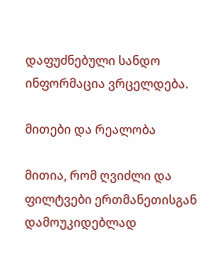დაფუძნებული სანდო ინფორმაცია ვრცელდება.

მითები და რეალობა

მითია, რომ ღვიძლი და ფილტვები ერთმანეთისგან დამოუკიდებლად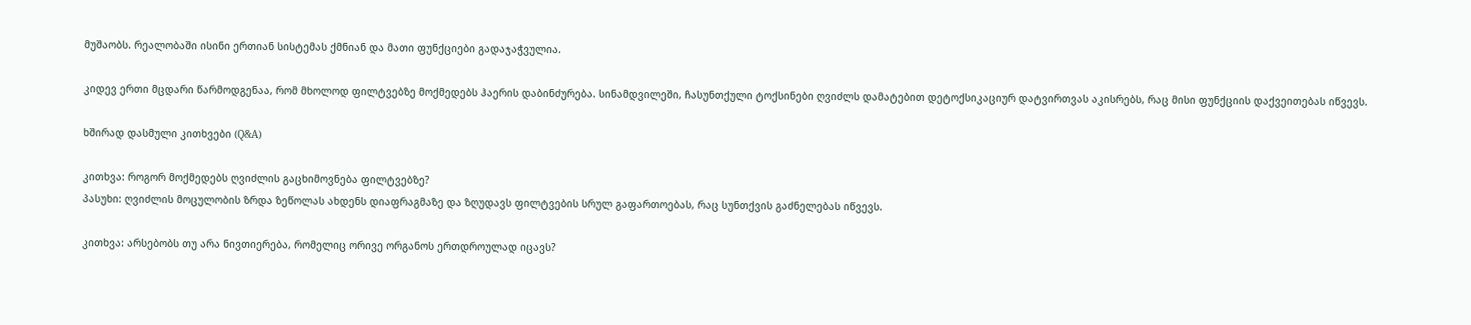მუშაობს. რეალობაში ისინი ერთიან სისტემას ქმნიან და მათი ფუნქციები გადაჯაჭვულია.

კიდევ ერთი მცდარი წარმოდგენაა, რომ მხოლოდ ფილტვებზე მოქმედებს ჰაერის დაბინძურება. სინამდვილეში, ჩასუნთქული ტოქსინები ღვიძლს დამატებით დეტოქსიკაციურ დატვირთვას აკისრებს, რაც მისი ფუნქციის დაქვეითებას იწვევს.

ხშირად დასმული კითხვები (Q&A)

კითხვა: როგორ მოქმედებს ღვიძლის გაცხიმოვნება ფილტვებზე?
პასუხი: ღვიძლის მოცულობის ზრდა ზეწოლას ახდენს დიაფრაგმაზე და ზღუდავს ფილტვების სრულ გაფართოებას, რაც სუნთქვის გაძნელებას იწვევს.

კითხვა: არსებობს თუ არა ნივთიერება, რომელიც ორივე ორგანოს ერთდროულად იცავს?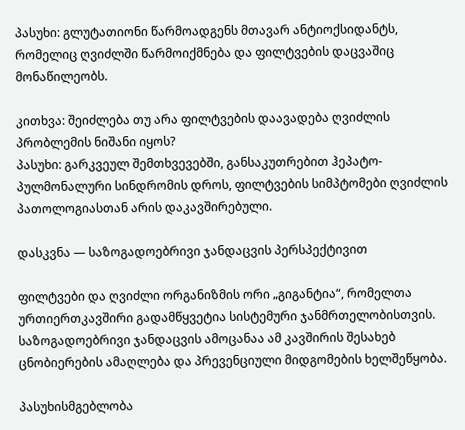პასუხი: გლუტათიონი წარმოადგენს მთავარ ანტიოქსიდანტს, რომელიც ღვიძლში წარმოიქმნება და ფილტვების დაცვაშიც მონაწილეობს.

კითხვა: შეიძლება თუ არა ფილტვების დაავადება ღვიძლის პრობლემის ნიშანი იყოს?
პასუხი: გარკვეულ შემთხვევებში, განსაკუთრებით ჰეპატო-პულმონალური სინდრომის დროს, ფილტვების სიმპტომები ღვიძლის პათოლოგიასთან არის დაკავშირებული.

დასკვნა — საზოგადოებრივი ჯანდაცვის პერსპექტივით

ფილტვები და ღვიძლი ორგანიზმის ორი „გიგანტია“, რომელთა ურთიერთკავშირი გადამწყვეტია სისტემური ჯანმრთელობისთვის. საზოგადოებრივი ჯანდაცვის ამოცანაა ამ კავშირის შესახებ ცნობიერების ამაღლება და პრევენციული მიდგომების ხელშეწყობა.

პასუხისმგებლობა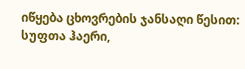იწყება ცხოვრების ჯანსაღი წესით: სუფთა ჰაერი,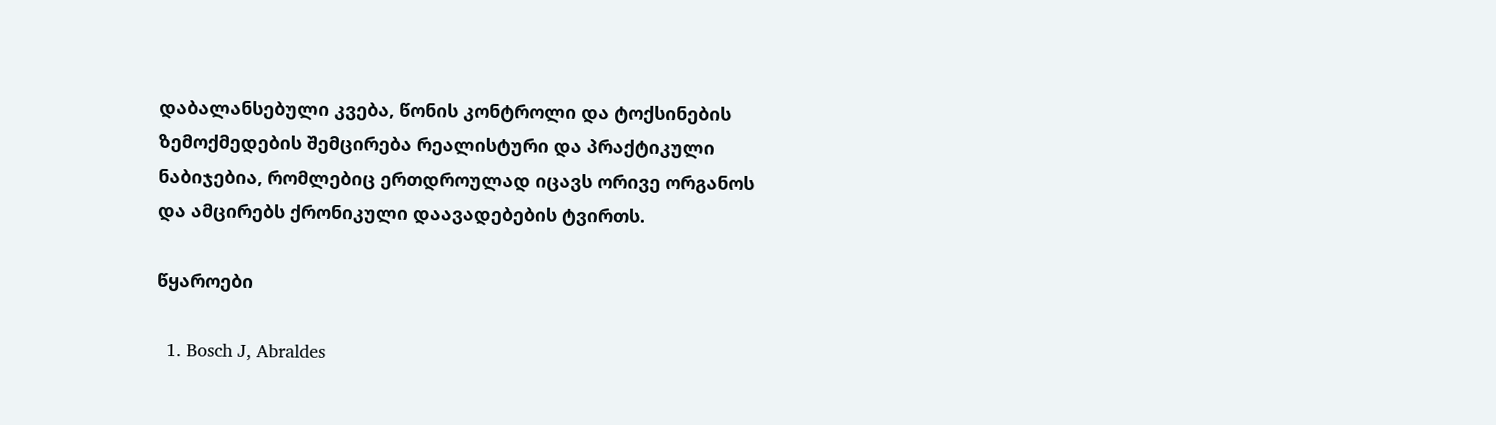დაბალანსებული კვება, წონის კონტროლი და ტოქსინების ზემოქმედების შემცირება რეალისტური და პრაქტიკული ნაბიჯებია, რომლებიც ერთდროულად იცავს ორივე ორგანოს და ამცირებს ქრონიკული დაავადებების ტვირთს.

წყაროები

  1. Bosch J, Abraldes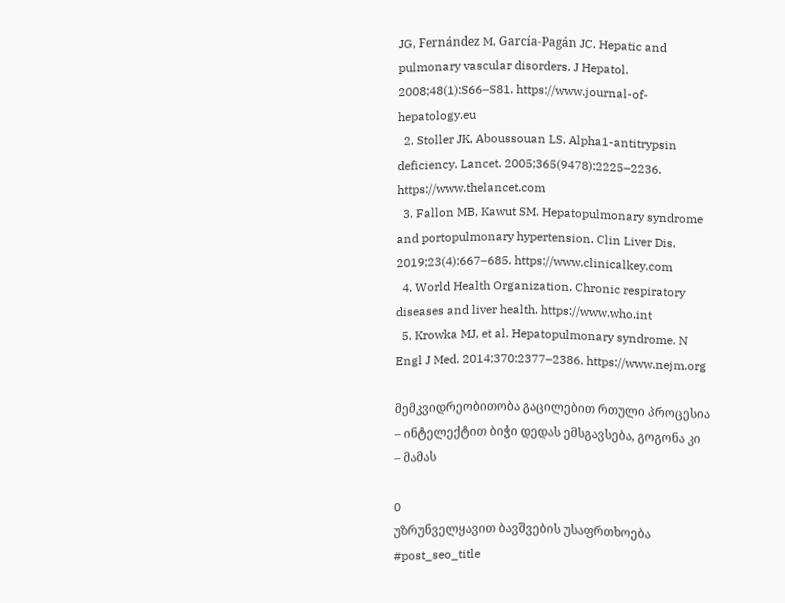JG, Fernández M, García-Pagán JC. Hepatic and pulmonary vascular disorders. J Hepatol. 2008;48(1):S66–S81. https://www.journal-of-hepatology.eu
  2. Stoller JK, Aboussouan LS. Alpha1-antitrypsin deficiency. Lancet. 2005;365(9478):2225–2236. https://www.thelancet.com
  3. Fallon MB, Kawut SM. Hepatopulmonary syndrome and portopulmonary hypertension. Clin Liver Dis. 2019;23(4):667–685. https://www.clinicalkey.com
  4. World Health Organization. Chronic respiratory diseases and liver health. https://www.who.int
  5. Krowka MJ, et al. Hepatopulmonary syndrome. N Engl J Med. 2014;370:2377–2386. https://www.nejm.org

მემკვიდრეობითობა გაცილებით რთული პროცესია – ინტელექტით ბიჭი დედას ემსგავსება, გოგონა კი – მამას

0
უზრუნველყავით ბავშვების უსაფრთხოება
#post_seo_title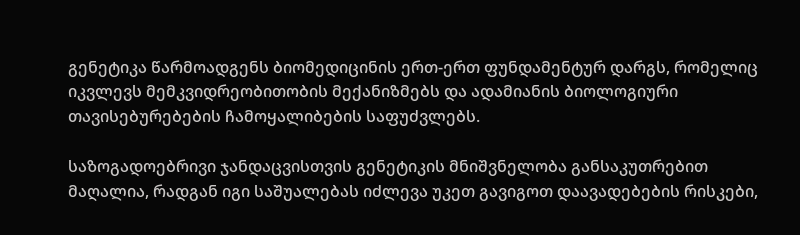გენეტიკა წარმოადგენს ბიომედიცინის ერთ-ერთ ფუნდამენტურ დარგს, რომელიც იკვლევს მემკვიდრეობითობის მექანიზმებს და ადამიანის ბიოლოგიური თავისებურებების ჩამოყალიბების საფუძვლებს.

საზოგადოებრივი ჯანდაცვისთვის გენეტიკის მნიშვნელობა განსაკუთრებით მაღალია, რადგან იგი საშუალებას იძლევა უკეთ გავიგოთ დაავადებების რისკები,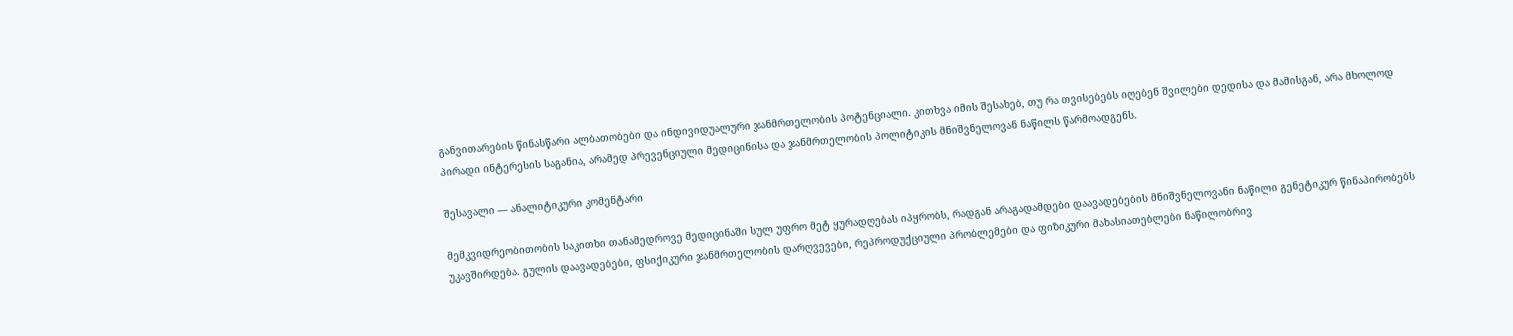განვითარების წინასწარი ალბათობები და ინდივიდუალური ჯანმრთელობის პოტენციალი. კითხვა იმის შესახებ, თუ რა თვისებებს იღებენ შვილები დედისა და მამისგან, არა მხოლოდ პირადი ინტერესის საგანია, არამედ პრევენციული მედიცინისა და ჯანმრთელობის პოლიტიკის მნიშვნელოვან ნაწილს წარმოადგენს.

შესავალი — ანალიტიკური კომენტარი

მემკვიდრეობითობის საკითხი თანამედროვე მედიცინაში სულ უფრო მეტ ყურადღებას იპყრობს, რადგან არაგადამდები დაავადებების მნიშვნელოვანი ნაწილი გენეტიკურ წინაპირობებს უკავშირდება. გულის დაავადებები, ფსიქიკური ჯანმრთელობის დარღვევები, რეპროდუქციული პრობლემები და ფიზიკური მახასიათებლები ნაწილობრივ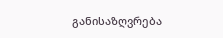განისაზღვრება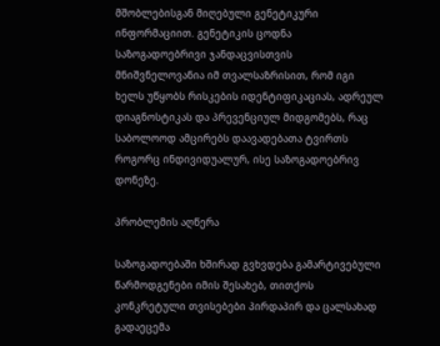მშობლებისგან მიღებული გენეტიკური ინფორმაციით. გენეტიკის ცოდნა საზოგადოებრივი ჯანდაცვისთვის მნიშვნელოვანია იმ თვალსაზრისით, რომ იგი ხელს უწყობს რისკების იდენტიფიკაციას, ადრეულ დიაგნოსტიკას და პრევენციულ მიდგომებს, რაც საბოლოოდ ამცირებს დაავადებათა ტვირთს როგორც ინდივიდუალურ, ისე საზოგადოებრივ დონეზე.

პრობლემის აღწერა

საზოგადოებაში ხშირად გვხვდება გამარტივებული წარმოდგენები იმის შესახებ, თითქოს კონკრეტული თვისებები პირდაპირ და ცალსახად გადაეცემა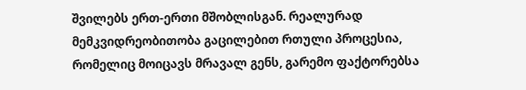შვილებს ერთ-ერთი მშობლისგან. რეალურად მემკვიდრეობითობა გაცილებით რთული პროცესია, რომელიც მოიცავს მრავალ გენს, გარემო ფაქტორებსა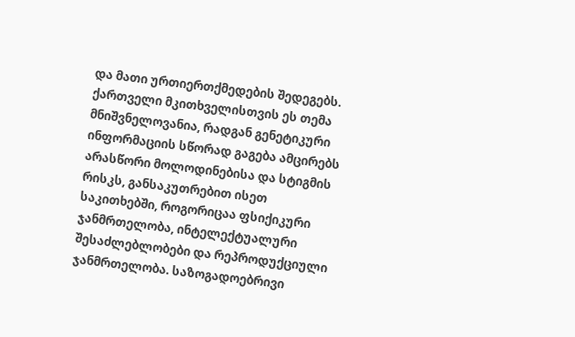და მათი ურთიერთქმედების შედეგებს. ქართველი მკითხველისთვის ეს თემა მნიშვნელოვანია, რადგან გენეტიკური ინფორმაციის სწორად გაგება ამცირებს არასწორი მოლოდინებისა და სტიგმის რისკს, განსაკუთრებით ისეთ საკითხებში, როგორიცაა ფსიქიკური ჯანმრთელობა, ინტელექტუალური შესაძლებლობები და რეპროდუქციული ჯანმრთელობა. საზოგადოებრივი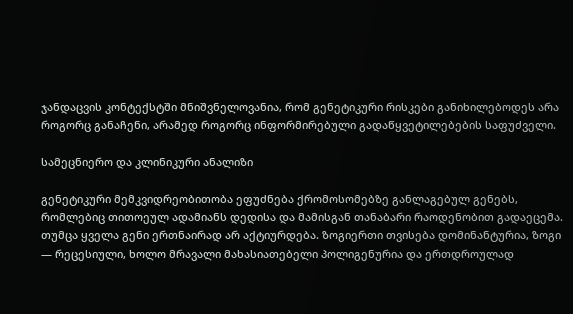ჯანდაცვის კონტექსტში მნიშვნელოვანია, რომ გენეტიკური რისკები განიხილებოდეს არა როგორც განაჩენი, არამედ როგორც ინფორმირებული გადაწყვეტილებების საფუძველი.

სამეცნიერო და კლინიკური ანალიზი

გენეტიკური მემკვიდრეობითობა ეფუძნება ქრომოსომებზე განლაგებულ გენებს, რომლებიც თითოეულ ადამიანს დედისა და მამისგან თანაბარი რაოდენობით გადაეცემა. თუმცა ყველა გენი ერთნაირად არ აქტიურდება. ზოგიერთი თვისება დომინანტურია, ზოგი — რეცესიული, ხოლო მრავალი მახასიათებელი პოლიგენურია და ერთდროულად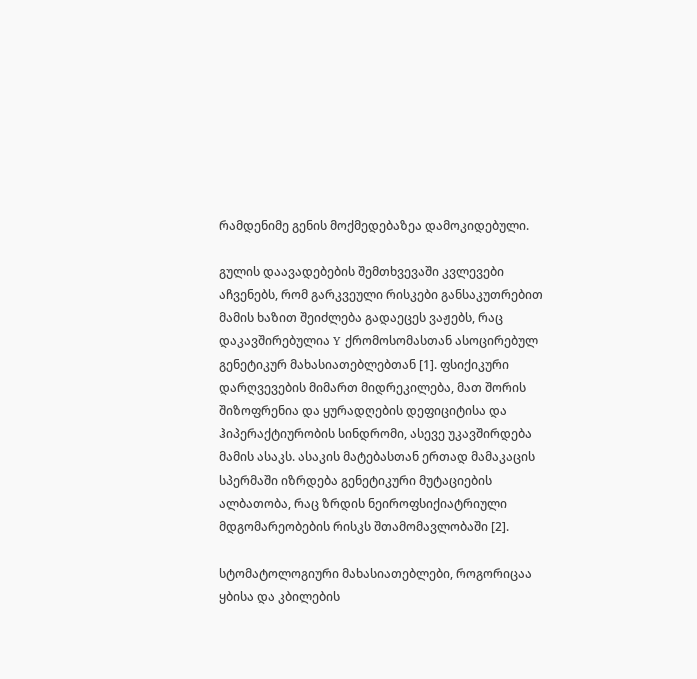რამდენიმე გენის მოქმედებაზეა დამოკიდებული.

გულის დაავადებების შემთხვევაში კვლევები აჩვენებს, რომ გარკვეული რისკები განსაკუთრებით მამის ხაზით შეიძლება გადაეცეს ვაჟებს, რაც დაკავშირებულია Y ქრომოსომასთან ასოცირებულ გენეტიკურ მახასიათებლებთან [1]. ფსიქიკური დარღვევების მიმართ მიდრეკილება, მათ შორის შიზოფრენია და ყურადღების დეფიციტისა და ჰიპერაქტიურობის სინდრომი, ასევე უკავშირდება მამის ასაკს. ასაკის მატებასთან ერთად მამაკაცის სპერმაში იზრდება გენეტიკური მუტაციების ალბათობა, რაც ზრდის ნეიროფსიქიატრიული მდგომარეობების რისკს შთამომავლობაში [2].

სტომატოლოგიური მახასიათებლები, როგორიცაა ყბისა და კბილების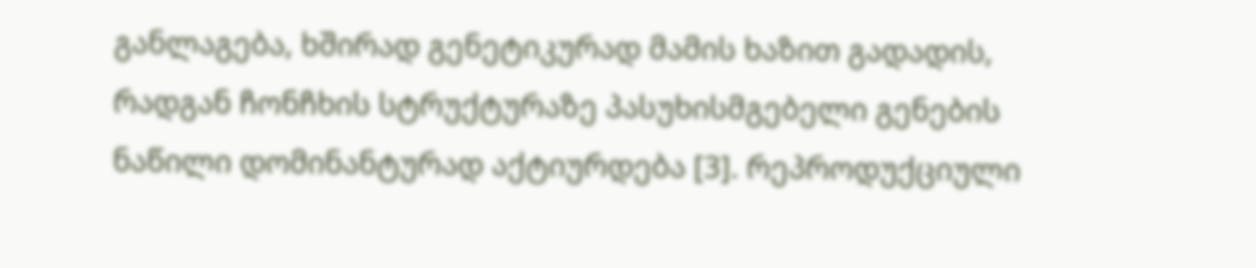განლაგება, ხშირად გენეტიკურად მამის ხაზით გადადის, რადგან ჩონჩხის სტრუქტურაზე პასუხისმგებელი გენების ნაწილი დომინანტურად აქტიურდება [3]. რეპროდუქციული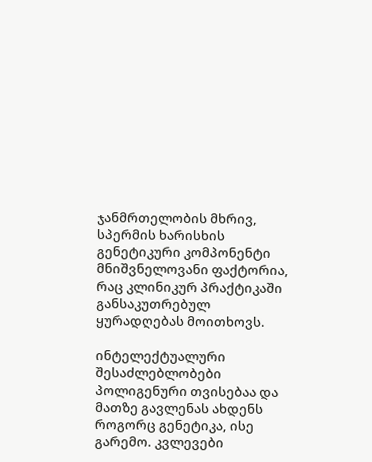ჯანმრთელობის მხრივ, სპერმის ხარისხის გენეტიკური კომპონენტი მნიშვნელოვანი ფაქტორია, რაც კლინიკურ პრაქტიკაში განსაკუთრებულ ყურადღებას მოითხოვს.

ინტელექტუალური შესაძლებლობები პოლიგენური თვისებაა და მათზე გავლენას ახდენს როგორც გენეტიკა, ისე გარემო. კვლევები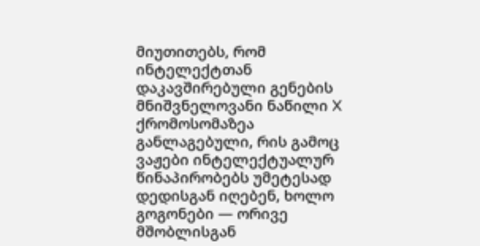მიუთითებს, რომ ინტელექტთან დაკავშირებული გენების მნიშვნელოვანი ნაწილი X ქრომოსომაზეა განლაგებული, რის გამოც ვაჟები ინტელექტუალურ წინაპირობებს უმეტესად დედისგან იღებენ, ხოლო გოგონები — ორივე მშობლისგან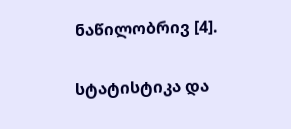ნაწილობრივ [4].

სტატისტიკა და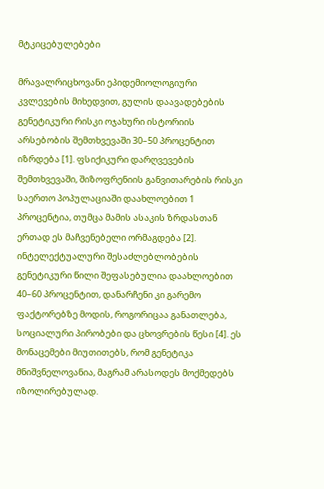მტკიცებულებები

მრავალრიცხოვანი ეპიდემიოლოგიური კვლევების მიხედვით, გულის დაავადებების გენეტიკური რისკი ოჯახური ისტორიის არსებობის შემთხვევაში 30–50 პროცენტით იზრდება [1]. ფსიქიკური დარღვევების შემთხვევაში, შიზოფრენიის განვითარების რისკი საერთო პოპულაციაში დაახლოებით 1 პროცენტია, თუმცა მამის ასაკის ზრდასთან ერთად ეს მაჩვენებელი ორმაგდება [2]. ინტელექტუალური შესაძლებლობების გენეტიკური წილი შეფასებულია დაახლოებით 40–60 პროცენტით, დანარჩენი კი გარემო ფაქტორებზე მოდის, როგორიცაა განათლება, სოციალური პირობები და ცხოვრების წესი [4]. ეს მონაცემები მიუთითებს, რომ გენეტიკა მნიშვნელოვანია, მაგრამ არასოდეს მოქმედებს იზოლირებულად.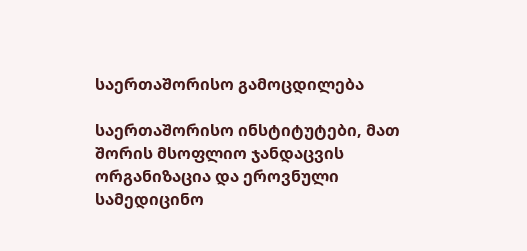საერთაშორისო გამოცდილება

საერთაშორისო ინსტიტუტები, მათ შორის მსოფლიო ჯანდაცვის ორგანიზაცია და ეროვნული სამედიცინო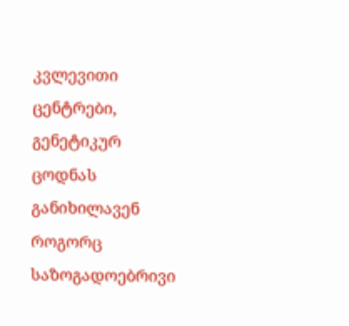კვლევითი ცენტრები, გენეტიკურ ცოდნას განიხილავენ როგორც საზოგადოებრივი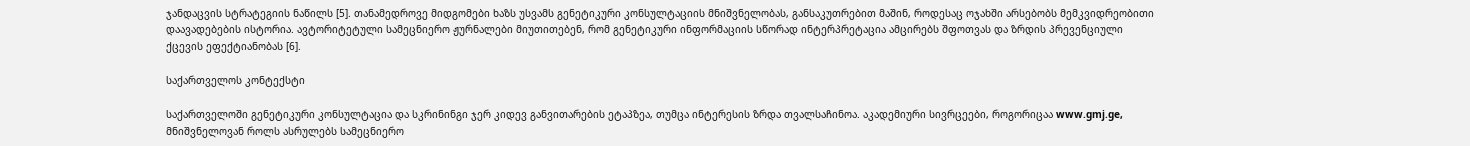ჯანდაცვის სტრატეგიის ნაწილს [5]. თანამედროვე მიდგომები ხაზს უსვამს გენეტიკური კონსულტაციის მნიშვნელობას, განსაკუთრებით მაშინ, როდესაც ოჯახში არსებობს მემკვიდრეობითი დაავადებების ისტორია. ავტორიტეტული სამეცნიერო ჟურნალები მიუთითებენ, რომ გენეტიკური ინფორმაციის სწორად ინტერპრეტაცია ამცირებს შფოთვას და ზრდის პრევენციული ქცევის ეფექტიანობას [6].

საქართველოს კონტექსტი

საქართველოში გენეტიკური კონსულტაცია და სკრინინგი ჯერ კიდევ განვითარების ეტაპზეა, თუმცა ინტერესის ზრდა თვალსაჩინოა. აკადემიური სივრცეები, როგორიცაა www.gmj.ge, მნიშვნელოვან როლს ასრულებს სამეცნიერო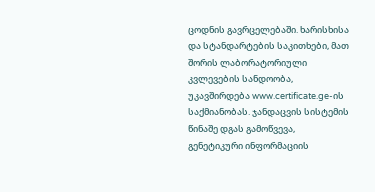ცოდნის გავრცელებაში. ხარისხისა და სტანდარტების საკითხები, მათ შორის ლაბორატორიული კვლევების სანდოობა, უკავშირდება www.certificate.ge-ის საქმიანობას. ჯანდაცვის სისტემის წინაშე დგას გამოწვევა, გენეტიკური ინფორმაციის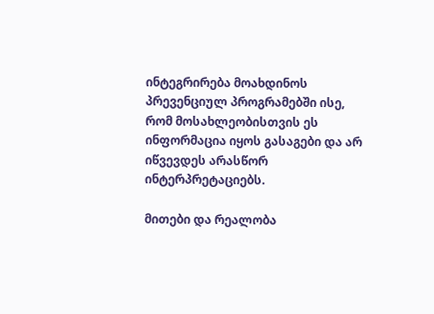ინტეგრირება მოახდინოს პრევენციულ პროგრამებში ისე, რომ მოსახლეობისთვის ეს ინფორმაცია იყოს გასაგები და არ იწვევდეს არასწორ ინტერპრეტაციებს.

მითები და რეალობა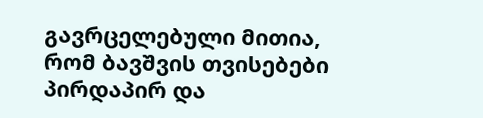გავრცელებული მითია, რომ ბავშვის თვისებები პირდაპირ და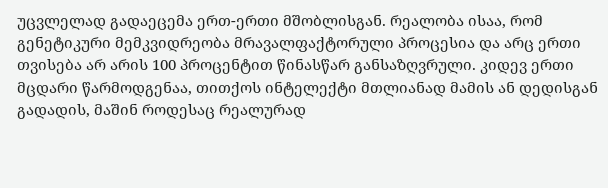უცვლელად გადაეცემა ერთ-ერთი მშობლისგან. რეალობა ისაა, რომ გენეტიკური მემკვიდრეობა მრავალფაქტორული პროცესია და არც ერთი თვისება არ არის 100 პროცენტით წინასწარ განსაზღვრული. კიდევ ერთი მცდარი წარმოდგენაა, თითქოს ინტელექტი მთლიანად მამის ან დედისგან გადადის, მაშინ როდესაც რეალურად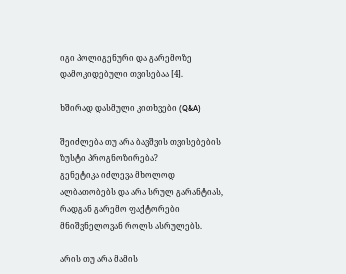იგი პოლიგენური და გარემოზე დამოკიდებული თვისებაა [4].

ხშირად დასმული კითხვები (Q&A)

შეიძლება თუ არა ბავშვის თვისებების ზუსტი პროგნოზირება?
გენეტიკა იძლევა მხოლოდ ალბათობებს და არა სრულ გარანტიას, რადგან გარემო ფაქტორები მნიშვნელოვან როლს ასრულებს.

არის თუ არა მამის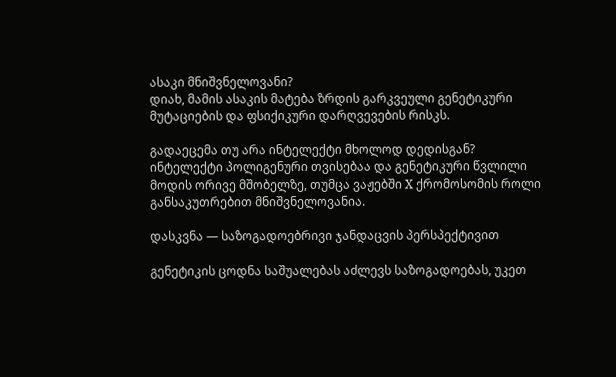ასაკი მნიშვნელოვანი?
დიახ, მამის ასაკის მატება ზრდის გარკვეული გენეტიკური მუტაციების და ფსიქიკური დარღვევების რისკს.

გადაეცემა თუ არა ინტელექტი მხოლოდ დედისგან?
ინტელექტი პოლიგენური თვისებაა და გენეტიკური წვლილი მოდის ორივე მშობელზე, თუმცა ვაჟებში X ქრომოსომის როლი განსაკუთრებით მნიშვნელოვანია.

დასკვნა — საზოგადოებრივი ჯანდაცვის პერსპექტივით

გენეტიკის ცოდნა საშუალებას აძლევს საზოგადოებას, უკეთ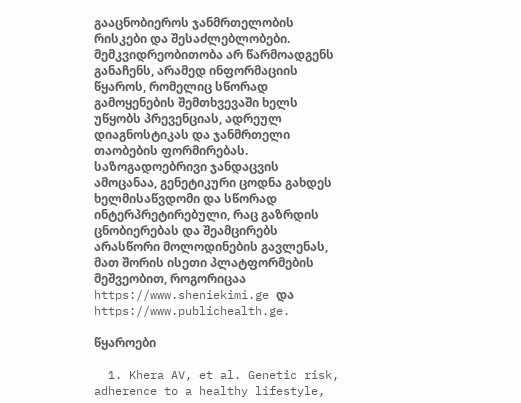გააცნობიეროს ჯანმრთელობის რისკები და შესაძლებლობები. მემკვიდრეობითობა არ წარმოადგენს განაჩენს, არამედ ინფორმაციის წყაროს, რომელიც სწორად გამოყენების შემთხვევაში ხელს უწყობს პრევენციას, ადრეულ დიაგნოსტიკას და ჯანმრთელი თაობების ფორმირებას. საზოგადოებრივი ჯანდაცვის ამოცანაა, გენეტიკური ცოდნა გახდეს ხელმისაწვდომი და სწორად ინტერპრეტირებული, რაც გაზრდის ცნობიერებას და შეამცირებს არასწორი მოლოდინების გავლენას, მათ შორის ისეთი პლატფორმების მეშვეობით, როგორიცაა https://www.sheniekimi.ge და https://www.publichealth.ge.

წყაროები

  1. Khera AV, et al. Genetic risk, adherence to a healthy lifestyle,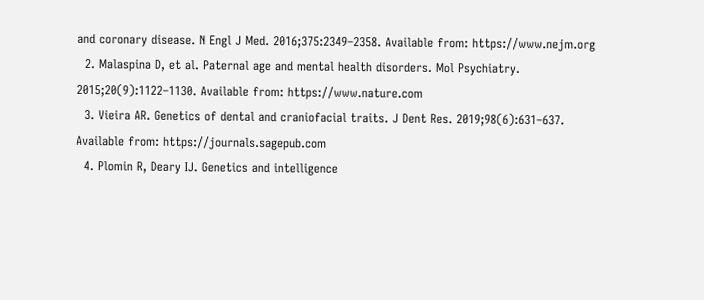and coronary disease. N Engl J Med. 2016;375:2349–2358. Available from: https://www.nejm.org
  2. Malaspina D, et al. Paternal age and mental health disorders. Mol Psychiatry. 2015;20(9):1122–1130. Available from: https://www.nature.com
  3. Vieira AR. Genetics of dental and craniofacial traits. J Dent Res. 2019;98(6):631–637. Available from: https://journals.sagepub.com
  4. Plomin R, Deary IJ. Genetics and intelligence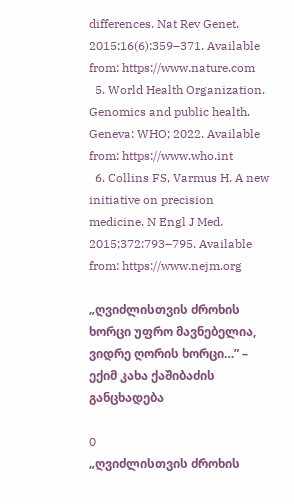differences. Nat Rev Genet. 2015;16(6):359–371. Available from: https://www.nature.com
  5. World Health Organization. Genomics and public health. Geneva: WHO; 2022. Available from: https://www.who.int
  6. Collins FS, Varmus H. A new initiative on precision medicine. N Engl J Med. 2015;372:793–795. Available from: https://www.nejm.org

„ღვიძლისთვის ძროხის ხორცი უფრო მავნებელია, ვიდრე ღორის ხორცი…” – ექიმ კახა ქაშიბაძის განცხადება

0
„ღვიძლისთვის ძროხის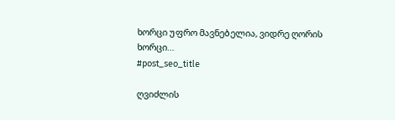ხორცი უფრო მავნებელია, ვიდრე ღორის ხორცი…
#post_seo_title

ღვიძლის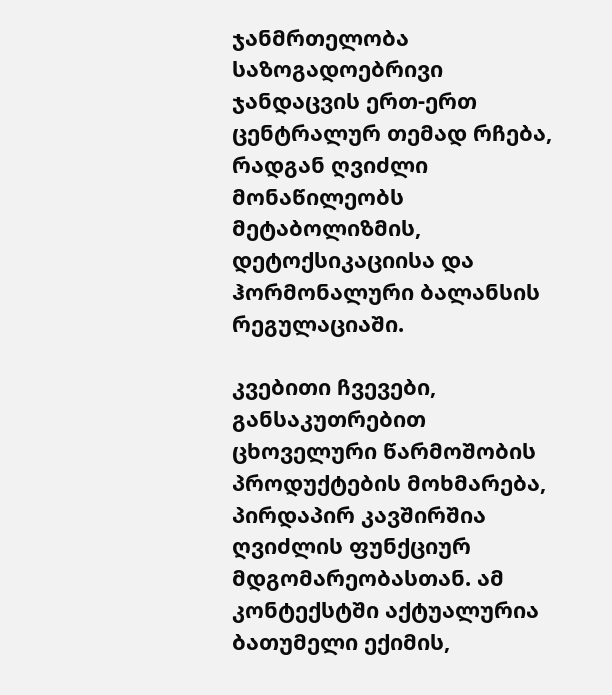ჯანმრთელობა საზოგადოებრივი ჯანდაცვის ერთ-ერთ ცენტრალურ თემად რჩება, რადგან ღვიძლი მონაწილეობს მეტაბოლიზმის, დეტოქსიკაციისა და ჰორმონალური ბალანსის რეგულაციაში.

კვებითი ჩვევები, განსაკუთრებით ცხოველური წარმოშობის პროდუქტების მოხმარება, პირდაპირ კავშირშია ღვიძლის ფუნქციურ მდგომარეობასთან. ამ კონტექსტში აქტუალურია ბათუმელი ექიმის,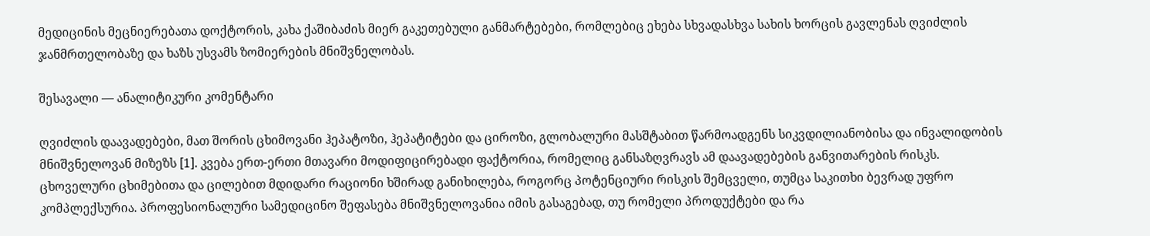მედიცინის მეცნიერებათა დოქტორის, კახა ქაშიბაძის მიერ გაკეთებული განმარტებები, რომლებიც ეხება სხვადასხვა სახის ხორცის გავლენას ღვიძლის ჯანმრთელობაზე და ხაზს უსვამს ზომიერების მნიშვნელობას.

შესავალი — ანალიტიკური კომენტარი

ღვიძლის დაავადებები, მათ შორის ცხიმოვანი ჰეპატოზი, ჰეპატიტები და ციროზი, გლობალური მასშტაბით წარმოადგენს სიკვდილიანობისა და ინვალიდობის მნიშვნელოვან მიზეზს [1]. კვება ერთ-ერთი მთავარი მოდიფიცირებადი ფაქტორია, რომელიც განსაზღვრავს ამ დაავადებების განვითარების რისკს. ცხოველური ცხიმებითა და ცილებით მდიდარი რაციონი ხშირად განიხილება, როგორც პოტენციური რისკის შემცველი, თუმცა საკითხი ბევრად უფრო კომპლექსურია. პროფესიონალური სამედიცინო შეფასება მნიშვნელოვანია იმის გასაგებად, თუ რომელი პროდუქტები და რა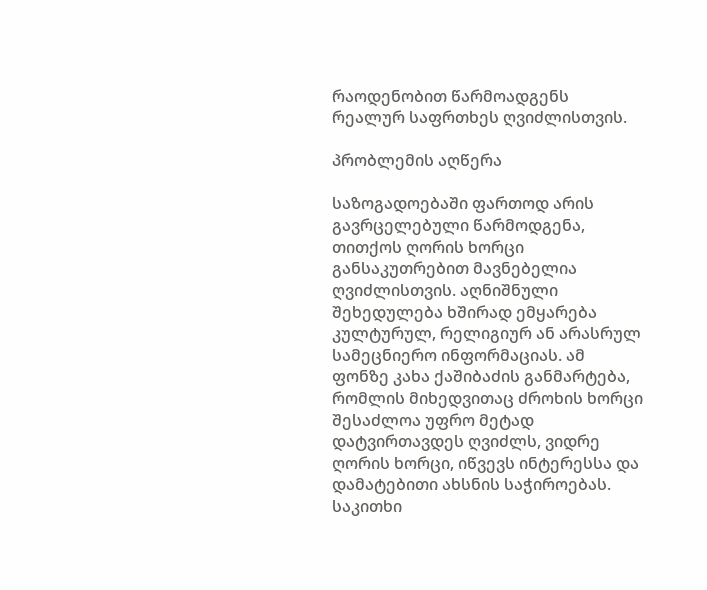რაოდენობით წარმოადგენს რეალურ საფრთხეს ღვიძლისთვის.

პრობლემის აღწერა

საზოგადოებაში ფართოდ არის გავრცელებული წარმოდგენა, თითქოს ღორის ხორცი განსაკუთრებით მავნებელია ღვიძლისთვის. აღნიშნული შეხედულება ხშირად ემყარება კულტურულ, რელიგიურ ან არასრულ სამეცნიერო ინფორმაციას. ამ ფონზე კახა ქაშიბაძის განმარტება, რომლის მიხედვითაც ძროხის ხორცი შესაძლოა უფრო მეტად დატვირთავდეს ღვიძლს, ვიდრე ღორის ხორცი, იწვევს ინტერესსა და დამატებითი ახსნის საჭიროებას. საკითხი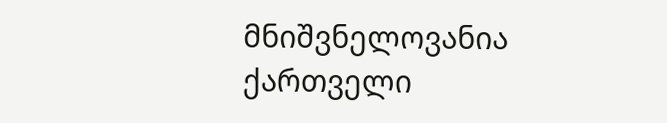მნიშვნელოვანია ქართველი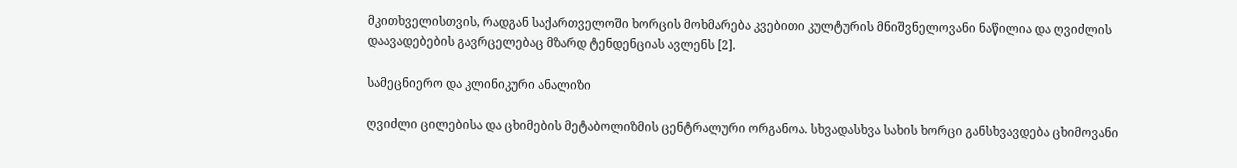მკითხველისთვის, რადგან საქართველოში ხორცის მოხმარება კვებითი კულტურის მნიშვნელოვანი ნაწილია და ღვიძლის დაავადებების გავრცელებაც მზარდ ტენდენციას ავლენს [2].

სამეცნიერო და კლინიკური ანალიზი

ღვიძლი ცილებისა და ცხიმების მეტაბოლიზმის ცენტრალური ორგანოა. სხვადასხვა სახის ხორცი განსხვავდება ცხიმოვანი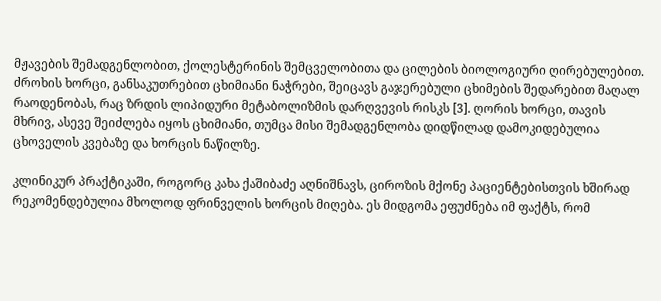მჟავების შემადგენლობით, ქოლესტერინის შემცველობითა და ცილების ბიოლოგიური ღირებულებით. ძროხის ხორცი, განსაკუთრებით ცხიმიანი ნაჭრები, შეიცავს გაჯერებული ცხიმების შედარებით მაღალ რაოდენობას, რაც ზრდის ლიპიდური მეტაბოლიზმის დარღვევის რისკს [3]. ღორის ხორცი, თავის მხრივ, ასევე შეიძლება იყოს ცხიმიანი, თუმცა მისი შემადგენლობა დიდწილად დამოკიდებულია ცხოველის კვებაზე და ხორცის ნაწილზე.

კლინიკურ პრაქტიკაში, როგორც კახა ქაშიბაძე აღნიშნავს, ციროზის მქონე პაციენტებისთვის ხშირად რეკომენდებულია მხოლოდ ფრინველის ხორცის მიღება. ეს მიდგომა ეფუძნება იმ ფაქტს, რომ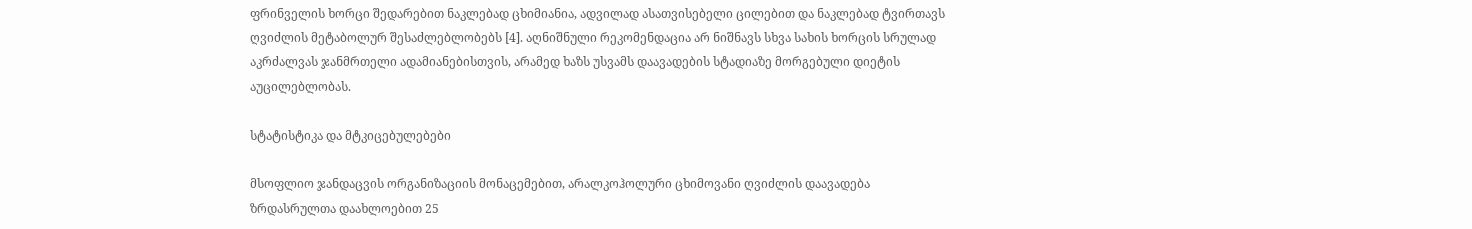ფრინველის ხორცი შედარებით ნაკლებად ცხიმიანია, ადვილად ასათვისებელი ცილებით და ნაკლებად ტვირთავს ღვიძლის მეტაბოლურ შესაძლებლობებს [4]. აღნიშნული რეკომენდაცია არ ნიშნავს სხვა სახის ხორცის სრულად აკრძალვას ჯანმრთელი ადამიანებისთვის, არამედ ხაზს უსვამს დაავადების სტადიაზე მორგებული დიეტის აუცილებლობას.

სტატისტიკა და მტკიცებულებები

მსოფლიო ჯანდაცვის ორგანიზაციის მონაცემებით, არალკოჰოლური ცხიმოვანი ღვიძლის დაავადება ზრდასრულთა დაახლოებით 25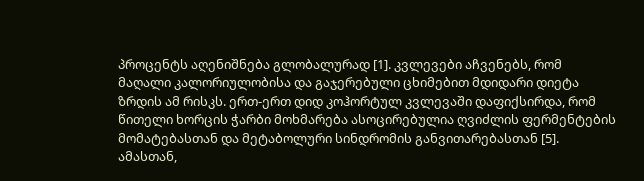პროცენტს აღენიშნება გლობალურად [1]. კვლევები აჩვენებს, რომ მაღალი კალორიულობისა და გაჯერებული ცხიმებით მდიდარი დიეტა ზრდის ამ რისკს. ერთ-ერთ დიდ კოჰორტულ კვლევაში დაფიქსირდა, რომ წითელი ხორცის ჭარბი მოხმარება ასოცირებულია ღვიძლის ფერმენტების მომატებასთან და მეტაბოლური სინდრომის განვითარებასთან [5]. ამასთან,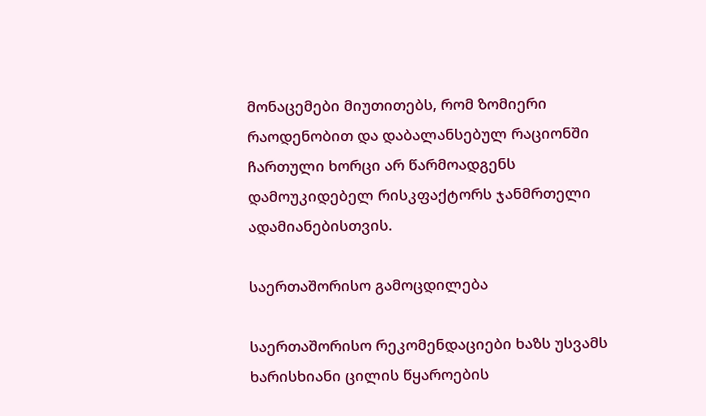მონაცემები მიუთითებს, რომ ზომიერი რაოდენობით და დაბალანსებულ რაციონში ჩართული ხორცი არ წარმოადგენს დამოუკიდებელ რისკფაქტორს ჯანმრთელი ადამიანებისთვის.

საერთაშორისო გამოცდილება

საერთაშორისო რეკომენდაციები ხაზს უსვამს ხარისხიანი ცილის წყაროების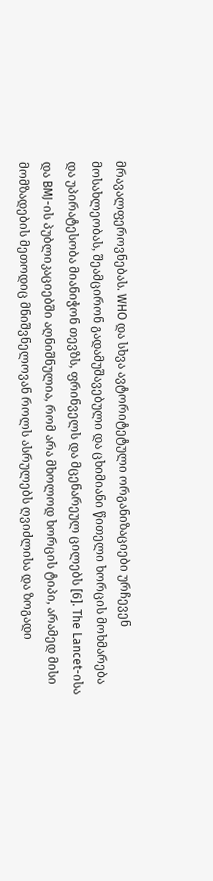მრავალფეროვნებას. WHO და სხვა ავტორიტეტული ორგანიზაციები ურჩევენ მოსახლეობას, შეამცირონ გადამუშავებული და ცხიმიანი წითელი ხორცის მოხმარება და უპირატესობა მიანიჭონ თევზს, ფრინველს და მცენარეულ ცილებს [6]. The Lancet-ისა და BMJ-ის პუბლიკაციებში აღნიშნულია, რომ არა მხოლოდ ხორცის ტიპი, არამედ მისი მომზადების მეთოდიც მნიშვნელოვან როლს ასრულებს ღვიძლისა და ზოგადი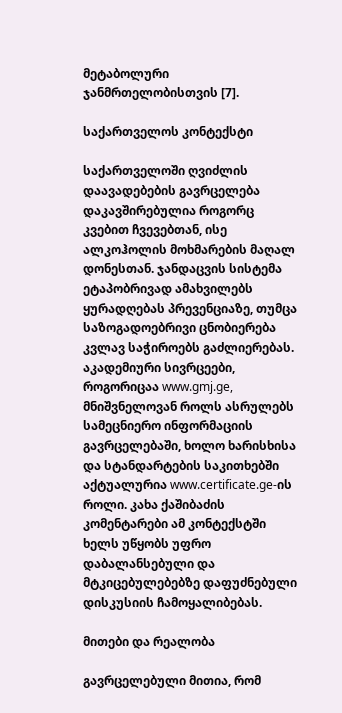მეტაბოლური ჯანმრთელობისთვის [7].

საქართველოს კონტექსტი

საქართველოში ღვიძლის დაავადებების გავრცელება დაკავშირებულია როგორც კვებით ჩვევებთან, ისე ალკოჰოლის მოხმარების მაღალ დონესთან. ჯანდაცვის სისტემა ეტაპობრივად ამახვილებს ყურადღებას პრევენციაზე, თუმცა საზოგადოებრივი ცნობიერება კვლავ საჭიროებს გაძლიერებას. აკადემიური სივრცეები, როგორიცაა www.gmj.ge, მნიშვნელოვან როლს ასრულებს სამეცნიერო ინფორმაციის გავრცელებაში, ხოლო ხარისხისა და სტანდარტების საკითხებში აქტუალურია www.certificate.ge-ის როლი. კახა ქაშიბაძის კომენტარები ამ კონტექსტში ხელს უწყობს უფრო დაბალანსებული და მტკიცებულებებზე დაფუძნებული დისკუსიის ჩამოყალიბებას.

მითები და რეალობა

გავრცელებული მითია, რომ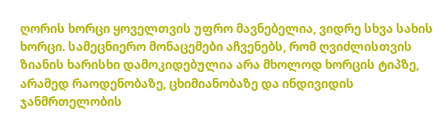ღორის ხორცი ყოველთვის უფრო მავნებელია, ვიდრე სხვა სახის ხორცი. სამეცნიერო მონაცემები აჩვენებს, რომ ღვიძლისთვის ზიანის ხარისხი დამოკიდებულია არა მხოლოდ ხორცის ტიპზე, არამედ რაოდენობაზე, ცხიმიანობაზე და ინდივიდის ჯანმრთელობის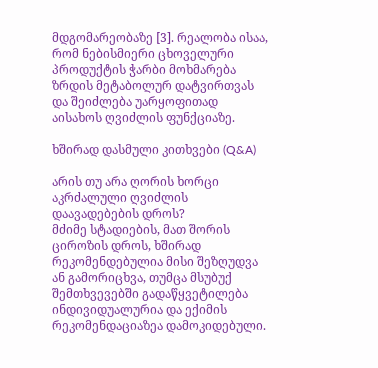მდგომარეობაზე [3]. რეალობა ისაა, რომ ნებისმიერი ცხოველური პროდუქტის ჭარბი მოხმარება ზრდის მეტაბოლურ დატვირთვას და შეიძლება უარყოფითად აისახოს ღვიძლის ფუნქციაზე.

ხშირად დასმული კითხვები (Q&A)

არის თუ არა ღორის ხორცი აკრძალული ღვიძლის დაავადებების დროს?
მძიმე სტადიების, მათ შორის ციროზის დროს, ხშირად რეკომენდებულია მისი შეზღუდვა ან გამორიცხვა, თუმცა მსუბუქ შემთხვევებში გადაწყვეტილება ინდივიდუალურია და ექიმის რეკომენდაციაზეა დამოკიდებული.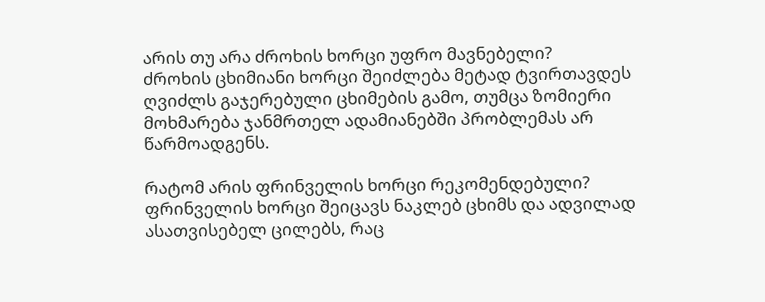არის თუ არა ძროხის ხორცი უფრო მავნებელი?
ძროხის ცხიმიანი ხორცი შეიძლება მეტად ტვირთავდეს ღვიძლს გაჯერებული ცხიმების გამო, თუმცა ზომიერი მოხმარება ჯანმრთელ ადამიანებში პრობლემას არ წარმოადგენს.

რატომ არის ფრინველის ხორცი რეკომენდებული?
ფრინველის ხორცი შეიცავს ნაკლებ ცხიმს და ადვილად ასათვისებელ ცილებს, რაც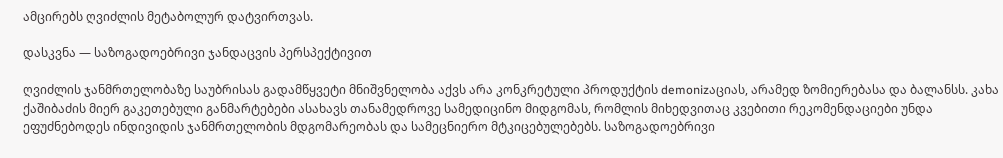ამცირებს ღვიძლის მეტაბოლურ დატვირთვას.

დასკვნა — საზოგადოებრივი ჯანდაცვის პერსპექტივით

ღვიძლის ჯანმრთელობაზე საუბრისას გადამწყვეტი მნიშვნელობა აქვს არა კონკრეტული პროდუქტის demonizაციას, არამედ ზომიერებასა და ბალანსს. კახა ქაშიბაძის მიერ გაკეთებული განმარტებები ასახავს თანამედროვე სამედიცინო მიდგომას, რომლის მიხედვითაც კვებითი რეკომენდაციები უნდა ეფუძნებოდეს ინდივიდის ჯანმრთელობის მდგომარეობას და სამეცნიერო მტკიცებულებებს. საზოგადოებრივი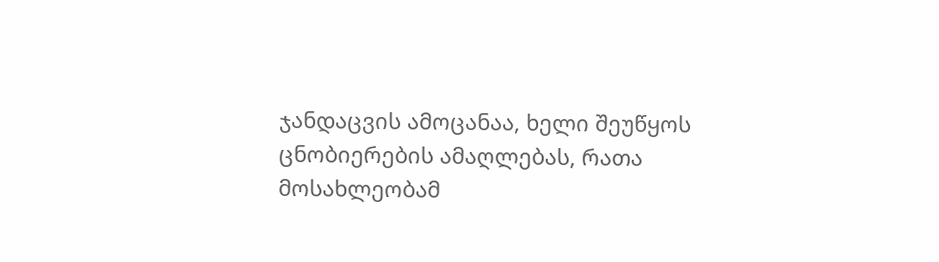ჯანდაცვის ამოცანაა, ხელი შეუწყოს ცნობიერების ამაღლებას, რათა მოსახლეობამ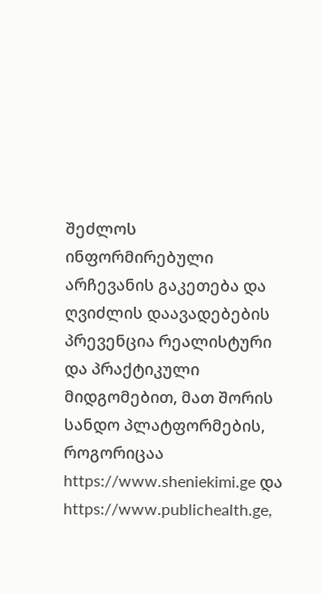შეძლოს ინფორმირებული არჩევანის გაკეთება და ღვიძლის დაავადებების პრევენცია რეალისტური და პრაქტიკული მიდგომებით, მათ შორის სანდო პლატფორმების, როგორიცაა https://www.sheniekimi.ge და https://www.publichealth.ge,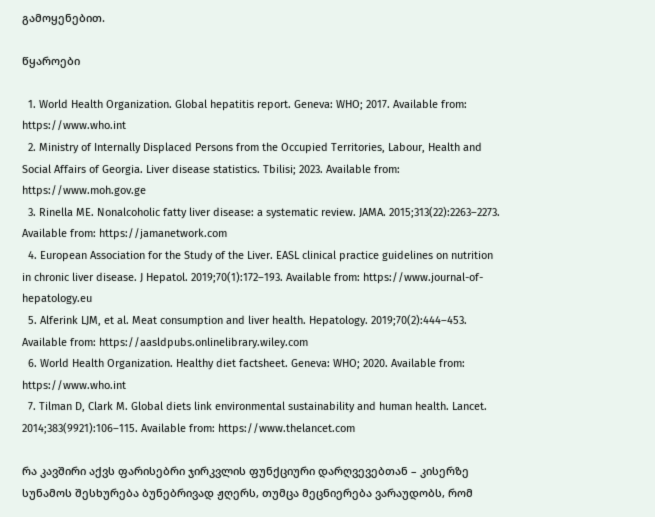გამოყენებით.

წყაროები

  1. World Health Organization. Global hepatitis report. Geneva: WHO; 2017. Available from: https://www.who.int
  2. Ministry of Internally Displaced Persons from the Occupied Territories, Labour, Health and Social Affairs of Georgia. Liver disease statistics. Tbilisi; 2023. Available from: https://www.moh.gov.ge
  3. Rinella ME. Nonalcoholic fatty liver disease: a systematic review. JAMA. 2015;313(22):2263–2273. Available from: https://jamanetwork.com
  4. European Association for the Study of the Liver. EASL clinical practice guidelines on nutrition in chronic liver disease. J Hepatol. 2019;70(1):172–193. Available from: https://www.journal-of-hepatology.eu
  5. Alferink LJM, et al. Meat consumption and liver health. Hepatology. 2019;70(2):444–453. Available from: https://aasldpubs.onlinelibrary.wiley.com
  6. World Health Organization. Healthy diet factsheet. Geneva: WHO; 2020. Available from: https://www.who.int
  7. Tilman D, Clark M. Global diets link environmental sustainability and human health. Lancet. 2014;383(9921):106–115. Available from: https://www.thelancet.com

რა კავშირი აქვს ფარისებრი ჯირკვლის ფუნქციური დარღვევებთან – კისერზე სუნამოს შესხურება ბუნებრივად ჟღერს, თუმცა მეცნიერება ვარაუდობს, რომ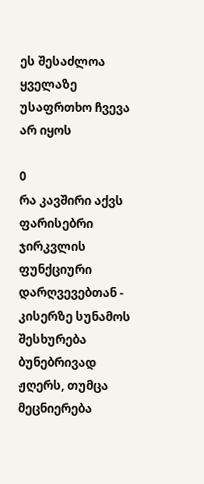ეს შესაძლოა ყველაზე უსაფრთხო ჩვევა არ იყოს

0
რა კავშირი აქვს ფარისებრი ჯირკვლის ფუნქციური დარღვევებთან - კისერზე სუნამოს შესხურება ბუნებრივად ჟღერს, თუმცა მეცნიერება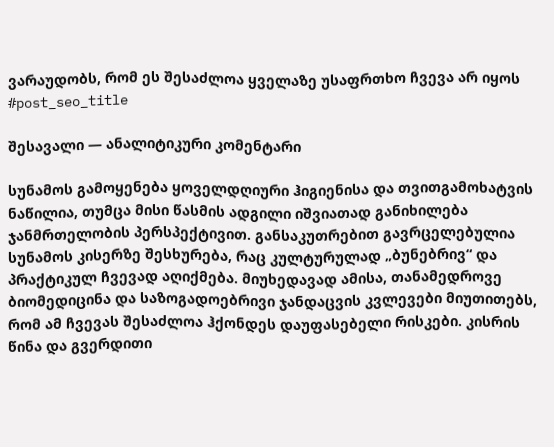ვარაუდობს, რომ ეს შესაძლოა ყველაზე უსაფრთხო ჩვევა არ იყოს
#post_seo_title

შესავალი — ანალიტიკური კომენტარი

სუნამოს გამოყენება ყოველდღიური ჰიგიენისა და თვითგამოხატვის ნაწილია, თუმცა მისი წასმის ადგილი იშვიათად განიხილება ჯანმრთელობის პერსპექტივით. განსაკუთრებით გავრცელებულია სუნამოს კისერზე შესხურება, რაც კულტურულად „ბუნებრივ“ და პრაქტიკულ ჩვევად აღიქმება. მიუხედავად ამისა, თანამედროვე ბიომედიცინა და საზოგადოებრივი ჯანდაცვის კვლევები მიუთითებს, რომ ამ ჩვევას შესაძლოა ჰქონდეს დაუფასებელი რისკები. კისრის წინა და გვერდითი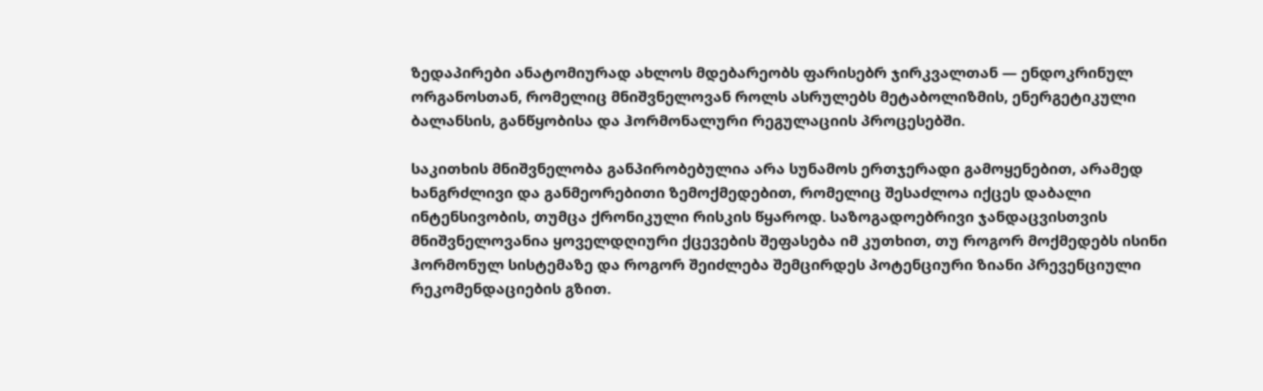ზედაპირები ანატომიურად ახლოს მდებარეობს ფარისებრ ჯირკვალთან — ენდოკრინულ ორგანოსთან, რომელიც მნიშვნელოვან როლს ასრულებს მეტაბოლიზმის, ენერგეტიკული ბალანსის, განწყობისა და ჰორმონალური რეგულაციის პროცესებში.

საკითხის მნიშვნელობა განპირობებულია არა სუნამოს ერთჯერადი გამოყენებით, არამედ ხანგრძლივი და განმეორებითი ზემოქმედებით, რომელიც შესაძლოა იქცეს დაბალი ინტენსივობის, თუმცა ქრონიკული რისკის წყაროდ. საზოგადოებრივი ჯანდაცვისთვის მნიშვნელოვანია ყოველდღიური ქცევების შეფასება იმ კუთხით, თუ როგორ მოქმედებს ისინი ჰორმონულ სისტემაზე და როგორ შეიძლება შემცირდეს პოტენციური ზიანი პრევენციული რეკომენდაციების გზით.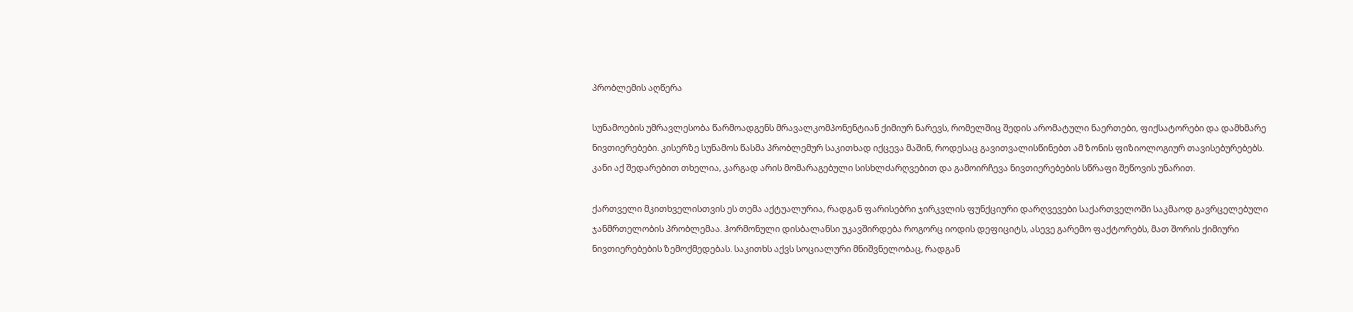პრობლემის აღწერა

სუნამოების უმრავლესობა წარმოადგენს მრავალკომპონენტიან ქიმიურ ნარევს, რომელშიც შედის არომატული ნაერთები, ფიქსატორები და დამხმარე ნივთიერებები. კისერზე სუნამოს წასმა პრობლემურ საკითხად იქცევა მაშინ, როდესაც გავითვალისწინებთ ამ ზონის ფიზიოლოგიურ თავისებურებებს. კანი აქ შედარებით თხელია, კარგად არის მომარაგებული სისხლძარღვებით და გამოირჩევა ნივთიერებების სწრაფი შეწოვის უნარით.

ქართველი მკითხველისთვის ეს თემა აქტუალურია, რადგან ფარისებრი ჯირკვლის ფუნქციური დარღვევები საქართველოში საკმაოდ გავრცელებული ჯანმრთელობის პრობლემაა. ჰორმონული დისბალანსი უკავშირდება როგორც იოდის დეფიციტს, ასევე გარემო ფაქტორებს, მათ შორის ქიმიური ნივთიერებების ზემოქმედებას. საკითხს აქვს სოციალური მნიშვნელობაც, რადგან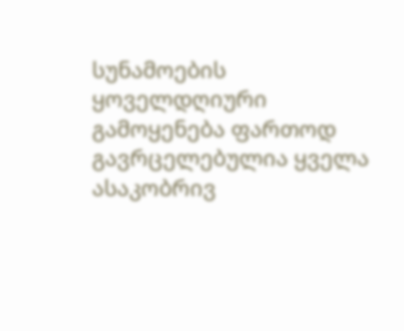სუნამოების ყოველდღიური გამოყენება ფართოდ გავრცელებულია ყველა ასაკობრივ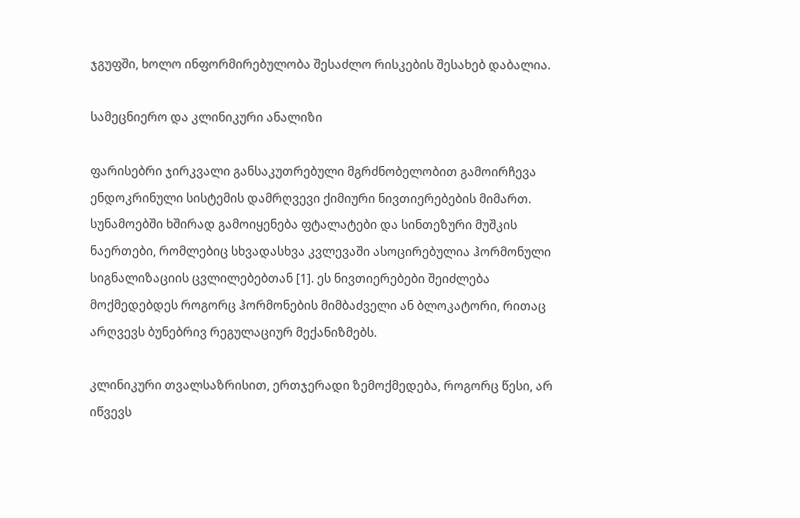ჯგუფში, ხოლო ინფორმირებულობა შესაძლო რისკების შესახებ დაბალია.

სამეცნიერო და კლინიკური ანალიზი

ფარისებრი ჯირკვალი განსაკუთრებული მგრძნობელობით გამოირჩევა ენდოკრინული სისტემის დამრღვევი ქიმიური ნივთიერებების მიმართ. სუნამოებში ხშირად გამოიყენება ფტალატები და სინთეზური მუშკის ნაერთები, რომლებიც სხვადასხვა კვლევაში ასოცირებულია ჰორმონული სიგნალიზაციის ცვლილებებთან [1]. ეს ნივთიერებები შეიძლება მოქმედებდეს როგორც ჰორმონების მიმბაძველი ან ბლოკატორი, რითაც არღვევს ბუნებრივ რეგულაციურ მექანიზმებს.

კლინიკური თვალსაზრისით, ერთჯერადი ზემოქმედება, როგორც წესი, არ იწვევს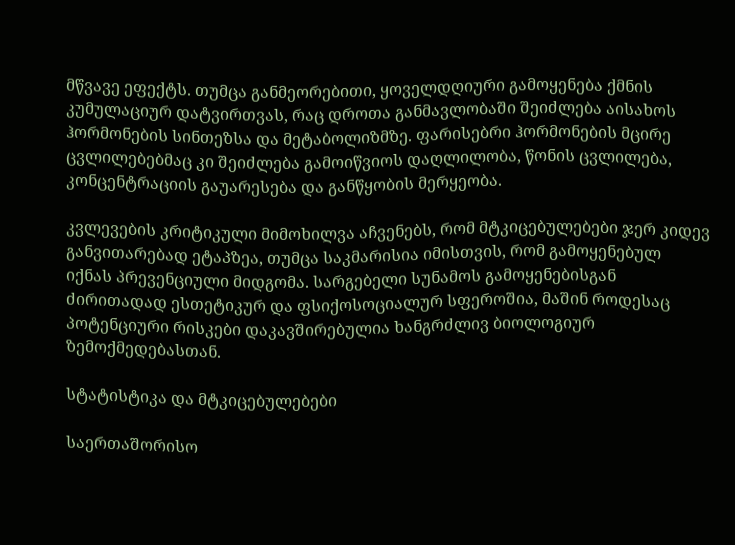მწვავე ეფექტს. თუმცა განმეორებითი, ყოველდღიური გამოყენება ქმნის კუმულაციურ დატვირთვას, რაც დროთა განმავლობაში შეიძლება აისახოს ჰორმონების სინთეზსა და მეტაბოლიზმზე. ფარისებრი ჰორმონების მცირე ცვლილებებმაც კი შეიძლება გამოიწვიოს დაღლილობა, წონის ცვლილება, კონცენტრაციის გაუარესება და განწყობის მერყეობა.

კვლევების კრიტიკული მიმოხილვა აჩვენებს, რომ მტკიცებულებები ჯერ კიდევ განვითარებად ეტაპზეა, თუმცა საკმარისია იმისთვის, რომ გამოყენებულ იქნას პრევენციული მიდგომა. სარგებელი სუნამოს გამოყენებისგან ძირითადად ესთეტიკურ და ფსიქოსოციალურ სფეროშია, მაშინ როდესაც პოტენციური რისკები დაკავშირებულია ხანგრძლივ ბიოლოგიურ ზემოქმედებასთან.

სტატისტიკა და მტკიცებულებები

საერთაშორისო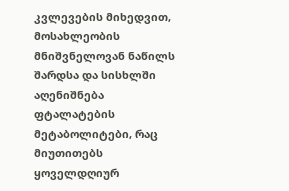კვლევების მიხედვით, მოსახლეობის მნიშვნელოვან ნაწილს შარდსა და სისხლში აღენიშნება ფტალატების მეტაბოლიტები, რაც მიუთითებს ყოველდღიურ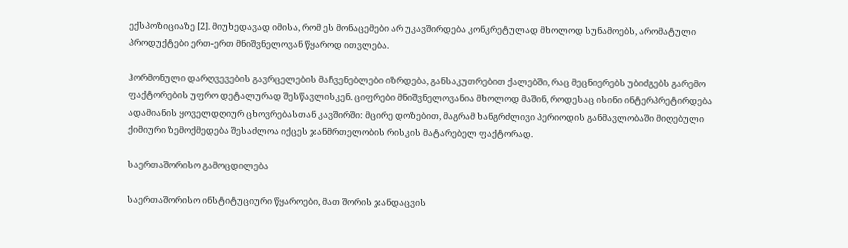ექსპოზიციაზე [2]. მიუხედავად იმისა, რომ ეს მონაცემები არ უკავშირდება კონკრეტულად მხოლოდ სუნამოებს, არომატული პროდუქტები ერთ-ერთ მნიშვნელოვან წყაროდ ითვლება.

ჰორმონული დარღვევების გავრცელების მაჩვენებლები იზრდება, განსაკუთრებით ქალებში, რაც მეცნიერებს უბიძგებს გარემო ფაქტორების უფრო დეტალურად შესწავლისკენ. ციფრები მნიშვნელოვანია მხოლოდ მაშინ, როდესაც ისინი ინტერპრეტირდება ადამიანის ყოველდღიურ ცხოვრებასთან კავშირში: მცირე დოზებით, მაგრამ ხანგრძლივი პერიოდის განმავლობაში მიღებული ქიმიური ზემოქმედება შესაძლოა იქცეს ჯანმრთელობის რისკის მატარებელ ფაქტორად.

საერთაშორისო გამოცდილება

საერთაშორისო ინსტიტუციური წყაროები, მათ შორის ჯანდაცვის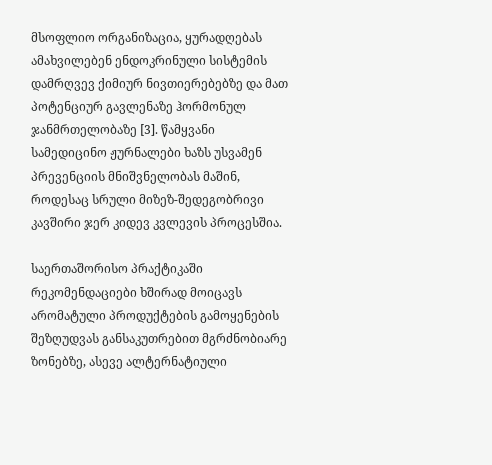მსოფლიო ორგანიზაცია, ყურადღებას ამახვილებენ ენდოკრინული სისტემის დამრღვევ ქიმიურ ნივთიერებებზე და მათ პოტენციურ გავლენაზე ჰორმონულ ჯანმრთელობაზე [3]. წამყვანი სამედიცინო ჟურნალები ხაზს უსვამენ პრევენციის მნიშვნელობას მაშინ, როდესაც სრული მიზეზ-შედეგობრივი კავშირი ჯერ კიდევ კვლევის პროცესშია.

საერთაშორისო პრაქტიკაში რეკომენდაციები ხშირად მოიცავს არომატული პროდუქტების გამოყენების შეზღუდვას განსაკუთრებით მგრძნობიარე ზონებზე, ასევე ალტერნატიული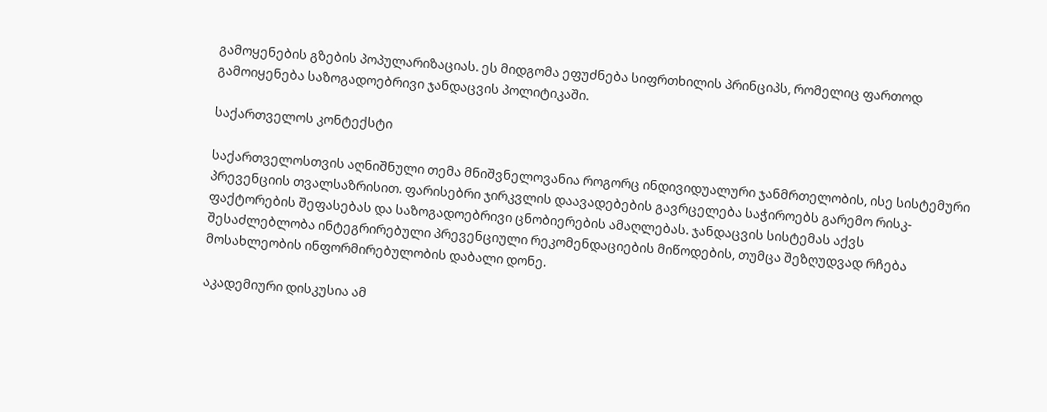გამოყენების გზების პოპულარიზაციას. ეს მიდგომა ეფუძნება სიფრთხილის პრინციპს, რომელიც ფართოდ გამოიყენება საზოგადოებრივი ჯანდაცვის პოლიტიკაში.

საქართველოს კონტექსტი

საქართველოსთვის აღნიშნული თემა მნიშვნელოვანია როგორც ინდივიდუალური ჯანმრთელობის, ისე სისტემური პრევენციის თვალსაზრისით. ფარისებრი ჯირკვლის დაავადებების გავრცელება საჭიროებს გარემო რისკ-ფაქტორების შეფასებას და საზოგადოებრივი ცნობიერების ამაღლებას. ჯანდაცვის სისტემას აქვს შესაძლებლობა ინტეგრირებული პრევენციული რეკომენდაციების მიწოდების, თუმცა შეზღუდვად რჩება მოსახლეობის ინფორმირებულობის დაბალი დონე.

აკადემიური დისკუსია ამ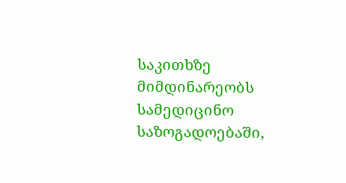საკითხზე მიმდინარეობს სამედიცინო საზოგადოებაში,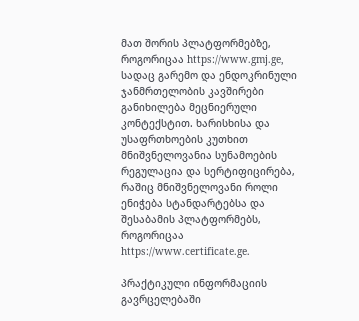მათ შორის პლატფორმებზე, როგორიცაა https://www.gmj.ge, სადაც გარემო და ენდოკრინული ჯანმრთელობის კავშირები განიხილება მეცნიერული კონტექსტით. ხარისხისა და უსაფრთხოების კუთხით მნიშვნელოვანია სუნამოების რეგულაცია და სერტიფიცირება, რაშიც მნიშვნელოვანი როლი ენიჭება სტანდარტებსა და შესაბამის პლატფორმებს, როგორიცაა https://www.certificate.ge.

პრაქტიკული ინფორმაციის გავრცელებაში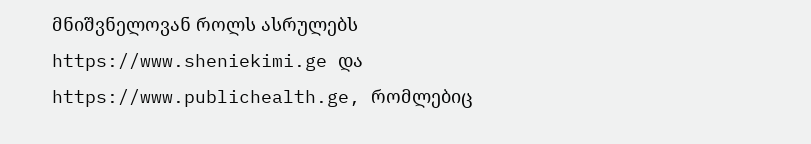მნიშვნელოვან როლს ასრულებს https://www.sheniekimi.ge და https://www.publichealth.ge, რომლებიც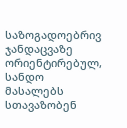საზოგადოებრივ ჯანდაცვაზე ორიენტირებულ, სანდო მასალებს სთავაზობენ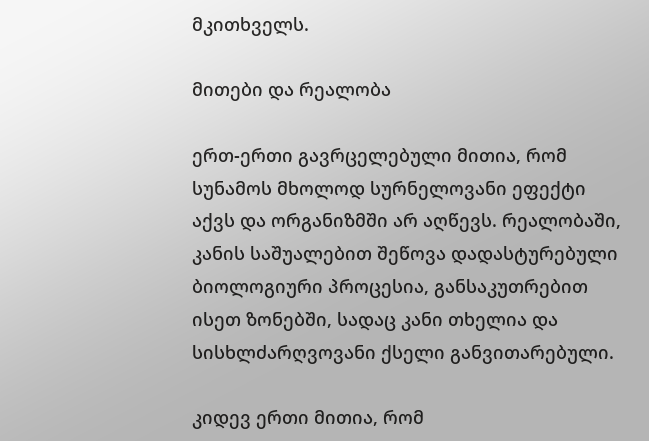მკითხველს.

მითები და რეალობა

ერთ-ერთი გავრცელებული მითია, რომ სუნამოს მხოლოდ სურნელოვანი ეფექტი აქვს და ორგანიზმში არ აღწევს. რეალობაში, კანის საშუალებით შეწოვა დადასტურებული ბიოლოგიური პროცესია, განსაკუთრებით ისეთ ზონებში, სადაც კანი თხელია და სისხლძარღვოვანი ქსელი განვითარებული.

კიდევ ერთი მითია, რომ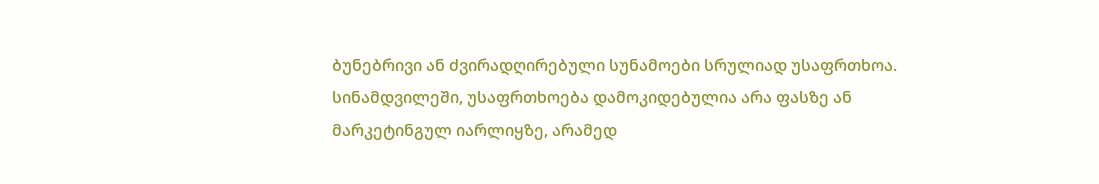ბუნებრივი ან ძვირადღირებული სუნამოები სრულიად უსაფრთხოა. სინამდვილეში, უსაფრთხოება დამოკიდებულია არა ფასზე ან მარკეტინგულ იარლიყზე, არამედ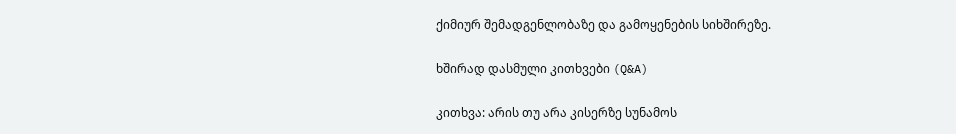ქიმიურ შემადგენლობაზე და გამოყენების სიხშირეზე.

ხშირად დასმული კითხვები (Q&A)

კითხვა: არის თუ არა კისერზე სუნამოს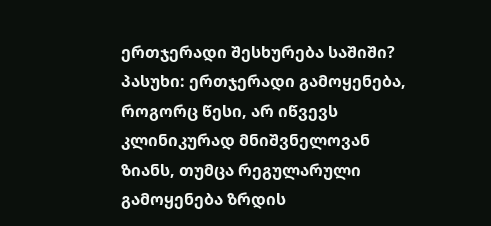ერთჯერადი შესხურება საშიში?
პასუხი: ერთჯერადი გამოყენება, როგორც წესი, არ იწვევს კლინიკურად მნიშვნელოვან ზიანს, თუმცა რეგულარული გამოყენება ზრდის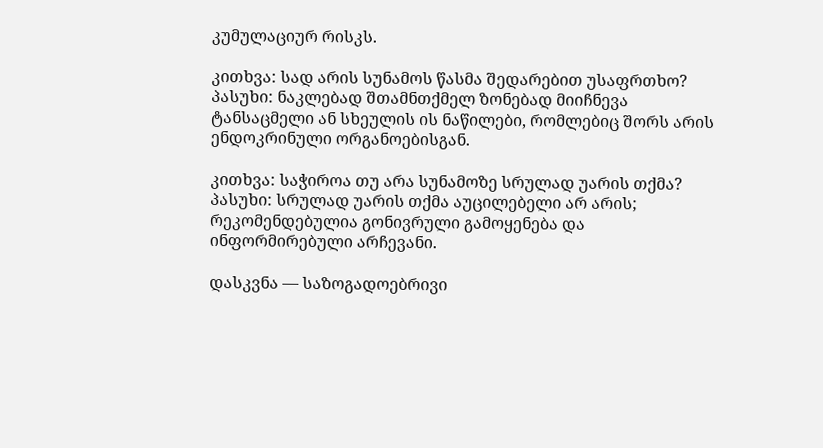კუმულაციურ რისკს.

კითხვა: სად არის სუნამოს წასმა შედარებით უსაფრთხო?
პასუხი: ნაკლებად შთამნთქმელ ზონებად მიიჩნევა ტანსაცმელი ან სხეულის ის ნაწილები, რომლებიც შორს არის ენდოკრინული ორგანოებისგან.

კითხვა: საჭიროა თუ არა სუნამოზე სრულად უარის თქმა?
პასუხი: სრულად უარის თქმა აუცილებელი არ არის; რეკომენდებულია გონივრული გამოყენება და ინფორმირებული არჩევანი.

დასკვნა — საზოგადოებრივი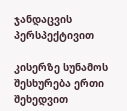ჯანდაცვის პერსპექტივით

კისერზე სუნამოს შესხურება ერთი შეხედვით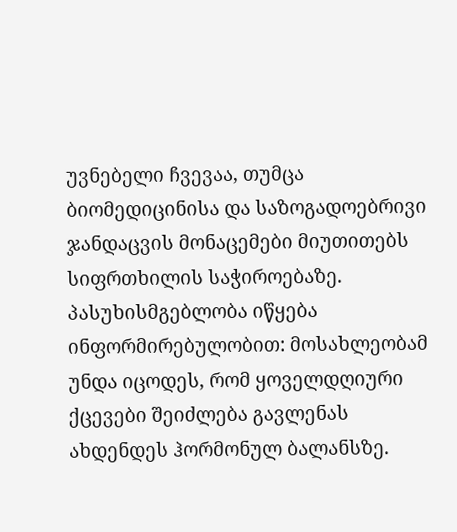უვნებელი ჩვევაა, თუმცა ბიომედიცინისა და საზოგადოებრივი ჯანდაცვის მონაცემები მიუთითებს სიფრთხილის საჭიროებაზე. პასუხისმგებლობა იწყება ინფორმირებულობით: მოსახლეობამ უნდა იცოდეს, რომ ყოველდღიური ქცევები შეიძლება გავლენას ახდენდეს ჰორმონულ ბალანსზე.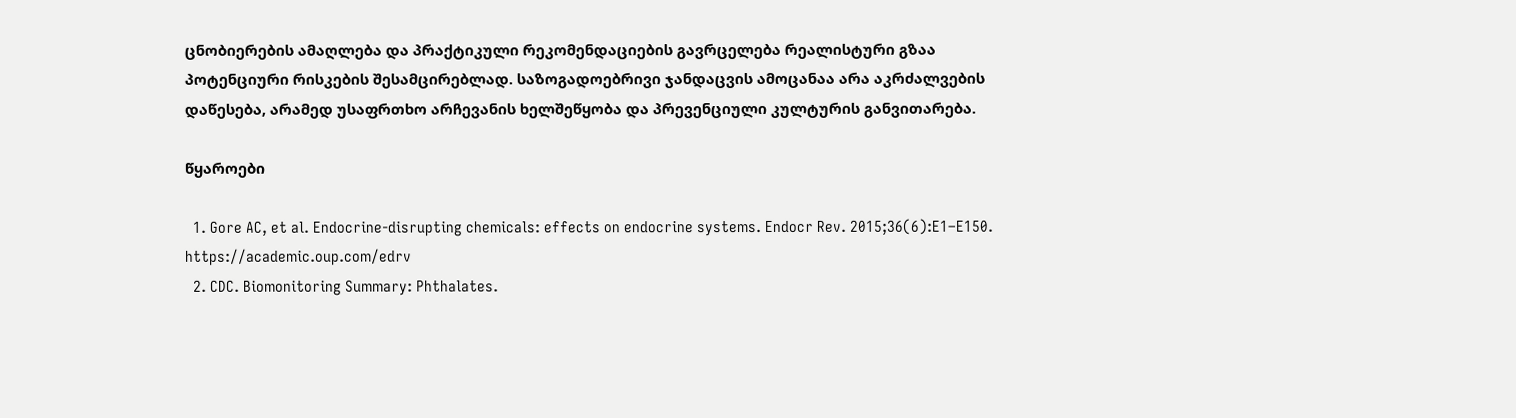ცნობიერების ამაღლება და პრაქტიკული რეკომენდაციების გავრცელება რეალისტური გზაა პოტენციური რისკების შესამცირებლად. საზოგადოებრივი ჯანდაცვის ამოცანაა არა აკრძალვების დაწესება, არამედ უსაფრთხო არჩევანის ხელშეწყობა და პრევენციული კულტურის განვითარება.

წყაროები

  1. Gore AC, et al. Endocrine-disrupting chemicals: effects on endocrine systems. Endocr Rev. 2015;36(6):E1–E150. https://academic.oup.com/edrv
  2. CDC. Biomonitoring Summary: Phthalates.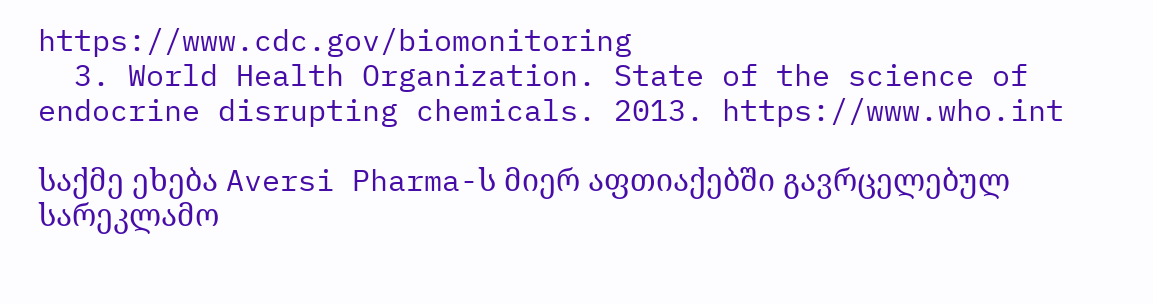https://www.cdc.gov/biomonitoring
  3. World Health Organization. State of the science of endocrine disrupting chemicals. 2013. https://www.who.int

საქმე ეხება Aversi Pharma-ს მიერ აფთიაქებში გავრცელებულ სარეკლამო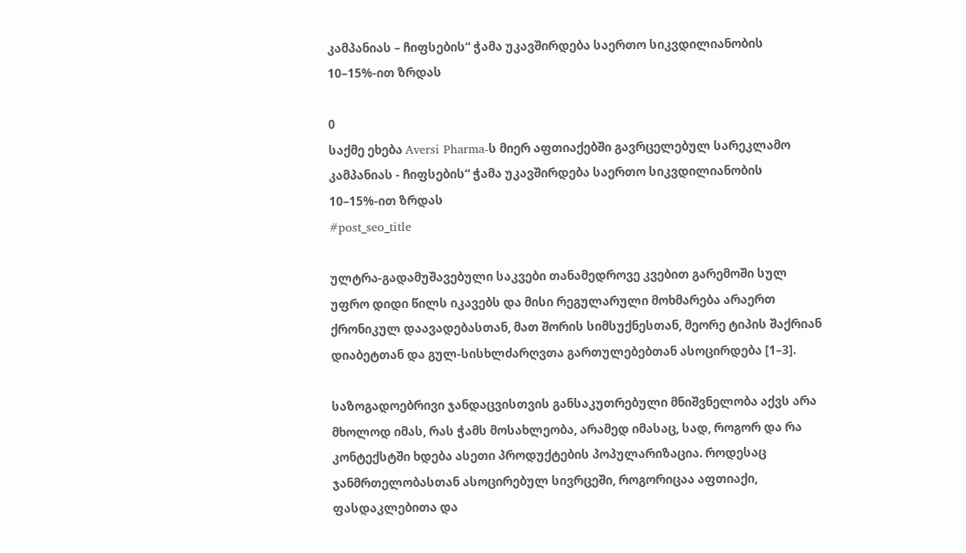კამპანიას – ჩიფსების“ ჭამა უკავშირდება საერთო სიკვდილიანობის 10–15%-ით ზრდას

0
საქმე ეხება Aversi Pharma-ს მიერ აფთიაქებში გავრცელებულ სარეკლამო კამპანიას - ჩიფსების“ ჭამა უკავშირდება საერთო სიკვდილიანობის 10–15%-ით ზრდას
#post_seo_title

ულტრა-გადამუშავებული საკვები თანამედროვე კვებით გარემოში სულ უფრო დიდი წილს იკავებს და მისი რეგულარული მოხმარება არაერთ ქრონიკულ დაავადებასთან, მათ შორის სიმსუქნესთან, მეორე ტიპის შაქრიან დიაბეტთან და გულ-სისხლძარღვთა გართულებებთან ასოცირდება [1–3].

საზოგადოებრივი ჯანდაცვისთვის განსაკუთრებული მნიშვნელობა აქვს არა მხოლოდ იმას, რას ჭამს მოსახლეობა, არამედ იმასაც, სად, როგორ და რა კონტექსტში ხდება ასეთი პროდუქტების პოპულარიზაცია. როდესაც ჯანმრთელობასთან ასოცირებულ სივრცეში, როგორიცაა აფთიაქი, ფასდაკლებითა და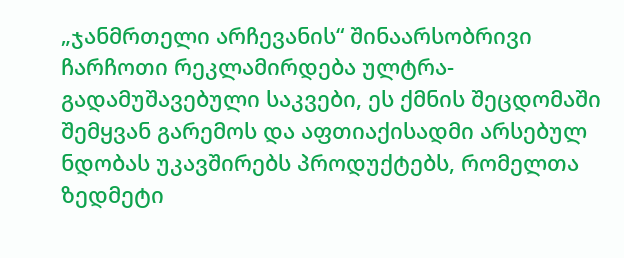„ჯანმრთელი არჩევანის“ შინაარსობრივი ჩარჩოთი რეკლამირდება ულტრა-გადამუშავებული საკვები, ეს ქმნის შეცდომაში შემყვან გარემოს და აფთიაქისადმი არსებულ ნდობას უკავშირებს პროდუქტებს, რომელთა ზედმეტი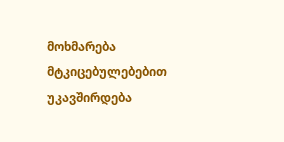მოხმარება მტკიცებულებებით უკავშირდება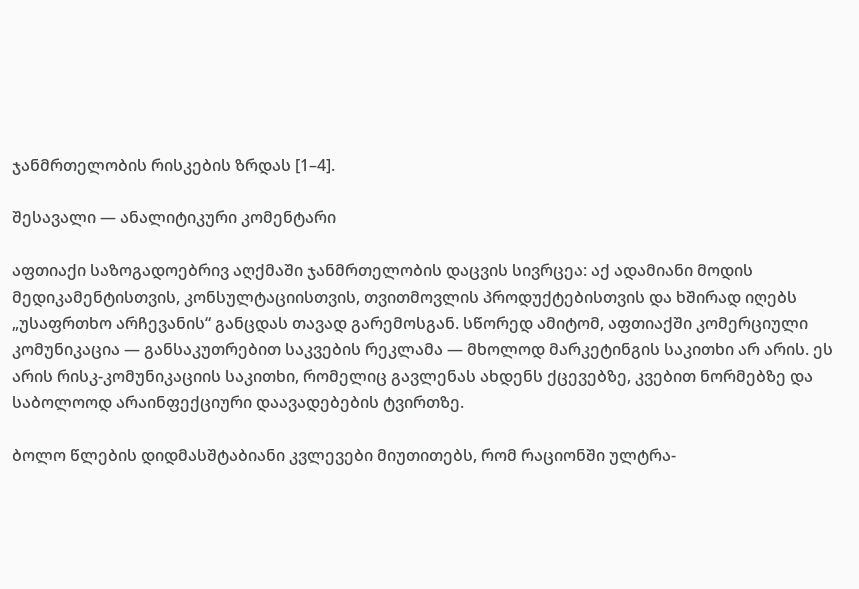ჯანმრთელობის რისკების ზრდას [1–4].

შესავალი — ანალიტიკური კომენტარი

აფთიაქი საზოგადოებრივ აღქმაში ჯანმრთელობის დაცვის სივრცეა: აქ ადამიანი მოდის მედიკამენტისთვის, კონსულტაციისთვის, თვითმოვლის პროდუქტებისთვის და ხშირად იღებს „უსაფრთხო არჩევანის“ განცდას თავად გარემოსგან. სწორედ ამიტომ, აფთიაქში კომერციული კომუნიკაცია — განსაკუთრებით საკვების რეკლამა — მხოლოდ მარკეტინგის საკითხი არ არის. ეს არის რისკ-კომუნიკაციის საკითხი, რომელიც გავლენას ახდენს ქცევებზე, კვებით ნორმებზე და საბოლოოდ არაინფექციური დაავადებების ტვირთზე.

ბოლო წლების დიდმასშტაბიანი კვლევები მიუთითებს, რომ რაციონში ულტრა-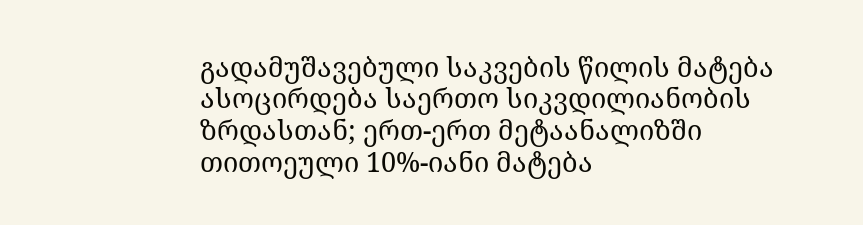გადამუშავებული საკვების წილის მატება ასოცირდება საერთო სიკვდილიანობის ზრდასთან; ერთ-ერთ მეტაანალიზში თითოეული 10%-იანი მატება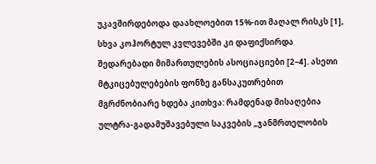უკავშირდებოდა დაახლოებით 15%-ით მაღალ რისკს [1], სხვა კოჰორტულ კვლევებში კი დაფიქსირდა შედარებადი მიმართულების ასოციაციები [2–4]. ასეთი მტკიცებულებების ფონზე განსაკუთრებით მგრძნობიარე ხდება კითხვა: რამდენად მისაღებია ულტრა-გადამუშავებული საკვების „ჯანმრთელობის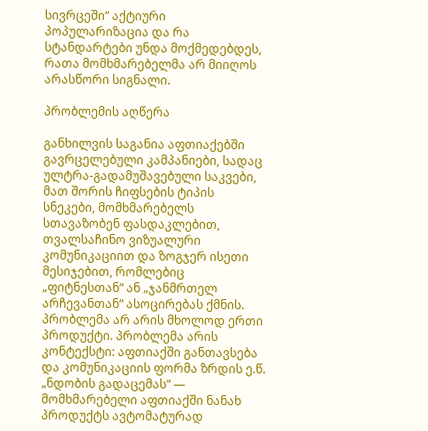სივრცეში“ აქტიური პოპულარიზაცია და რა სტანდარტები უნდა მოქმედებდეს, რათა მომხმარებელმა არ მიიღოს არასწორი სიგნალი.

პრობლემის აღწერა

განხილვის საგანია აფთიაქებში გავრცელებული კამპანიები, სადაც ულტრა-გადამუშავებული საკვები, მათ შორის ჩიფსების ტიპის სნეკები, მომხმარებელს სთავაზობენ ფასდაკლებით, თვალსაჩინო ვიზუალური კომუნიკაციით და ზოგჯერ ისეთი მესიჯებით, რომლებიც „ფიტნესთან“ ან „ჯანმრთელ არჩევანთან“ ასოცირებას ქმნის. პრობლემა არ არის მხოლოდ ერთი პროდუქტი. პრობლემა არის კონტექსტი: აფთიაქში განთავსება და კომუნიკაციის ფორმა ზრდის ე.წ. „ნდობის გადაცემას“ — მომხმარებელი აფთიაქში ნანახ პროდუქტს ავტომატურად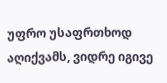უფრო უსაფრთხოდ აღიქვამს, ვიდრე იგივე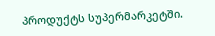პროდუქტს სუპერმარკეტში.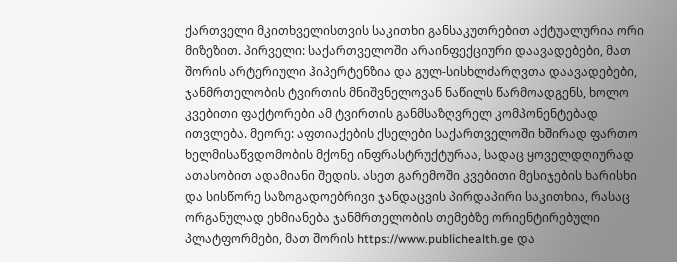ქართველი მკითხველისთვის საკითხი განსაკუთრებით აქტუალურია ორი მიზეზით. პირველი: საქართველოში არაინფექციური დაავადებები, მათ შორის არტერიული ჰიპერტენზია და გულ-სისხლძარღვთა დაავადებები, ჯანმრთელობის ტვირთის მნიშვნელოვან ნაწილს წარმოადგენს, ხოლო კვებითი ფაქტორები ამ ტვირთის განმსაზღვრელ კომპონენტებად ითვლება. მეორე: აფთიაქების ქსელები საქართველოში ხშირად ფართო ხელმისაწვდომობის მქონე ინფრასტრუქტურაა, სადაც ყოველდღიურად ათასობით ადამიანი შედის. ასეთ გარემოში კვებითი მესიჯების ხარისხი და სისწორე საზოგადოებრივი ჯანდაცვის პირდაპირი საკითხია, რასაც ორგანულად ეხმიანება ჯანმრთელობის თემებზე ორიენტირებული პლატფორმები, მათ შორის https://www.publichealth.ge და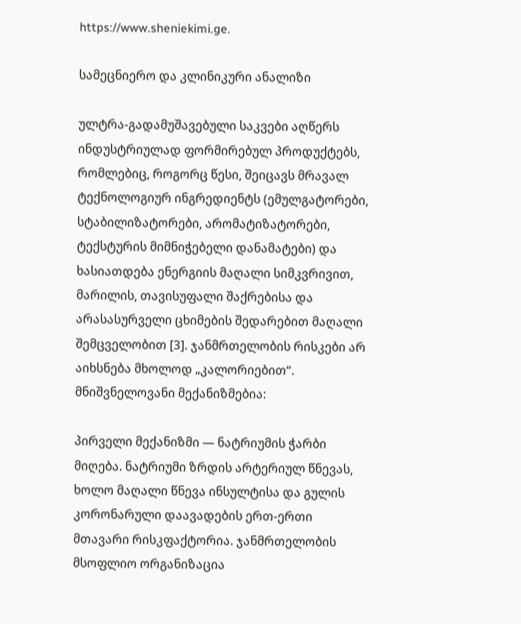https://www.sheniekimi.ge.

სამეცნიერო და კლინიკური ანალიზი

ულტრა-გადამუშავებული საკვები აღწერს ინდუსტრიულად ფორმირებულ პროდუქტებს, რომლებიც, როგორც წესი, შეიცავს მრავალ ტექნოლოგიურ ინგრედიენტს (ემულგატორები, სტაბილიზატორები, არომატიზატორები, ტექსტურის მიმნიჭებელი დანამატები) და ხასიათდება ენერგიის მაღალი სიმკვრივით, მარილის, თავისუფალი შაქრებისა და არასასურველი ცხიმების შედარებით მაღალი შემცველობით [3]. ჯანმრთელობის რისკები არ აიხსნება მხოლოდ „კალორიებით“. მნიშვნელოვანი მექანიზმებია:

პირველი მექანიზმი — ნატრიუმის ჭარბი მიღება. ნატრიუმი ზრდის არტერიულ წნევას, ხოლო მაღალი წნევა ინსულტისა და გულის კორონარული დაავადების ერთ-ერთი მთავარი რისკფაქტორია. ჯანმრთელობის მსოფლიო ორგანიზაცია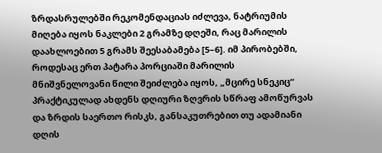ზრდასრულებში რეკომენდაციას იძლევა, ნატრიუმის მიღება იყოს ნაკლები 2 გრამზე დღეში, რაც მარილის დაახლოებით 5 გრამს შეესაბამება [5–6]. იმ პირობებში, როდესაც ერთ პატარა პორციაში მარილის მნიშვნელოვანი წილი შეიძლება იყოს, „მცირე სნეკიც“ პრაქტიკულად ახდენს დღიური ზღვრის სწრაფ ამოწურვას და ზრდის საერთო რისკს, განსაკუთრებით თუ ადამიანი დღის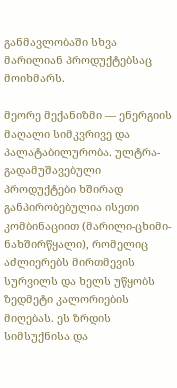განმავლობაში სხვა მარილიან პროდუქტებსაც მოიხმარს.

მეორე მექანიზმი — ენერგიის მაღალი სიმკვრივე და პალატაბილურობა. ულტრა-გადამუშავებული პროდუქტები ხშირად განპირობებულია ისეთი კომბინაციით (მარილი-ცხიმი-ნახშირწყალი), რომელიც აძლიერებს მირთმევის სურვილს და ხელს უწყობს ზედმეტი კალორიების მიღებას. ეს ზრდის სიმსუქნისა და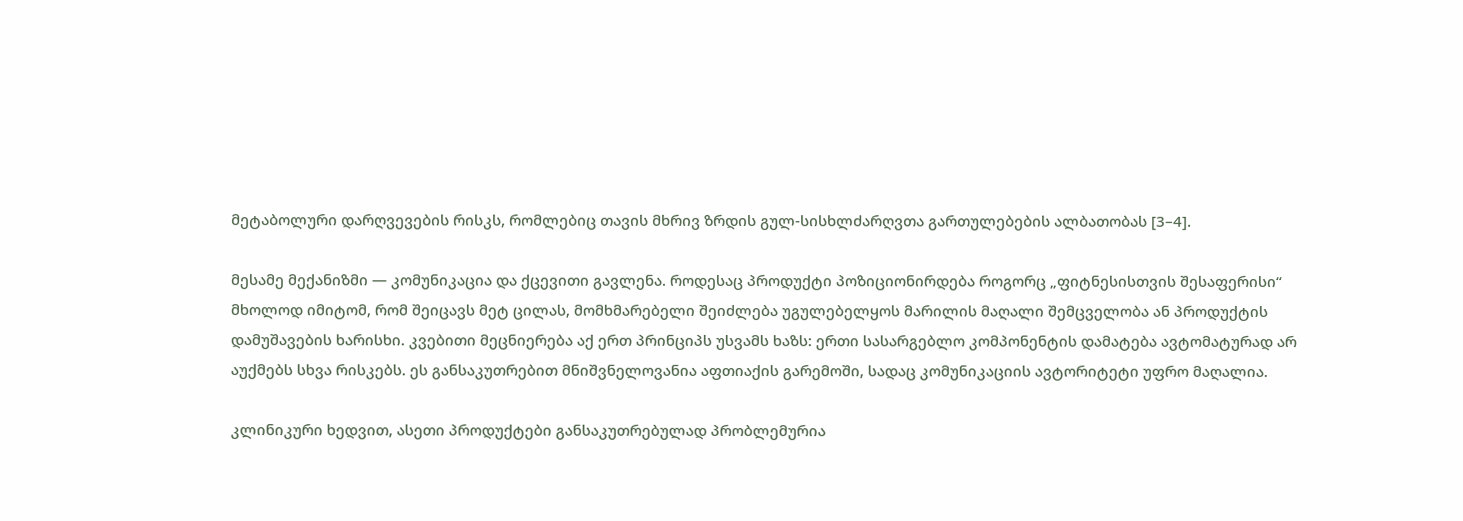მეტაბოლური დარღვევების რისკს, რომლებიც თავის მხრივ ზრდის გულ-სისხლძარღვთა გართულებების ალბათობას [3–4].

მესამე მექანიზმი — კომუნიკაცია და ქცევითი გავლენა. როდესაც პროდუქტი პოზიციონირდება როგორც „ფიტნესისთვის შესაფერისი“ მხოლოდ იმიტომ, რომ შეიცავს მეტ ცილას, მომხმარებელი შეიძლება უგულებელყოს მარილის მაღალი შემცველობა ან პროდუქტის დამუშავების ხარისხი. კვებითი მეცნიერება აქ ერთ პრინციპს უსვამს ხაზს: ერთი სასარგებლო კომპონენტის დამატება ავტომატურად არ აუქმებს სხვა რისკებს. ეს განსაკუთრებით მნიშვნელოვანია აფთიაქის გარემოში, სადაც კომუნიკაციის ავტორიტეტი უფრო მაღალია.

კლინიკური ხედვით, ასეთი პროდუქტები განსაკუთრებულად პრობლემურია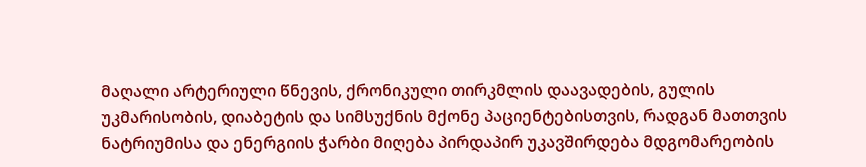მაღალი არტერიული წნევის, ქრონიკული თირკმლის დაავადების, გულის უკმარისობის, დიაბეტის და სიმსუქნის მქონე პაციენტებისთვის, რადგან მათთვის ნატრიუმისა და ენერგიის ჭარბი მიღება პირდაპირ უკავშირდება მდგომარეობის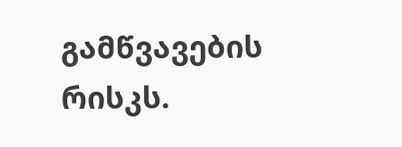გამწვავების რისკს.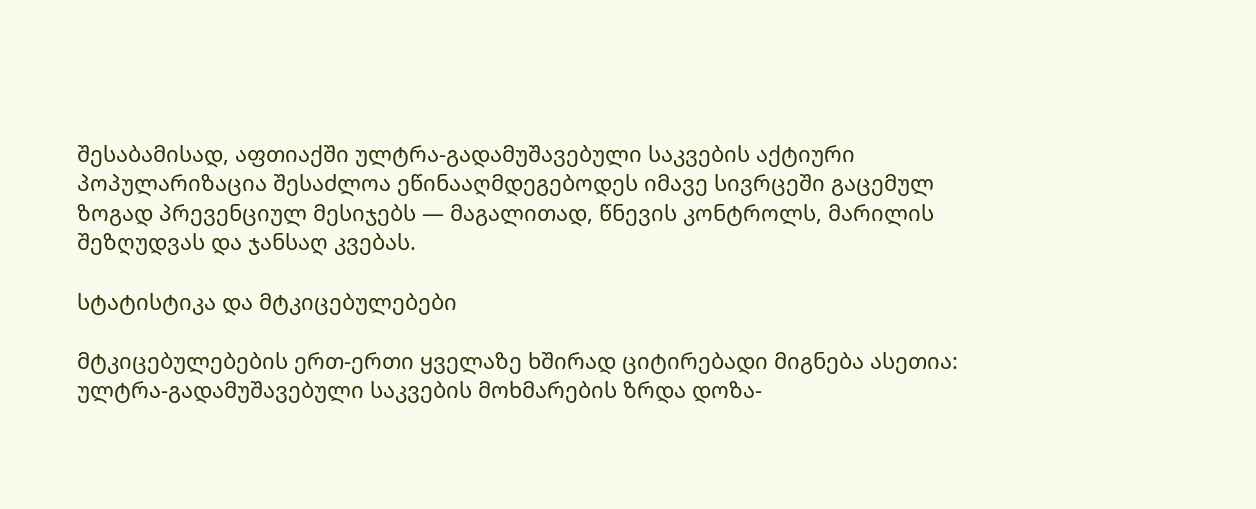შესაბამისად, აფთიაქში ულტრა-გადამუშავებული საკვების აქტიური პოპულარიზაცია შესაძლოა ეწინააღმდეგებოდეს იმავე სივრცეში გაცემულ ზოგად პრევენციულ მესიჯებს — მაგალითად, წნევის კონტროლს, მარილის შეზღუდვას და ჯანსაღ კვებას.

სტატისტიკა და მტკიცებულებები

მტკიცებულებების ერთ-ერთი ყველაზე ხშირად ციტირებადი მიგნება ასეთია: ულტრა-გადამუშავებული საკვების მოხმარების ზრდა დოზა-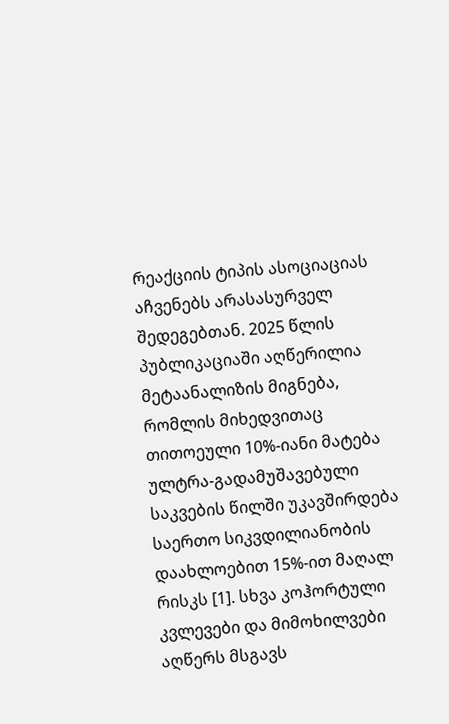რეაქციის ტიპის ასოციაციას აჩვენებს არასასურველ შედეგებთან. 2025 წლის პუბლიკაციაში აღწერილია მეტაანალიზის მიგნება, რომლის მიხედვითაც თითოეული 10%-იანი მატება ულტრა-გადამუშავებული საკვების წილში უკავშირდება საერთო სიკვდილიანობის დაახლოებით 15%-ით მაღალ რისკს [1]. სხვა კოჰორტული კვლევები და მიმოხილვები აღწერს მსგავს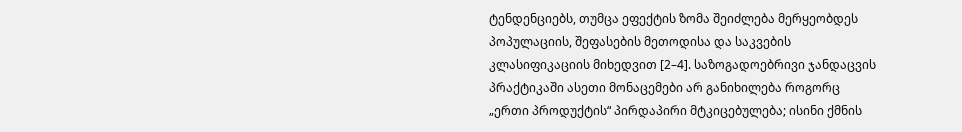ტენდენციებს, თუმცა ეფექტის ზომა შეიძლება მერყეობდეს პოპულაციის, შეფასების მეთოდისა და საკვების კლასიფიკაციის მიხედვით [2–4]. საზოგადოებრივი ჯანდაცვის პრაქტიკაში ასეთი მონაცემები არ განიხილება როგორც „ერთი პროდუქტის“ პირდაპირი მტკიცებულება; ისინი ქმნის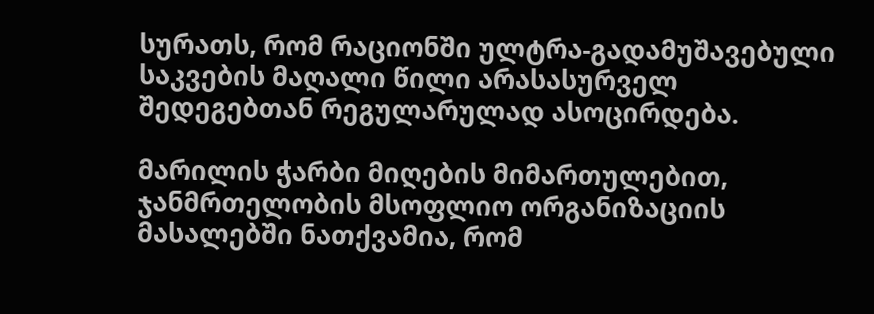სურათს, რომ რაციონში ულტრა-გადამუშავებული საკვების მაღალი წილი არასასურველ შედეგებთან რეგულარულად ასოცირდება.

მარილის ჭარბი მიღების მიმართულებით, ჯანმრთელობის მსოფლიო ორგანიზაციის მასალებში ნათქვამია, რომ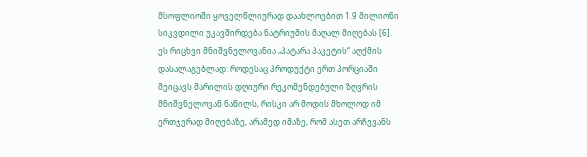მსოფლიოში ყოველწლიურად დაახლოებით 1.9 მილიონი სიკვდილი უკავშირდება ნატრიუმის მაღალ მიღებას [6]. ეს რიცხვი მნიშვნელოვანია „პატარა პაკეტის“ აღქმის დასალაგებლად: როდესაც პროდუქტი ერთ პორციაში შეიცავს მარილის დღიური რეკომენდებული ზღვრის მნიშვნელოვან ნაწილს, რისკი არ მოდის მხოლოდ იმ ერთჯერად მიღებაზე, არამედ იმაზე, რომ ასეთ არჩევანს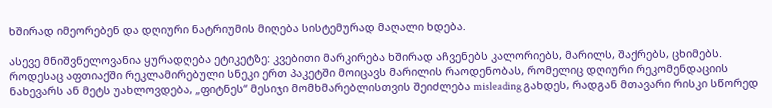ხშირად იმეორებენ და დღიური ნატრიუმის მიღება სისტემურად მაღალი ხდება.

ასევე მნიშვნელოვანია ყურადღება ეტიკეტზე: კვებითი მარკირება ხშირად აჩვენებს კალორიებს, მარილს, შაქრებს, ცხიმებს. როდესაც აფთიაქში რეკლამირებული სნეკი ერთ პაკეტში მოიცავს მარილის რაოდენობას, რომელიც დღიური რეკომენდაციის ნახევარს ან მეტს უახლოვდება, „ფიტნეს“ მესიჯი მომხმარებლისთვის შეიძლება misleading გახდეს, რადგან მთავარი რისკი სწორედ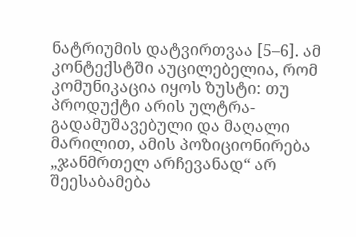ნატრიუმის დატვირთვაა [5–6]. ამ კონტექსტში აუცილებელია, რომ კომუნიკაცია იყოს ზუსტი: თუ პროდუქტი არის ულტრა-გადამუშავებული და მაღალი მარილით, ამის პოზიციონირება „ჯანმრთელ არჩევანად“ არ შეესაბამება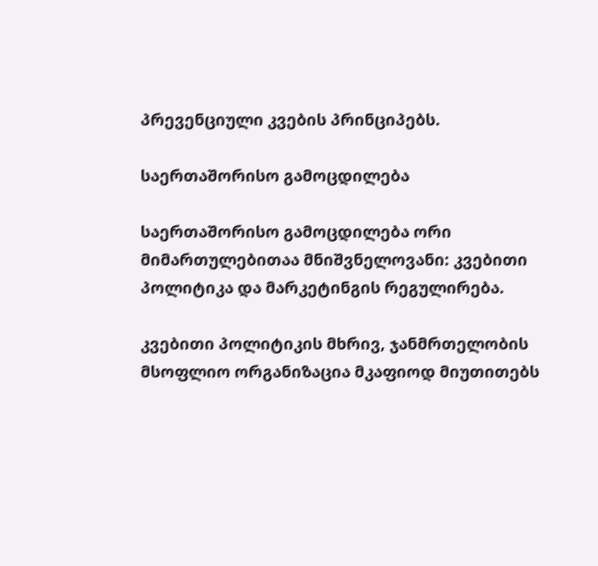პრევენციული კვების პრინციპებს.

საერთაშორისო გამოცდილება

საერთაშორისო გამოცდილება ორი მიმართულებითაა მნიშვნელოვანი: კვებითი პოლიტიკა და მარკეტინგის რეგულირება.

კვებითი პოლიტიკის მხრივ, ჯანმრთელობის მსოფლიო ორგანიზაცია მკაფიოდ მიუთითებს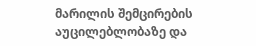მარილის შემცირების აუცილებლობაზე და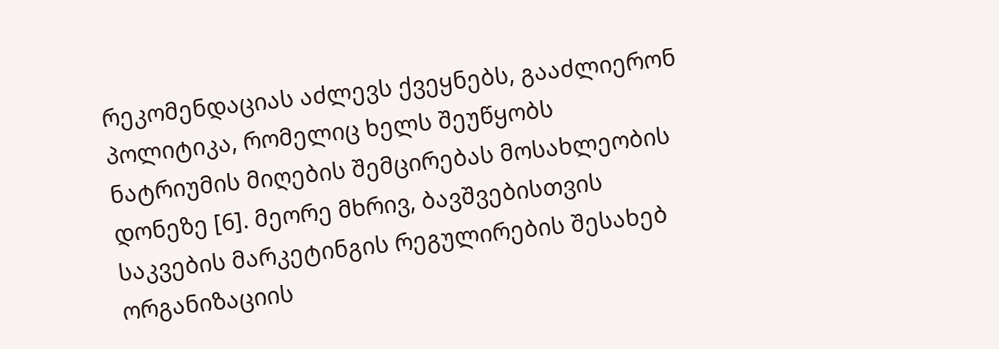რეკომენდაციას აძლევს ქვეყნებს, გააძლიერონ პოლიტიკა, რომელიც ხელს შეუწყობს ნატრიუმის მიღების შემცირებას მოსახლეობის დონეზე [6]. მეორე მხრივ, ბავშვებისთვის საკვების მარკეტინგის რეგულირების შესახებ ორგანიზაციის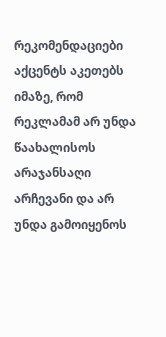რეკომენდაციები აქცენტს აკეთებს იმაზე, რომ რეკლამამ არ უნდა წაახალისოს არაჯანსაღი არჩევანი და არ უნდა გამოიყენოს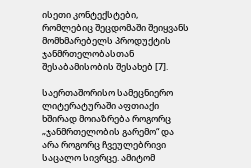ისეთი კონტექსტები, რომლებიც შეცდომაში შეიყვანს მომხმარებელს პროდუქტის ჯანმრთელობასთან შესაბამისობის შესახებ [7].

საერთაშორისო სამეცნიერო ლიტერატურაში აფთიაქი ხშირად მოიაზრება როგორც „ჯანმრთელობის გარემო“ და არა როგორც ჩვეულებრივი საცალო სივრცე. ამიტომ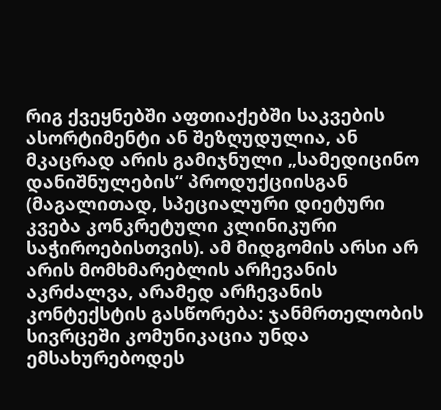რიგ ქვეყნებში აფთიაქებში საკვების ასორტიმენტი ან შეზღუდულია, ან მკაცრად არის გამიჯნული „სამედიცინო დანიშნულების“ პროდუქციისგან (მაგალითად, სპეციალური დიეტური კვება კონკრეტული კლინიკური საჭიროებისთვის). ამ მიდგომის არსი არ არის მომხმარებლის არჩევანის აკრძალვა, არამედ არჩევანის კონტექსტის გასწორება: ჯანმრთელობის სივრცეში კომუნიკაცია უნდა ემსახურებოდეს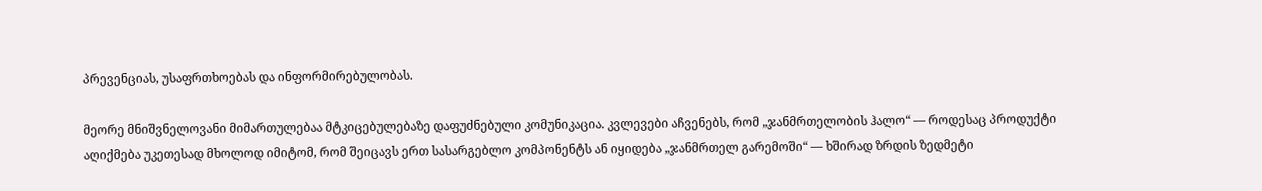პრევენციას, უსაფრთხოებას და ინფორმირებულობას.

მეორე მნიშვნელოვანი მიმართულებაა მტკიცებულებაზე დაფუძნებული კომუნიკაცია. კვლევები აჩვენებს, რომ „ჯანმრთელობის ჰალო“ — როდესაც პროდუქტი აღიქმება უკეთესად მხოლოდ იმიტომ, რომ შეიცავს ერთ სასარგებლო კომპონენტს ან იყიდება „ჯანმრთელ გარემოში“ — ხშირად ზრდის ზედმეტი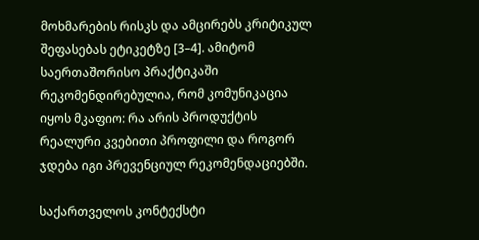მოხმარების რისკს და ამცირებს კრიტიკულ შეფასებას ეტიკეტზე [3–4]. ამიტომ საერთაშორისო პრაქტიკაში რეკომენდირებულია, რომ კომუნიკაცია იყოს მკაფიო: რა არის პროდუქტის რეალური კვებითი პროფილი და როგორ ჯდება იგი პრევენციულ რეკომენდაციებში.

საქართველოს კონტექსტი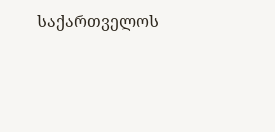საქართველოს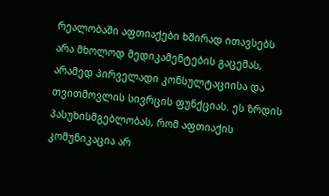რეალობაში აფთიაქები ხშირად ითავსებს არა მხოლოდ მედიკამენტების გაცემას, არამედ პირველადი კონსულტაციისა და თვითმოვლის სივრცის ფუნქციას. ეს ზრდის პასუხისმგებლობას, რომ აფთიაქის კომუნიკაცია არ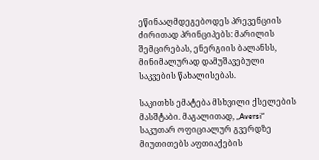ეწინააღმდეგებოდეს პრევენციის ძირითად პრინციპებს: მარილის შემცირებას, ენერგიის ბალანსს, მინიმალურად დამუშავებული საკვების წახალისებას.

საკითხს ემატება მსხვილი ქსელების მასშტაბი. მაგალითად, „Aversi“ საკუთარ ოფიციალურ გვერდზე მიუთითებს აფთიაქების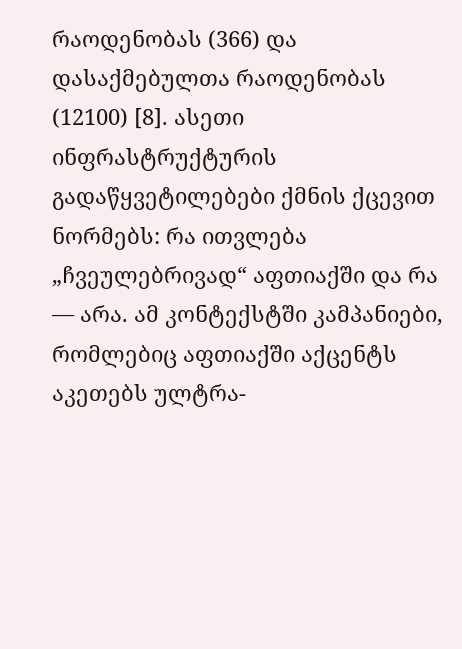რაოდენობას (366) და დასაქმებულთა რაოდენობას (12100) [8]. ასეთი ინფრასტრუქტურის გადაწყვეტილებები ქმნის ქცევით ნორმებს: რა ითვლება „ჩვეულებრივად“ აფთიაქში და რა — არა. ამ კონტექსტში კამპანიები, რომლებიც აფთიაქში აქცენტს აკეთებს ულტრა-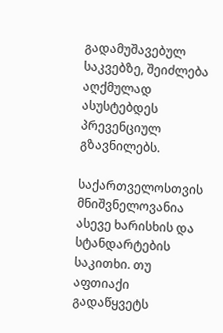გადამუშავებულ საკვებზე, შეიძლება აღქმულად ასუსტებდეს პრევენციულ გზავნილებს.

საქართველოსთვის მნიშვნელოვანია ასევე ხარისხის და სტანდარტების საკითხი. თუ აფთიაქი გადაწყვეტს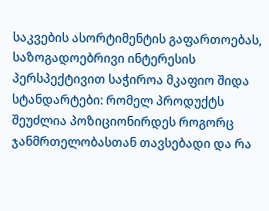საკვების ასორტიმენტის გაფართოებას, საზოგადოებრივი ინტერესის პერსპექტივით საჭიროა მკაფიო შიდა სტანდარტები: რომელ პროდუქტს შეუძლია პოზიციონირდეს როგორც ჯანმრთელობასთან თავსებადი და რა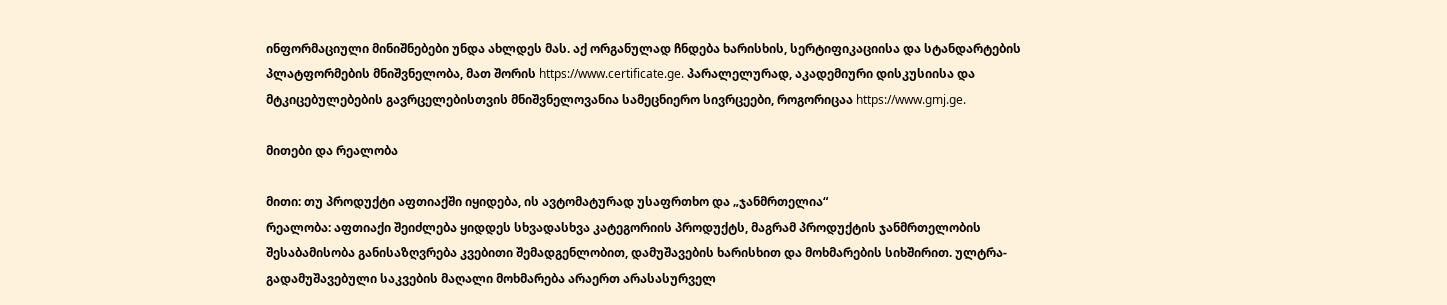ინფორმაციული მინიშნებები უნდა ახლდეს მას. აქ ორგანულად ჩნდება ხარისხის, სერტიფიკაციისა და სტანდარტების პლატფორმების მნიშვნელობა, მათ შორის https://www.certificate.ge. პარალელურად, აკადემიური დისკუსიისა და მტკიცებულებების გავრცელებისთვის მნიშვნელოვანია სამეცნიერო სივრცეები, როგორიცაა https://www.gmj.ge.

მითები და რეალობა

მითი: თუ პროდუქტი აფთიაქში იყიდება, ის ავტომატურად უსაფრთხო და „ჯანმრთელია“
რეალობა: აფთიაქი შეიძლება ყიდდეს სხვადასხვა კატეგორიის პროდუქტს, მაგრამ პროდუქტის ჯანმრთელობის შესაბამისობა განისაზღვრება კვებითი შემადგენლობით, დამუშავების ხარისხით და მოხმარების სიხშირით. ულტრა-გადამუშავებული საკვების მაღალი მოხმარება არაერთ არასასურველ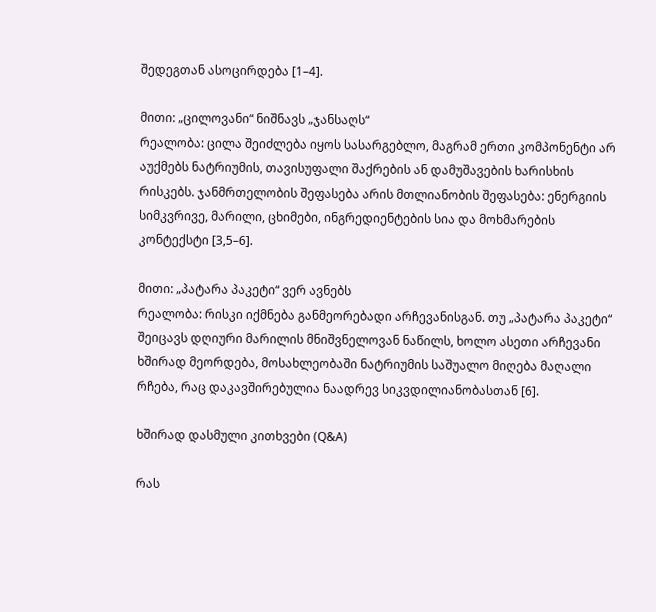შედეგთან ასოცირდება [1–4].

მითი: „ცილოვანი“ ნიშნავს „ჯანსაღს“
რეალობა: ცილა შეიძლება იყოს სასარგებლო, მაგრამ ერთი კომპონენტი არ აუქმებს ნატრიუმის, თავისუფალი შაქრების ან დამუშავების ხარისხის რისკებს. ჯანმრთელობის შეფასება არის მთლიანობის შეფასება: ენერგიის სიმკვრივე, მარილი, ცხიმები, ინგრედიენტების სია და მოხმარების კონტექსტი [3,5–6].

მითი: „პატარა პაკეტი“ ვერ ავნებს
რეალობა: რისკი იქმნება განმეორებადი არჩევანისგან. თუ „პატარა პაკეტი“ შეიცავს დღიური მარილის მნიშვნელოვან ნაწილს, ხოლო ასეთი არჩევანი ხშირად მეორდება, მოსახლეობაში ნატრიუმის საშუალო მიღება მაღალი რჩება, რაც დაკავშირებულია ნაადრევ სიკვდილიანობასთან [6].

ხშირად დასმული კითხვები (Q&A)

რას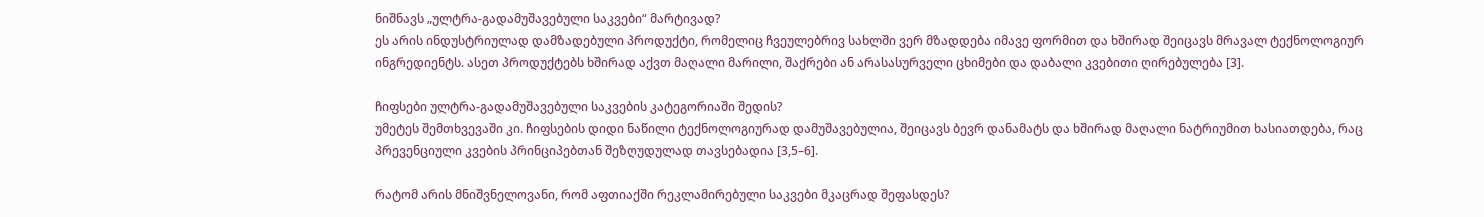ნიშნავს „ულტრა-გადამუშავებული საკვები“ მარტივად?
ეს არის ინდუსტრიულად დამზადებული პროდუქტი, რომელიც ჩვეულებრივ სახლში ვერ მზადდება იმავე ფორმით და ხშირად შეიცავს მრავალ ტექნოლოგიურ ინგრედიენტს. ასეთ პროდუქტებს ხშირად აქვთ მაღალი მარილი, შაქრები ან არასასურველი ცხიმები და დაბალი კვებითი ღირებულება [3].

ჩიფსები ულტრა-გადამუშავებული საკვების კატეგორიაში შედის?
უმეტეს შემთხვევაში კი. ჩიფსების დიდი ნაწილი ტექნოლოგიურად დამუშავებულია, შეიცავს ბევრ დანამატს და ხშირად მაღალი ნატრიუმით ხასიათდება, რაც პრევენციული კვების პრინციპებთან შეზღუდულად თავსებადია [3,5–6].

რატომ არის მნიშვნელოვანი, რომ აფთიაქში რეკლამირებული საკვები მკაცრად შეფასდეს?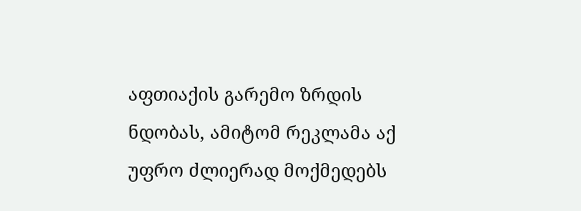აფთიაქის გარემო ზრდის ნდობას, ამიტომ რეკლამა აქ უფრო ძლიერად მოქმედებს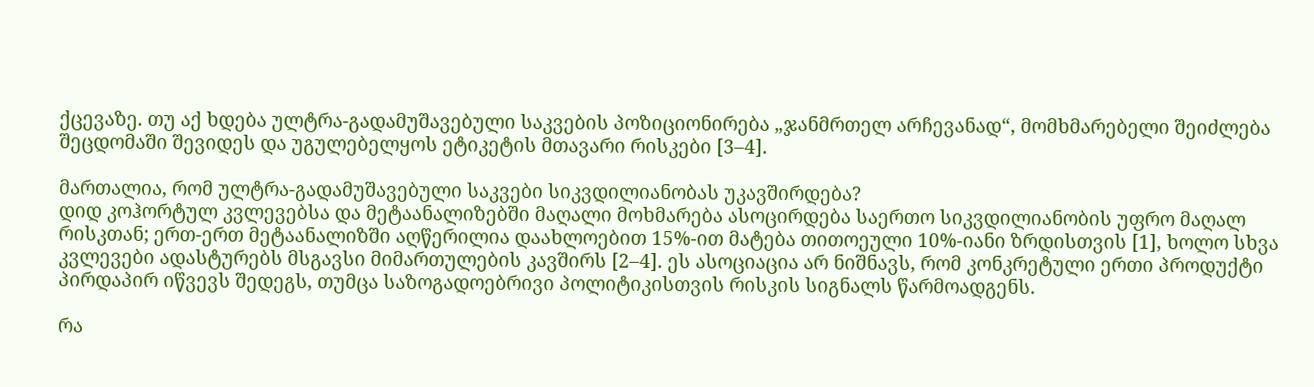ქცევაზე. თუ აქ ხდება ულტრა-გადამუშავებული საკვების პოზიციონირება „ჯანმრთელ არჩევანად“, მომხმარებელი შეიძლება შეცდომაში შევიდეს და უგულებელყოს ეტიკეტის მთავარი რისკები [3–4].

მართალია, რომ ულტრა-გადამუშავებული საკვები სიკვდილიანობას უკავშირდება?
დიდ კოჰორტულ კვლევებსა და მეტაანალიზებში მაღალი მოხმარება ასოცირდება საერთო სიკვდილიანობის უფრო მაღალ რისკთან; ერთ-ერთ მეტაანალიზში აღწერილია დაახლოებით 15%-ით მატება თითოეული 10%-იანი ზრდისთვის [1], ხოლო სხვა კვლევები ადასტურებს მსგავსი მიმართულების კავშირს [2–4]. ეს ასოციაცია არ ნიშნავს, რომ კონკრეტული ერთი პროდუქტი პირდაპირ იწვევს შედეგს, თუმცა საზოგადოებრივი პოლიტიკისთვის რისკის სიგნალს წარმოადგენს.

რა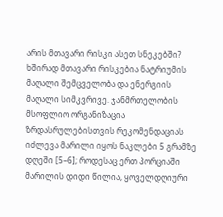არის მთავარი რისკი ასეთ სნეკებში?
ხშირად მთავარი რისკებია ნატრიუმის მაღალი შემცველობა და ენერგიის მაღალი სიმკვრივე. ჯანმრთელობის მსოფლიო ორგანიზაცია ზრდასრულებისთვის რეკომენდაციას იძლევა მარილი იყოს ნაკლები 5 გრამზე დღეში [5–6]; როდესაც ერთ პორციაში მარილის დიდი წილია, ყოველდღიური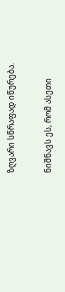ზღვარი სწრაფად იწურება.

ნიშნავს ეს, რომ ასეთი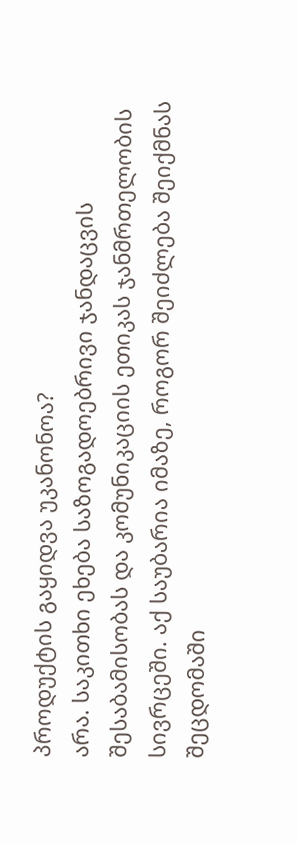პროდუქტის გაყიდვა უკანონოა?
არა. საკითხი ეხება საზოგადოებრივი ჯანდაცვის შესაბამისობას და კომუნიკაციის ეთიკას ჯანმრთელობის სივრცეში. აქ საუბარია იმაზე, როგორ შეიძლება შეიქმნას შეცდომაში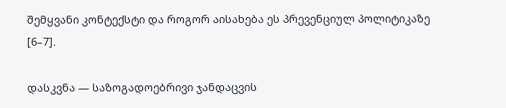შემყვანი კონტექსტი და როგორ აისახება ეს პრევენციულ პოლიტიკაზე [6–7].

დასკვნა — საზოგადოებრივი ჯანდაცვის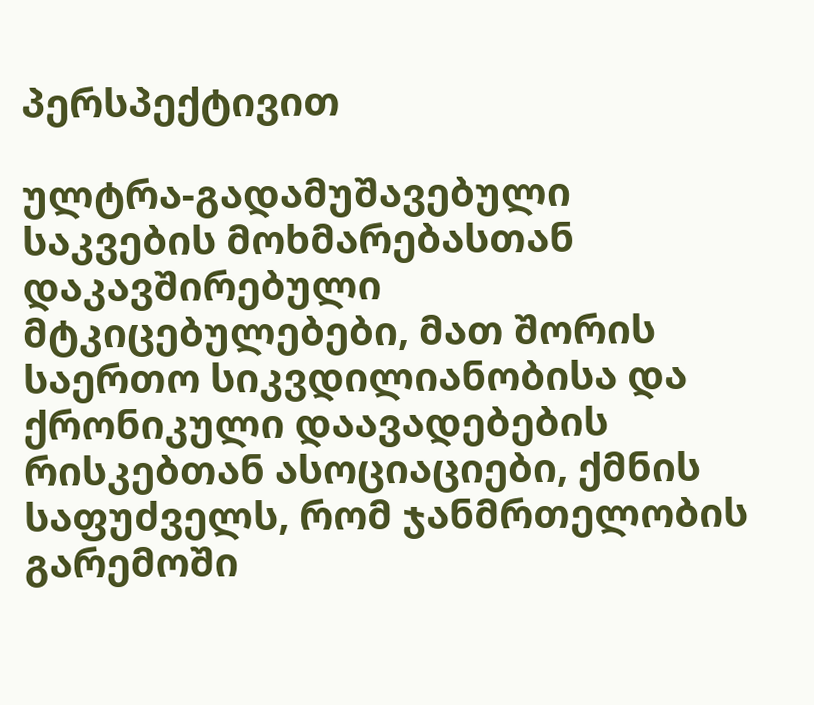პერსპექტივით

ულტრა-გადამუშავებული საკვების მოხმარებასთან დაკავშირებული მტკიცებულებები, მათ შორის საერთო სიკვდილიანობისა და ქრონიკული დაავადებების რისკებთან ასოციაციები, ქმნის საფუძველს, რომ ჯანმრთელობის გარემოში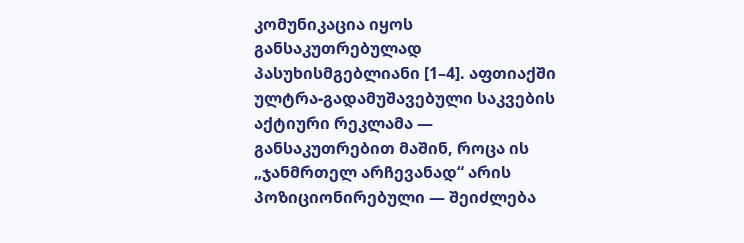კომუნიკაცია იყოს განსაკუთრებულად პასუხისმგებლიანი [1–4]. აფთიაქში ულტრა-გადამუშავებული საკვების აქტიური რეკლამა — განსაკუთრებით მაშინ, როცა ის „ჯანმრთელ არჩევანად“ არის პოზიციონირებული — შეიძლება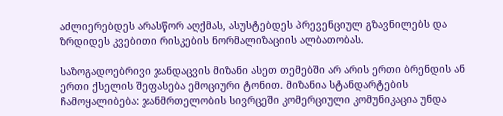აძლიერებდეს არასწორ აღქმას, ასუსტებდეს პრევენციულ გზავნილებს და ზრდიდეს კვებითი რისკების ნორმალიზაციის ალბათობას.

საზოგადოებრივი ჯანდაცვის მიზანი ასეთ თემებში არ არის ერთი ბრენდის ან ერთი ქსელის შეფასება ემოციური ტონით. მიზანია სტანდარტების ჩამოყალიბება: ჯანმრთელობის სივრცეში კომერციული კომუნიკაცია უნდა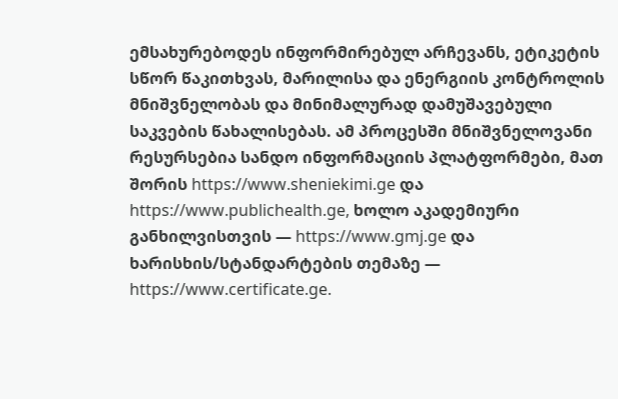ემსახურებოდეს ინფორმირებულ არჩევანს, ეტიკეტის სწორ წაკითხვას, მარილისა და ენერგიის კონტროლის მნიშვნელობას და მინიმალურად დამუშავებული საკვების წახალისებას. ამ პროცესში მნიშვნელოვანი რესურსებია სანდო ინფორმაციის პლატფორმები, მათ შორის https://www.sheniekimi.ge და https://www.publichealth.ge, ხოლო აკადემიური განხილვისთვის — https://www.gmj.ge და ხარისხის/სტანდარტების თემაზე — https://www.certificate.ge.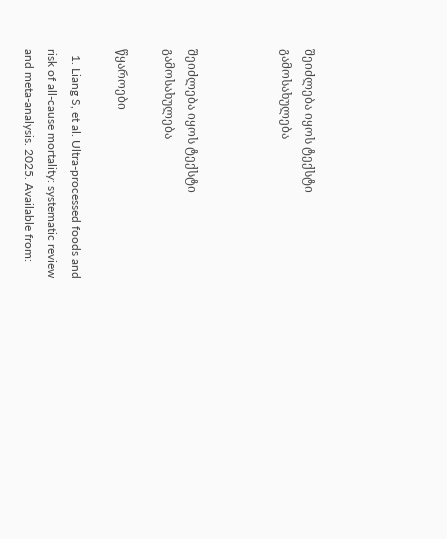შეიძლება იყოს ტექსტი გამოსახულება



შეიძლება იყოს ტექსტი გამოსახულება

წყაროები

  1. Liang S, et al. Ultra-processed foods and risk of all-cause mortality: systematic review and meta-analysis. 2025. Available from: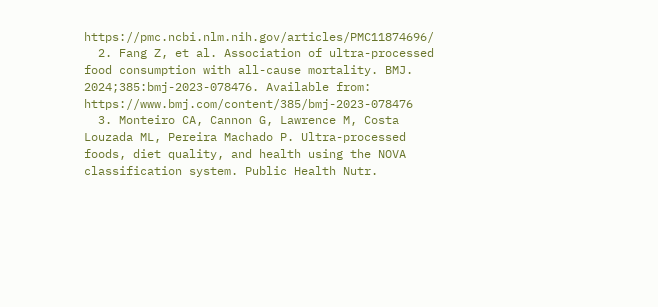https://pmc.ncbi.nlm.nih.gov/articles/PMC11874696/
  2. Fang Z, et al. Association of ultra-processed food consumption with all-cause mortality. BMJ. 2024;385:bmj-2023-078476. Available from: https://www.bmj.com/content/385/bmj-2023-078476
  3. Monteiro CA, Cannon G, Lawrence M, Costa Louzada ML, Pereira Machado P. Ultra-processed foods, diet quality, and health using the NOVA classification system. Public Health Nutr.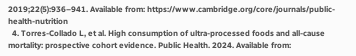2019;22(5):936–941. Available from: https://www.cambridge.org/core/journals/public-health-nutrition
  4. Torres-Collado L, et al. High consumption of ultra-processed foods and all-cause mortality: prospective cohort evidence. Public Health. 2024. Available from: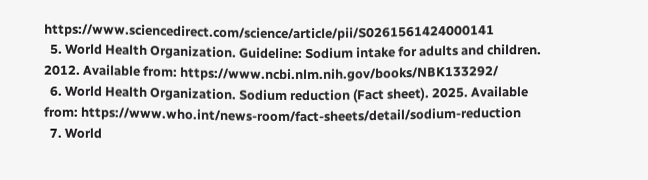https://www.sciencedirect.com/science/article/pii/S0261561424000141
  5. World Health Organization. Guideline: Sodium intake for adults and children. 2012. Available from: https://www.ncbi.nlm.nih.gov/books/NBK133292/
  6. World Health Organization. Sodium reduction (Fact sheet). 2025. Available from: https://www.who.int/news-room/fact-sheets/detail/sodium-reduction
  7. World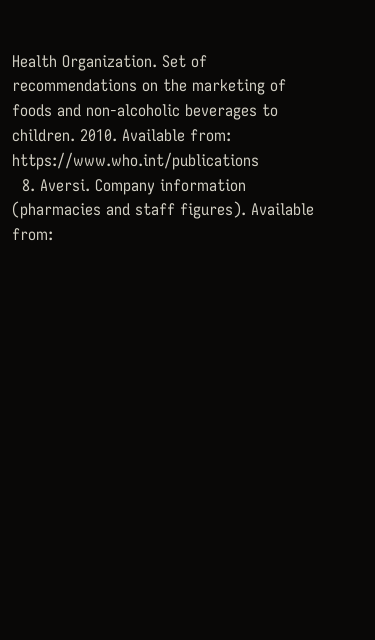Health Organization. Set of recommendations on the marketing of foods and non-alcoholic beverages to children. 2010. Available from: https://www.who.int/publications
  8. Aversi. Company information (pharmacies and staff figures). Available from: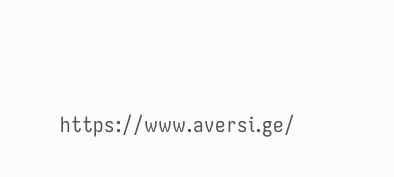https://www.aversi.ge/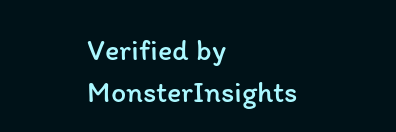Verified by MonsterInsights